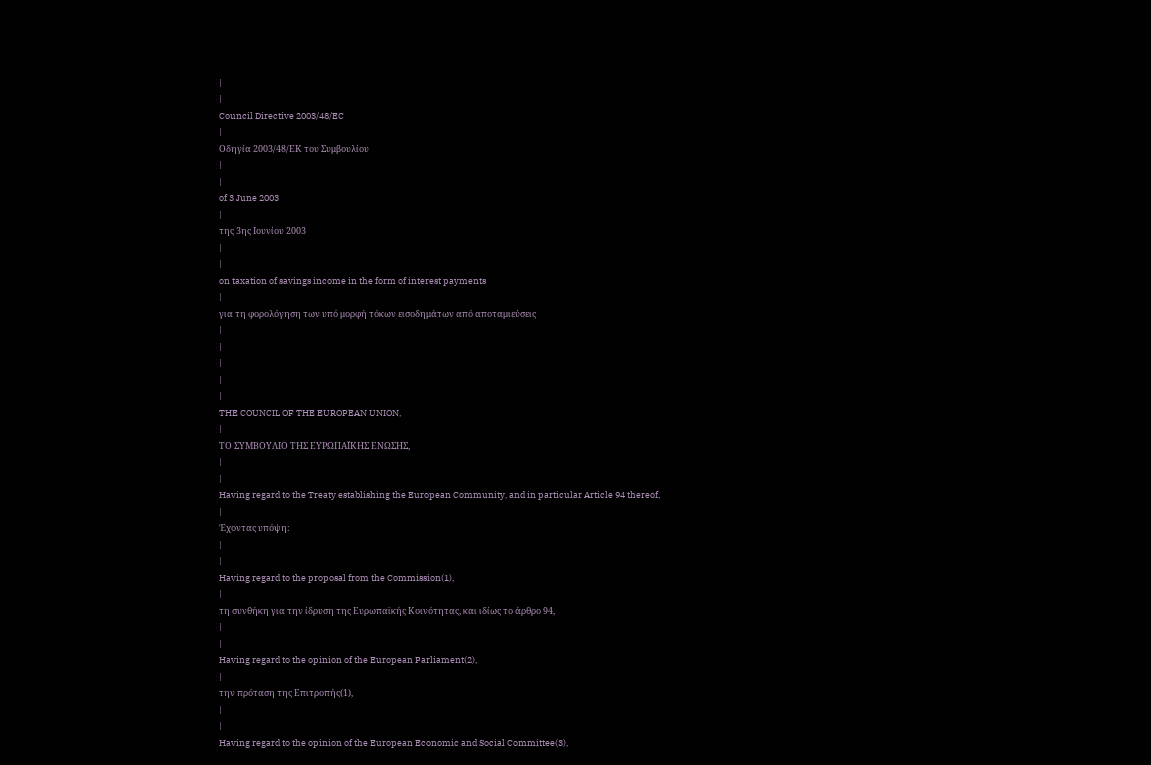|
|
Council Directive 2003/48/EC
|
Οδηγία 2003/48/ΕΚ του Συμβουλίου
|
|
of 3 June 2003
|
της 3ης Ιουνίου 2003
|
|
on taxation of savings income in the form of interest payments
|
για τη φορολόγηση των υπό μορφή τόκων εισοδημάτων από αποταμιεύσεις
|
|
|
|
|
THE COUNCIL OF THE EUROPEAN UNION,
|
ΤΟ ΣΥΜΒΟΥΛΙΟ ΤΗΣ ΕΥΡΩΠΑΪΚΗΣ ΕΝΩΣΗΣ,
|
|
Having regard to the Treaty establishing the European Community, and in particular Article 94 thereof,
|
Έχοντας υπόψη:
|
|
Having regard to the proposal from the Commission(1),
|
τη συνθήκη για την ίδρυση της Ευρωπαϊκής Κοινότητας, και ιδίως το άρθρο 94,
|
|
Having regard to the opinion of the European Parliament(2),
|
την πρόταση της Επιτροπής(1),
|
|
Having regard to the opinion of the European Economic and Social Committee(3),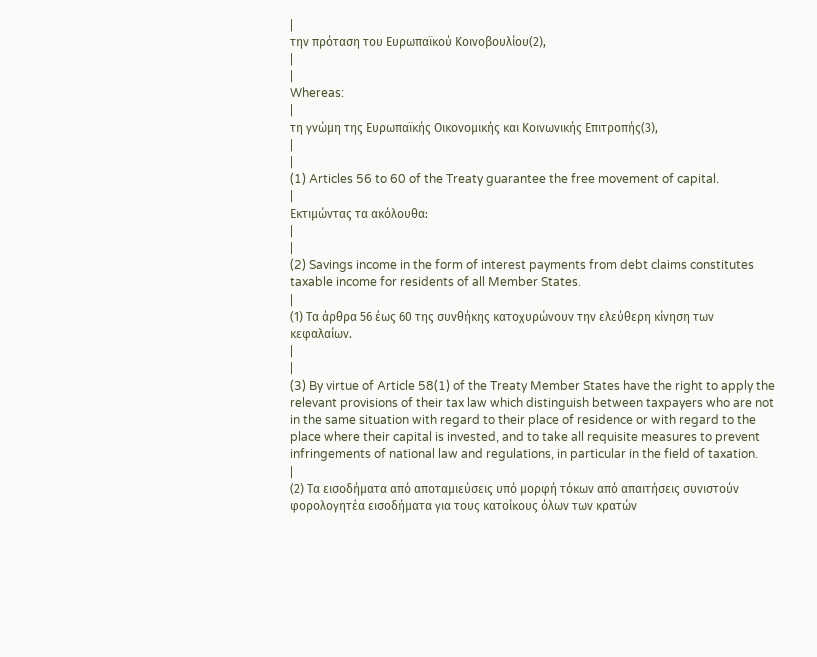|
την πρόταση του Ευρωπαϊκού Κοινοβουλίου(2),
|
|
Whereas:
|
τη γνώμη της Ευρωπαϊκής Οικονομικής και Κοινωνικής Επιτροπής(3),
|
|
(1) Articles 56 to 60 of the Treaty guarantee the free movement of capital.
|
Εκτιμώντας τα ακόλουθα:
|
|
(2) Savings income in the form of interest payments from debt claims constitutes taxable income for residents of all Member States.
|
(1) Τα άρθρα 56 έως 60 της συνθήκης κατοχυρώνουν την ελεύθερη κίνηση των κεφαλαίων.
|
|
(3) By virtue of Article 58(1) of the Treaty Member States have the right to apply the relevant provisions of their tax law which distinguish between taxpayers who are not in the same situation with regard to their place of residence or with regard to the place where their capital is invested, and to take all requisite measures to prevent infringements of national law and regulations, in particular in the field of taxation.
|
(2) Τα εισοδήματα από αποταμιεύσεις υπό μορφή τόκων από απαιτήσεις συνιστούν φορολογητέα εισοδήματα για τους κατοίκους όλων των κρατών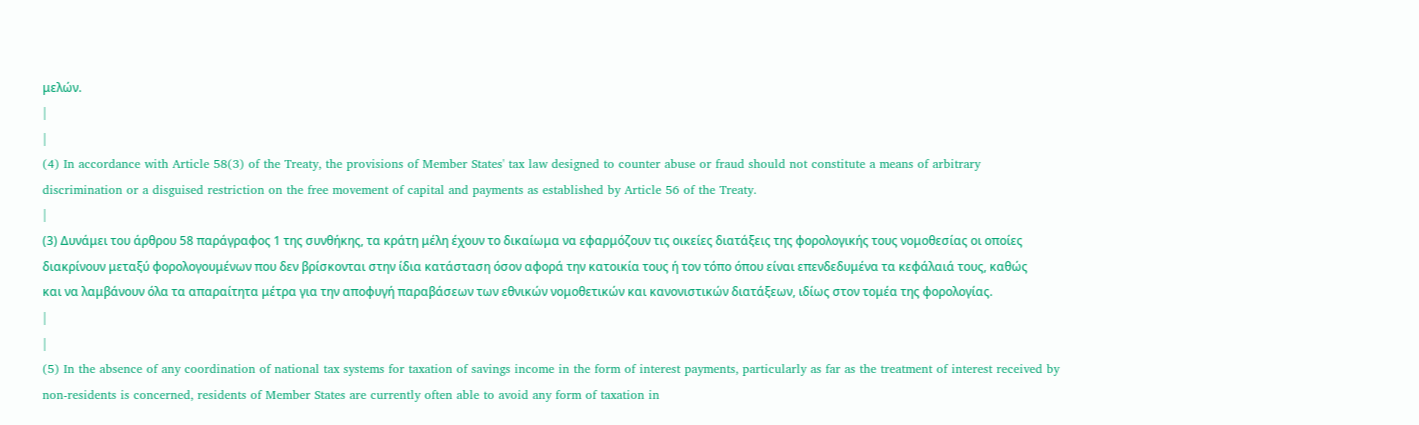μελών.
|
|
(4) In accordance with Article 58(3) of the Treaty, the provisions of Member States' tax law designed to counter abuse or fraud should not constitute a means of arbitrary discrimination or a disguised restriction on the free movement of capital and payments as established by Article 56 of the Treaty.
|
(3) Δυνάμει του άρθρου 58 παράγραφος 1 της συνθήκης, τα κράτη μέλη έχουν το δικαίωμα να εφαρμόζουν τις οικείες διατάξεις της φορολογικής τους νομοθεσίας οι οποίες διακρίνουν μεταξύ φορολογουμένων που δεν βρίσκονται στην ίδια κατάσταση όσον αφορά την κατοικία τους ή τον τόπο όπου είναι επενδεδυμένα τα κεφάλαιά τους, καθώς και να λαμβάνουν όλα τα απαραίτητα μέτρα για την αποφυγή παραβάσεων των εθνικών νομοθετικών και κανονιστικών διατάξεων, ιδίως στον τομέα της φορολογίας.
|
|
(5) In the absence of any coordination of national tax systems for taxation of savings income in the form of interest payments, particularly as far as the treatment of interest received by non-residents is concerned, residents of Member States are currently often able to avoid any form of taxation in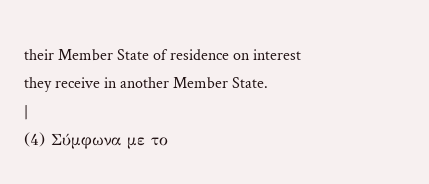their Member State of residence on interest they receive in another Member State.
|
(4) Σύμφωνα με το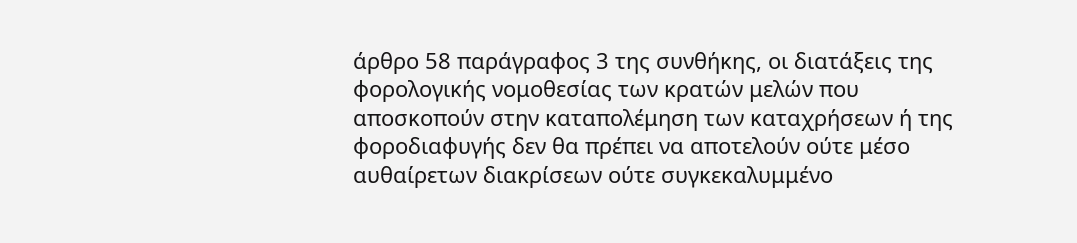άρθρο 58 παράγραφος 3 της συνθήκης, οι διατάξεις της φορολογικής νομοθεσίας των κρατών μελών που αποσκοπούν στην καταπολέμηση των καταχρήσεων ή της φοροδιαφυγής δεν θα πρέπει να αποτελούν ούτε μέσο αυθαίρετων διακρίσεων ούτε συγκεκαλυμμένο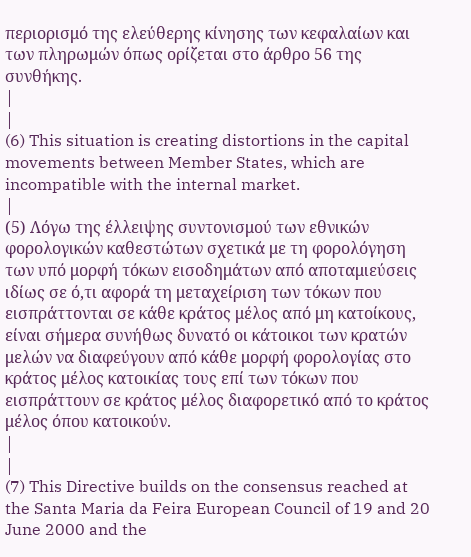περιορισμό της ελεύθερης κίνησης των κεφαλαίων και των πληρωμών όπως ορίζεται στο άρθρο 56 της συνθήκης.
|
|
(6) This situation is creating distortions in the capital movements between Member States, which are incompatible with the internal market.
|
(5) Λόγω της έλλειψης συντονισμού των εθνικών φορολογικών καθεστώτων σχετικά με τη φορολόγηση των υπό μορφή τόκων εισοδημάτων από αποταμιεύσεις ιδίως σε ό,τι αφορά τη μεταχείριση των τόκων που εισπράττονται σε κάθε κράτος μέλος από μη κατοίκους, είναι σήμερα συνήθως δυνατό οι κάτοικοι των κρατών μελών να διαφεύγουν από κάθε μορφή φορολογίας στο κράτος μέλος κατοικίας τους επί των τόκων που εισπράττουν σε κράτος μέλος διαφορετικό από το κράτος μέλος όπου κατοικούν.
|
|
(7) This Directive builds on the consensus reached at the Santa Maria da Feira European Council of 19 and 20 June 2000 and the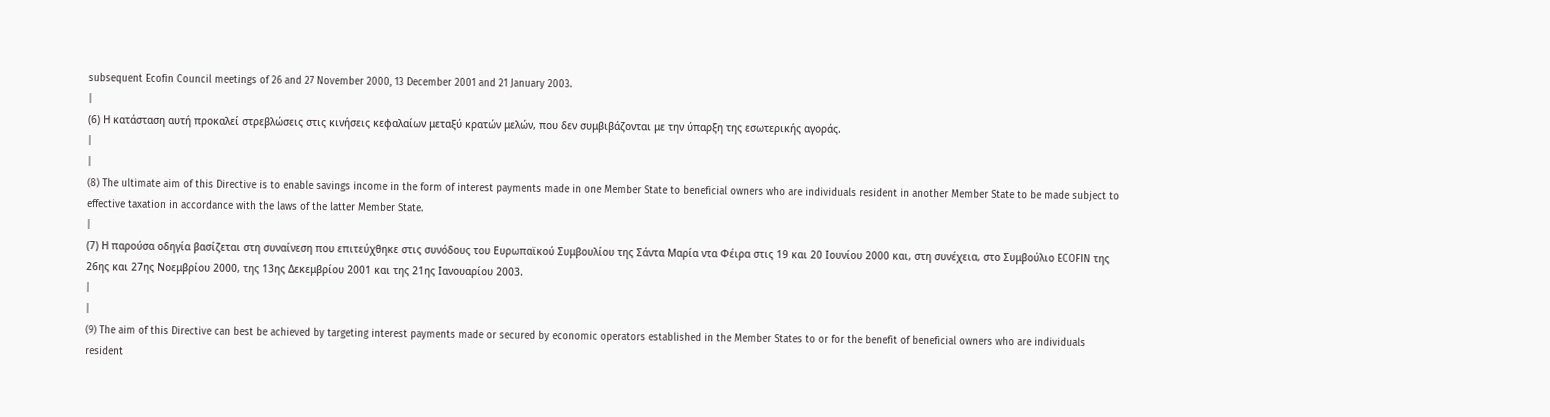subsequent Ecofin Council meetings of 26 and 27 November 2000, 13 December 2001 and 21 January 2003.
|
(6) Η κατάσταση αυτή προκαλεί στρεβλώσεις στις κινήσεις κεφαλαίων μεταξύ κρατών μελών, που δεν συμβιβάζονται με την ύπαρξη της εσωτερικής αγοράς.
|
|
(8) The ultimate aim of this Directive is to enable savings income in the form of interest payments made in one Member State to beneficial owners who are individuals resident in another Member State to be made subject to effective taxation in accordance with the laws of the latter Member State.
|
(7) Η παρούσα οδηγία βασίζεται στη συναίνεση που επιτεύχθηκε στις συνόδους του Ευρωπαϊκού Συμβουλίου της Σάντα Μαρία ντα Φέιρα στις 19 και 20 Ιουνίου 2000 και, στη συνέχεια, στο Συμβούλιο ECOFIN της 26ης και 27ης Νοεμβρίου 2000, της 13ης Δεκεμβρίου 2001 και της 21ης Ιανουαρίου 2003.
|
|
(9) The aim of this Directive can best be achieved by targeting interest payments made or secured by economic operators established in the Member States to or for the benefit of beneficial owners who are individuals resident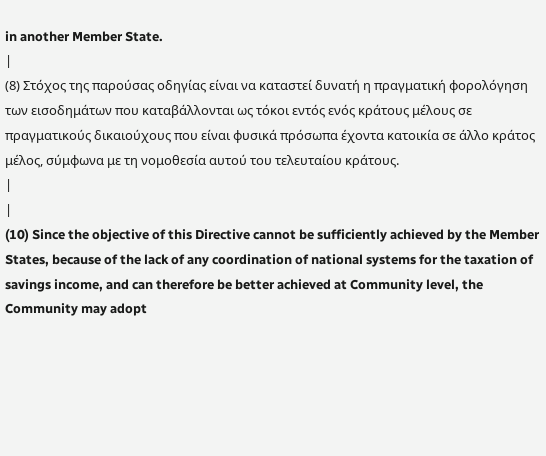in another Member State.
|
(8) Στόχος της παρούσας οδηγίας είναι να καταστεί δυνατή η πραγματική φορολόγηση των εισοδημάτων που καταβάλλονται ως τόκοι εντός ενός κράτους μέλους σε πραγματικούς δικαιούχους που είναι φυσικά πρόσωπα έχοντα κατοικία σε άλλο κράτος μέλος, σύμφωνα με τη νομοθεσία αυτού του τελευταίου κράτους.
|
|
(10) Since the objective of this Directive cannot be sufficiently achieved by the Member States, because of the lack of any coordination of national systems for the taxation of savings income, and can therefore be better achieved at Community level, the Community may adopt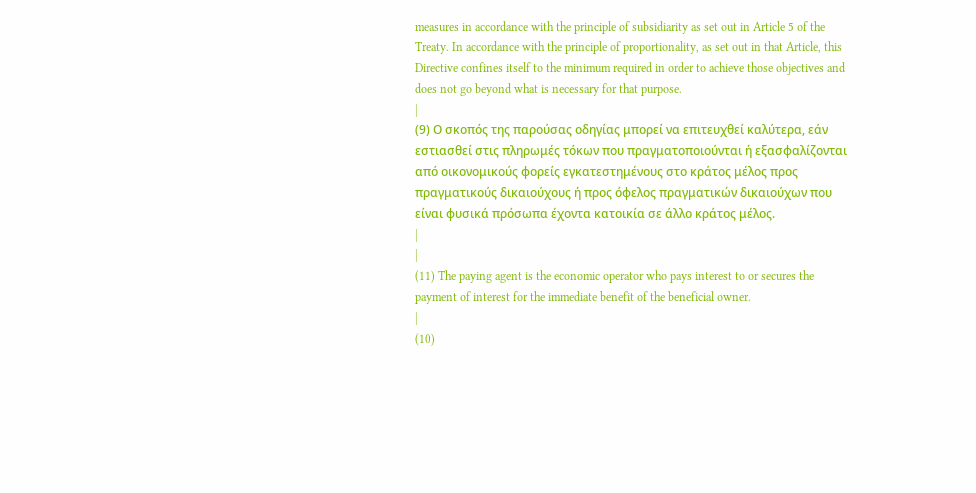measures in accordance with the principle of subsidiarity as set out in Article 5 of the Treaty. In accordance with the principle of proportionality, as set out in that Article, this Directive confines itself to the minimum required in order to achieve those objectives and does not go beyond what is necessary for that purpose.
|
(9) Ο σκοπός της παρούσας οδηγίας μπορεί να επιτευχθεί καλύτερα, εάν εστιασθεί στις πληρωμές τόκων που πραγματοποιούνται ή εξασφαλίζονται από οικονομικούς φορείς εγκατεστημένους στο κράτος μέλος προς πραγματικούς δικαιούχους ή προς όφελος πραγματικών δικαιούχων που είναι φυσικά πρόσωπα έχοντα κατοικία σε άλλο κράτος μέλος.
|
|
(11) The paying agent is the economic operator who pays interest to or secures the payment of interest for the immediate benefit of the beneficial owner.
|
(10)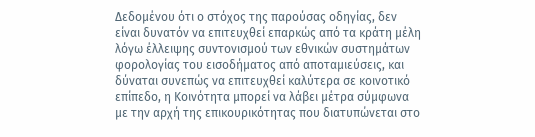Δεδομένου ότι ο στόχος της παρούσας οδηγίας, δεν είναι δυνατόν να επιτευχθεί επαρκώς από τα κράτη μέλη λόγω έλλειψης συντονισμού των εθνικών συστημάτων φορολογίας του εισοδήματος από αποταμιεύσεις, και δύναται συνεπώς να επιτευχθεί καλύτερα σε κοινοτικό επίπεδο, η Κοινότητα μπορεί να λάβει μέτρα σύμφωνα με την αρχή της επικουρικότητας που διατυπώνεται στο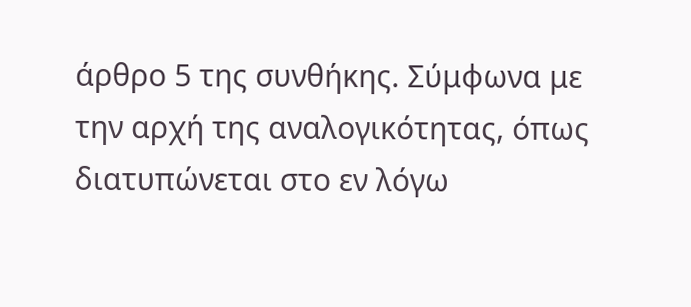άρθρο 5 της συνθήκης. Σύμφωνα με την αρχή της αναλογικότητας, όπως διατυπώνεται στο εν λόγω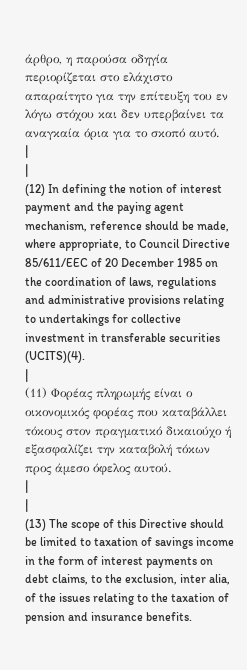άρθρο, η παρούσα οδηγία περιορίζεται στο ελάχιστο απαραίτητο για την επίτευξη του εν λόγω στόχου και δεν υπερβαίνει τα αναγκαία όρια για το σκοπό αυτό.
|
|
(12) In defining the notion of interest payment and the paying agent mechanism, reference should be made, where appropriate, to Council Directive 85/611/EEC of 20 December 1985 on the coordination of laws, regulations and administrative provisions relating to undertakings for collective investment in transferable securities (UCITS)(4).
|
(11) Φορέας πληρωμής είναι ο οικονομικός φορέας που καταβάλλει τόκους στον πραγματικό δικαιούχο ή εξασφαλίζει την καταβολή τόκων προς άμεσο όφελος αυτού.
|
|
(13) The scope of this Directive should be limited to taxation of savings income in the form of interest payments on debt claims, to the exclusion, inter alia, of the issues relating to the taxation of pension and insurance benefits.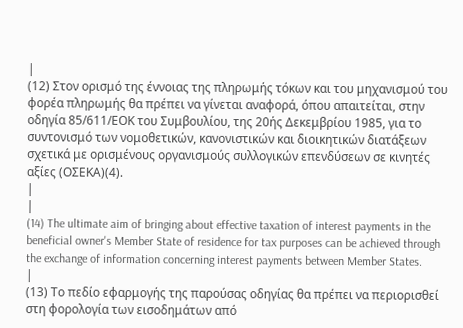|
(12) Στον ορισμό της έννοιας της πληρωμής τόκων και του μηχανισμού του φορέα πληρωμής θα πρέπει να γίνεται αναφορά, όπου απαιτείται, στην οδηγία 85/611/ΕΟΚ του Συμβουλίου, της 20ής Δεκεμβρίου 1985, για το συντονισμό των νομοθετικών, κανονιστικών και διοικητικών διατάξεων σχετικά με ορισμένους οργανισμούς συλλογικών επενδύσεων σε κινητές αξίες (ΟΣΕΚΑ)(4).
|
|
(14) The ultimate aim of bringing about effective taxation of interest payments in the beneficial owner's Member State of residence for tax purposes can be achieved through the exchange of information concerning interest payments between Member States.
|
(13) Το πεδίο εφαρμογής της παρούσας οδηγίας θα πρέπει να περιορισθεί στη φορολογία των εισοδημάτων από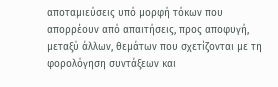αποταμιεύσεις υπό μορφή τόκων που απορρέουν από απαιτήσεις, προς αποφυγή, μεταξύ άλλων, θεμάτων που σχετίζονται με τη φορολόγηση συντάξεων και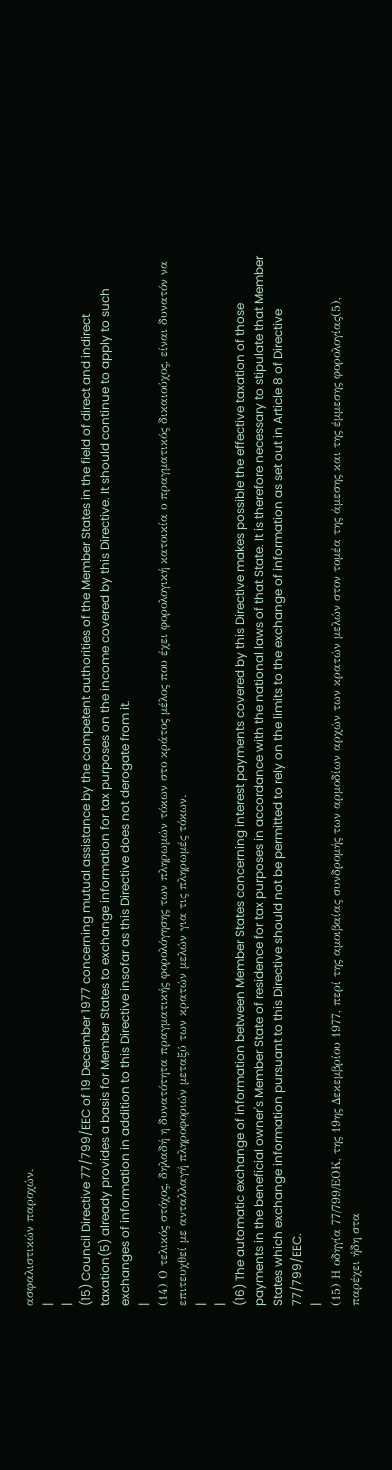ασφαλιστικών παροχών.
|
|
(15) Council Directive 77/799/EEC of 19 December 1977 concerning mutual assistance by the competent authorities of the Member States in the field of direct and indirect taxation(5) already provides a basis for Member States to exchange information for tax purposes on the income covered by this Directive. It should continue to apply to such exchanges of information in addition to this Directive insofar as this Directive does not derogate from it.
|
(14) Ο τελικός στόχος, δηλαδή η δυνατότητα πραγματικής φορολόγησης των πληρωμών τόκων στο κράτος μέλος που έχει φορολογική κατοικία ο πραγματικός δικαιούχος, είναι δυνατόν να επιτευχθεί με ανταλλαγή πληροφοριών μεταξύ των κρατών μελών για τις πληρωμές τόκων.
|
|
(16) The automatic exchange of information between Member States concerning interest payments covered by this Directive makes possible the effective taxation of those payments in the beneficial owner's Member State of residence for tax purposes in accordance with the national laws of that State. It is therefore necessary to stipulate that Member States which exchange information pursuant to this Directive should not be permitted to rely on the limits to the exchange of information as set out in Article 8 of Directive 77/799/EEC.
|
(15) Η οδηγία 77/799/ΕΟΚ, της 19ης Δεκεμβρίου 1977, περί της αμοιβαίας συνδρομής των αρμοδίων αρχών των κρατών μελών στον τομέα της άμεσης και της έμμεσης φορολογίας(5), παρέχει ήδη στα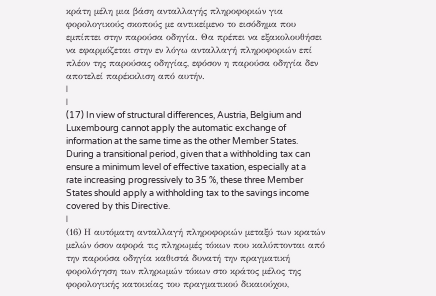κράτη μέλη μια βάση ανταλλαγής πληροφοριών για φορολογικούς σκοπούς με αντικείμενο το εισόδημα που εμπίπτει στην παρούσα οδηγία. Θα πρέπει να εξακολουθήσει να εφαρμόζεται στην εν λόγω ανταλλαγή πληροφοριών επί πλέον της παρούσας οδηγίας, εφόσον η παρούσα οδηγία δεν αποτελεί παρέκκλιση από αυτήν.
|
|
(17) In view of structural differences, Austria, Belgium and Luxembourg cannot apply the automatic exchange of information at the same time as the other Member States. During a transitional period, given that a withholding tax can ensure a minimum level of effective taxation, especially at a rate increasing progressively to 35 %, these three Member States should apply a withholding tax to the savings income covered by this Directive.
|
(16) Η αυτόματη ανταλλαγή πληροφοριών μεταξύ των κρατών μελών όσον αφορά τις πληρωμές τόκων που καλύπτονται από την παρούσα οδηγία καθιστά δυνατή την πραγματική φορολόγηση των πληρωμών τόκων στο κράτος μέλος της φορολογικής κατοικίας του πραγματικού δικαιούχου,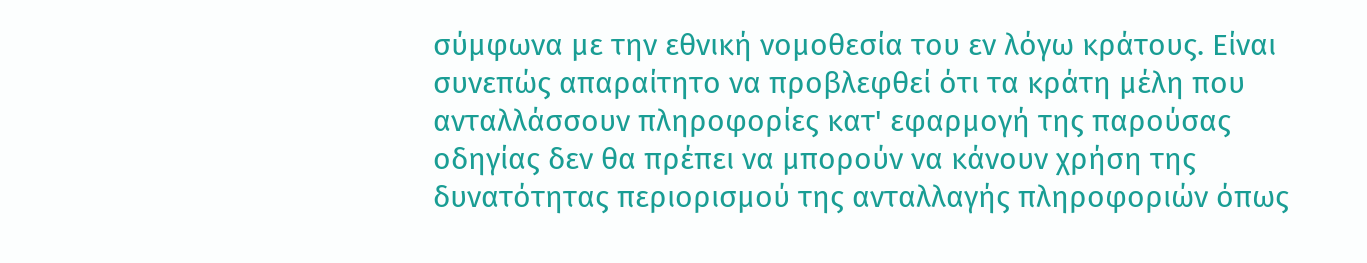σύμφωνα με την εθνική νομοθεσία του εν λόγω κράτους. Είναι συνεπώς απαραίτητο να προβλεφθεί ότι τα κράτη μέλη που ανταλλάσσουν πληροφορίες κατ' εφαρμογή της παρούσας οδηγίας δεν θα πρέπει να μπορούν να κάνουν χρήση της δυνατότητας περιορισμού της ανταλλαγής πληροφοριών όπως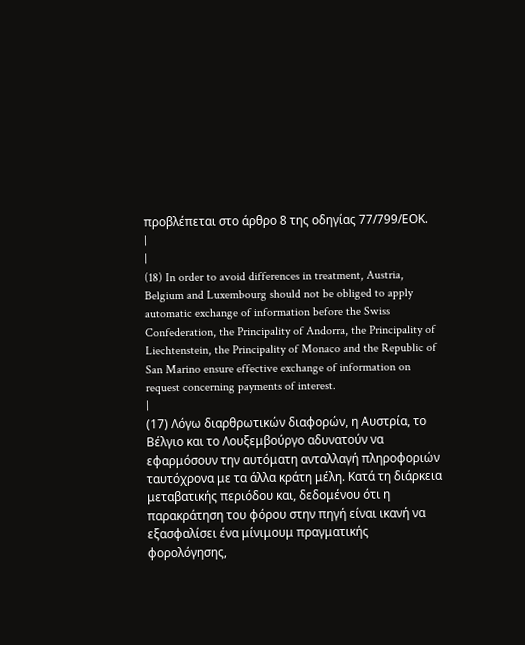προβλέπεται στο άρθρο 8 της οδηγίας 77/799/ΕΟΚ.
|
|
(18) In order to avoid differences in treatment, Austria, Belgium and Luxembourg should not be obliged to apply automatic exchange of information before the Swiss Confederation, the Principality of Andorra, the Principality of Liechtenstein, the Principality of Monaco and the Republic of San Marino ensure effective exchange of information on request concerning payments of interest.
|
(17) Λόγω διαρθρωτικών διαφορών, η Αυστρία, το Βέλγιο και το Λουξεμβούργο αδυνατούν να εφαρμόσουν την αυτόματη ανταλλαγή πληροφοριών ταυτόχρονα με τα άλλα κράτη μέλη. Κατά τη διάρκεια μεταβατικής περιόδου και, δεδομένου ότι η παρακράτηση του φόρου στην πηγή είναι ικανή να εξασφαλίσει ένα μίνιμουμ πραγματικής φορολόγησης,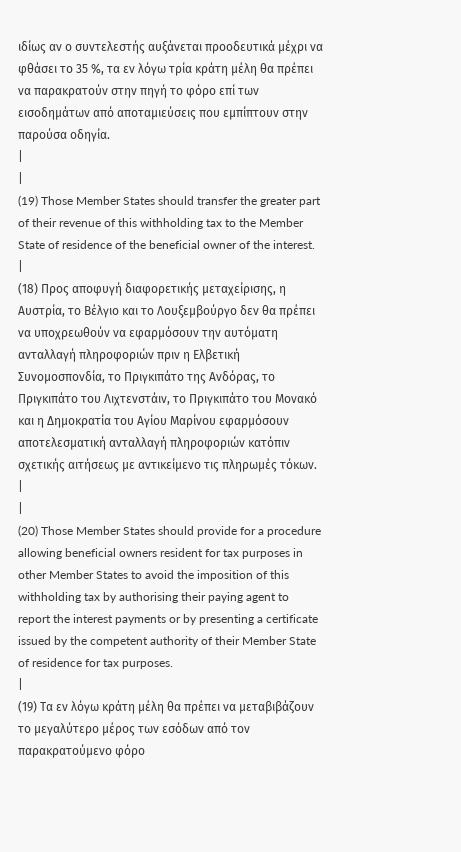ιδίως αν ο συντελεστής αυξάνεται προοδευτικά μέχρι να φθάσει το 35 %, τα εν λόγω τρία κράτη μέλη θα πρέπει να παρακρατούν στην πηγή το φόρο επί των εισοδημάτων από αποταμιεύσεις που εμπίπτουν στην παρούσα οδηγία.
|
|
(19) Those Member States should transfer the greater part of their revenue of this withholding tax to the Member State of residence of the beneficial owner of the interest.
|
(18) Προς αποφυγή διαφορετικής μεταχείρισης, η Αυστρία, το Βέλγιο και το Λουξεμβούργο δεν θα πρέπει να υποχρεωθούν να εφαρμόσουν την αυτόματη ανταλλαγή πληροφοριών πριν η Ελβετική Συνομοσπονδία, το Πριγκιπάτο της Ανδόρας, το Πριγκιπάτο του Λιχτενστάιν, το Πριγκιπάτο του Μονακό και η Δημοκρατία του Αγίου Μαρίνου εφαρμόσουν αποτελεσματική ανταλλαγή πληροφοριών κατόπιν σχετικής αιτήσεως με αντικείμενο τις πληρωμές τόκων.
|
|
(20) Those Member States should provide for a procedure allowing beneficial owners resident for tax purposes in other Member States to avoid the imposition of this withholding tax by authorising their paying agent to report the interest payments or by presenting a certificate issued by the competent authority of their Member State of residence for tax purposes.
|
(19) Τα εν λόγω κράτη μέλη θα πρέπει να μεταβιβάζουν το μεγαλύτερο μέρος των εσόδων από τον παρακρατούμενο φόρο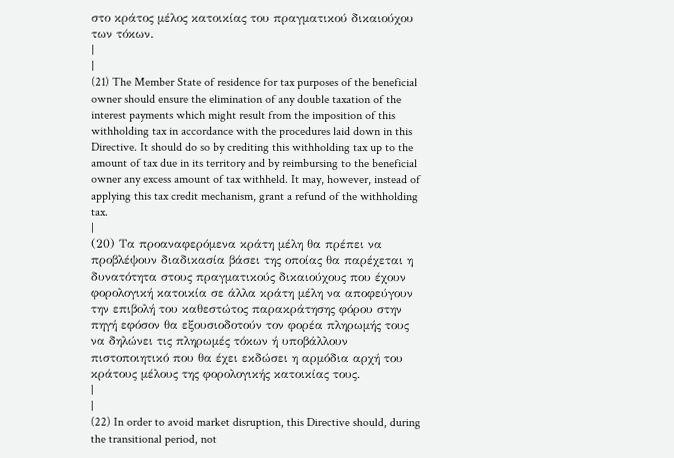στο κράτος μέλος κατοικίας του πραγματικού δικαιούχου των τόκων.
|
|
(21) The Member State of residence for tax purposes of the beneficial owner should ensure the elimination of any double taxation of the interest payments which might result from the imposition of this withholding tax in accordance with the procedures laid down in this Directive. It should do so by crediting this withholding tax up to the amount of tax due in its territory and by reimbursing to the beneficial owner any excess amount of tax withheld. It may, however, instead of applying this tax credit mechanism, grant a refund of the withholding tax.
|
(20) Τα προαναφερόμενα κράτη μέλη θα πρέπει να προβλέψουν διαδικασία βάσει της οποίας θα παρέχεται η δυνατότητα στους πραγματικούς δικαιούχους που έχουν φορολογική κατοικία σε άλλα κράτη μέλη να αποφεύγουν την επιβολή του καθεστώτος παρακράτησης φόρου στην πηγή εφόσον θα εξουσιοδοτούν τον φορέα πληρωμής τους να δηλώνει τις πληρωμές τόκων ή υποβάλλουν πιστοποιητικό που θα έχει εκδώσει η αρμόδια αρχή του κράτους μέλους της φορολογικής κατοικίας τους.
|
|
(22) In order to avoid market disruption, this Directive should, during the transitional period, not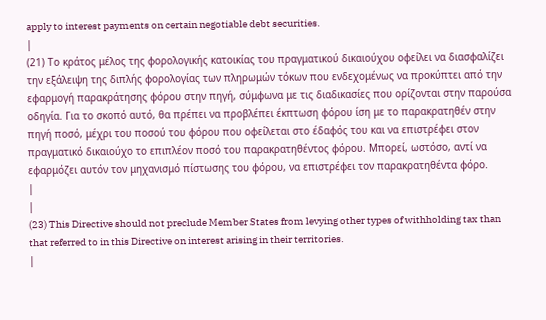apply to interest payments on certain negotiable debt securities.
|
(21) Το κράτος μέλος της φορολογικής κατοικίας του πραγματικού δικαιούχου οφείλει να διασφαλίζει την εξάλειψη της διπλής φορολογίας των πληρωμών τόκων που ενδεχομένως να προκύπτει από την εφαρμογή παρακράτησης φόρου στην πηγή, σύμφωνα με τις διαδικασίες που ορίζονται στην παρούσα οδηγία. Για το σκοπό αυτό, θα πρέπει να προβλέπει έκπτωση φόρου ίση με το παρακρατηθέν στην πηγή ποσό, μέχρι του ποσού του φόρου που οφείλεται στο έδαφός του και να επιστρέφει στον πραγματικό δικαιούχο το επιπλέον ποσό του παρακρατηθέντος φόρου. Μπορεί, ωστόσο, αντί να εφαρμόζει αυτόν τον μηχανισμό πίστωσης του φόρου, να επιστρέφει τον παρακρατηθέντα φόρο.
|
|
(23) This Directive should not preclude Member States from levying other types of withholding tax than that referred to in this Directive on interest arising in their territories.
|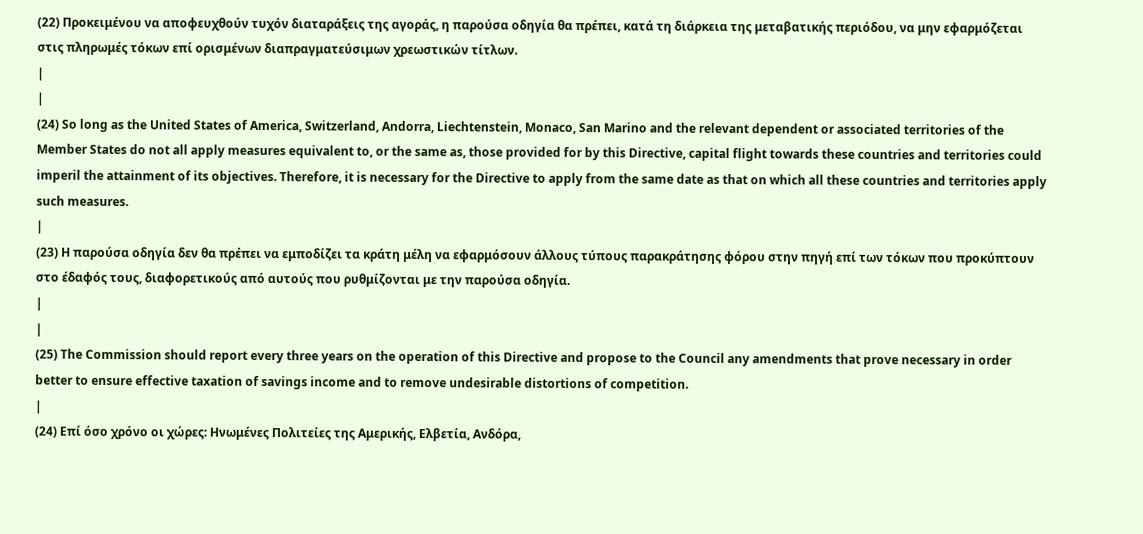(22) Προκειμένου να αποφευχθούν τυχόν διαταράξεις της αγοράς, η παρούσα οδηγία θα πρέπει, κατά τη διάρκεια της μεταβατικής περιόδου, να μην εφαρμόζεται στις πληρωμές τόκων επί ορισμένων διαπραγματεύσιμων χρεωστικών τίτλων.
|
|
(24) So long as the United States of America, Switzerland, Andorra, Liechtenstein, Monaco, San Marino and the relevant dependent or associated territories of the Member States do not all apply measures equivalent to, or the same as, those provided for by this Directive, capital flight towards these countries and territories could imperil the attainment of its objectives. Therefore, it is necessary for the Directive to apply from the same date as that on which all these countries and territories apply such measures.
|
(23) Η παρούσα οδηγία δεν θα πρέπει να εμποδίζει τα κράτη μέλη να εφαρμόσουν άλλους τύπους παρακράτησης φόρου στην πηγή επί των τόκων που προκύπτουν στο έδαφός τους, διαφορετικούς από αυτούς που ρυθμίζονται με την παρούσα οδηγία.
|
|
(25) The Commission should report every three years on the operation of this Directive and propose to the Council any amendments that prove necessary in order better to ensure effective taxation of savings income and to remove undesirable distortions of competition.
|
(24) Επί όσο χρόνο οι χώρες: Ηνωμένες Πολιτείες της Αμερικής, Ελβετία, Ανδόρα,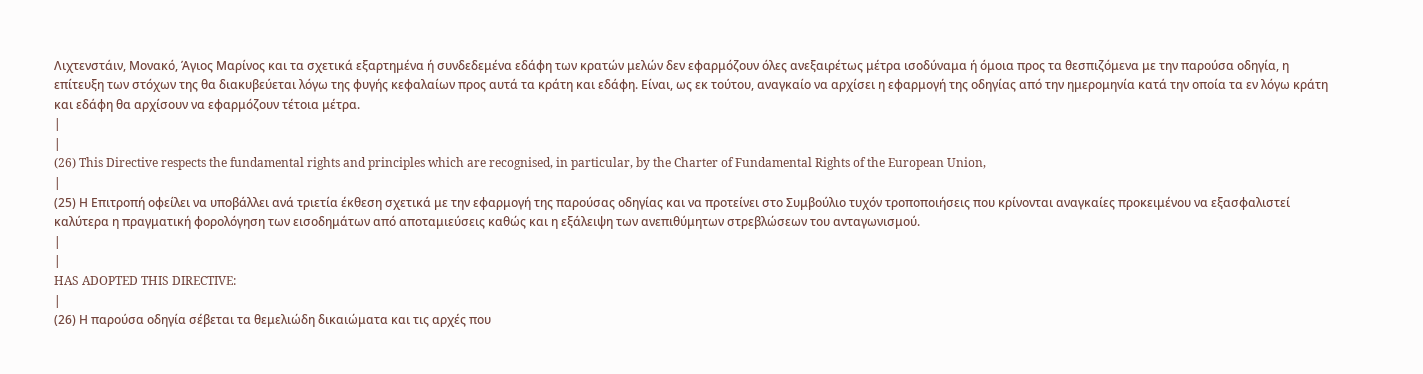Λιχτενστάιν, Μονακό, Άγιος Μαρίνος και τα σχετικά εξαρτημένα ή συνδεδεμένα εδάφη των κρατών μελών δεν εφαρμόζουν όλες ανεξαιρέτως μέτρα ισοδύναμα ή όμοια προς τα θεσπιζόμενα με την παρούσα οδηγία, η επίτευξη των στόχων της θα διακυβεύεται λόγω της φυγής κεφαλαίων προς αυτά τα κράτη και εδάφη. Είναι, ως εκ τούτου, αναγκαίο να αρχίσει η εφαρμογή της οδηγίας από την ημερομηνία κατά την οποία τα εν λόγω κράτη και εδάφη θα αρχίσουν να εφαρμόζουν τέτοια μέτρα.
|
|
(26) This Directive respects the fundamental rights and principles which are recognised, in particular, by the Charter of Fundamental Rights of the European Union,
|
(25) Η Επιτροπή οφείλει να υποβάλλει ανά τριετία έκθεση σχετικά με την εφαρμογή της παρούσας οδηγίας και να προτείνει στο Συμβούλιο τυχόν τροποποιήσεις που κρίνονται αναγκαίες προκειμένου να εξασφαλιστεί καλύτερα η πραγματική φορολόγηση των εισοδημάτων από αποταμιεύσεις καθώς και η εξάλειψη των ανεπιθύμητων στρεβλώσεων του ανταγωνισμού.
|
|
HAS ADOPTED THIS DIRECTIVE:
|
(26) Η παρούσα οδηγία σέβεται τα θεμελιώδη δικαιώματα και τις αρχές που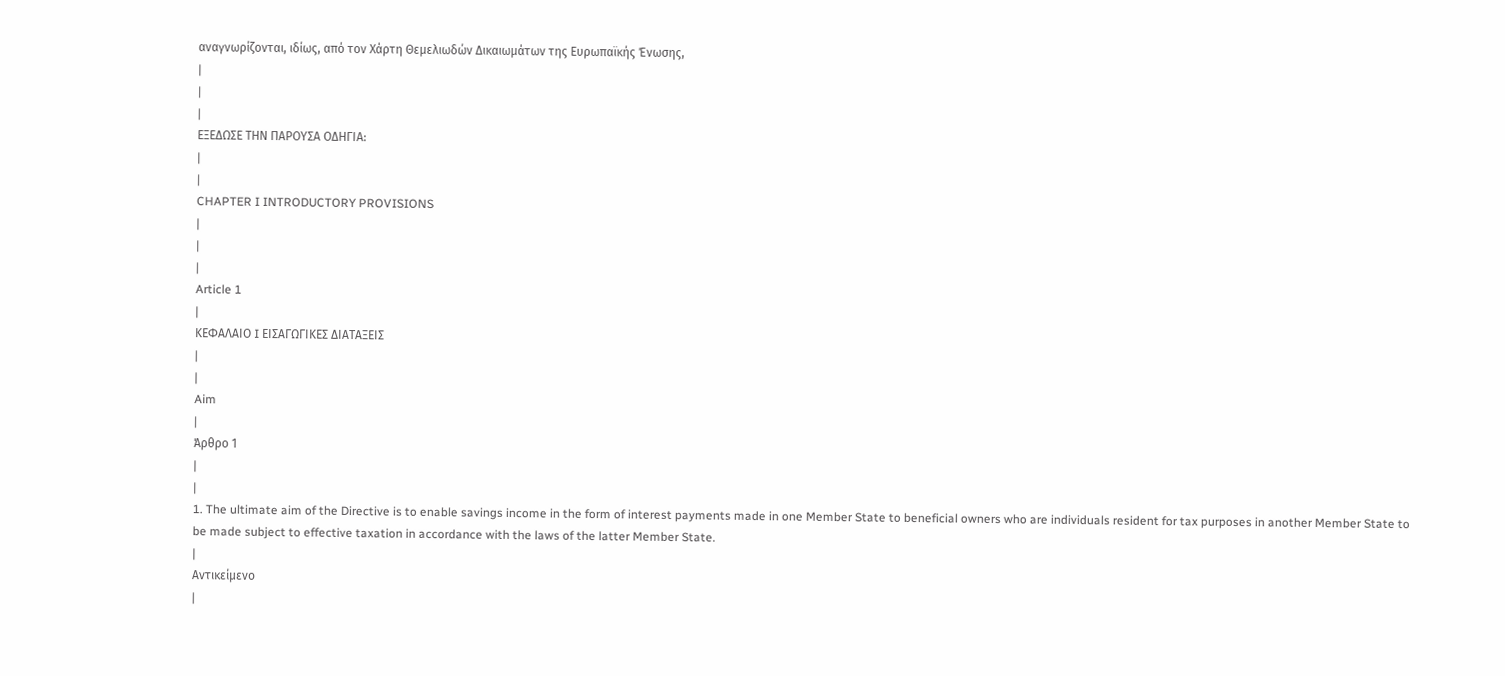αναγνωρίζονται, ιδίως, από τον Χάρτη Θεμελιωδών Δικαιωμάτων της Ευρωπαϊκής Ένωσης,
|
|
|
ΕΞΕΔΩΣΕ ΤΗΝ ΠΑΡΟΥΣΑ ΟΔΗΓΙΑ:
|
|
CHAPTER I INTRODUCTORY PROVISIONS
|
|
|
Article 1
|
ΚΕΦΑΛΑΙΟ I ΕΙΣΑΓΩΓΙΚΕΣ ΔΙΑΤΑΞΕΙΣ
|
|
Aim
|
Άρθρο 1
|
|
1. The ultimate aim of the Directive is to enable savings income in the form of interest payments made in one Member State to beneficial owners who are individuals resident for tax purposes in another Member State to be made subject to effective taxation in accordance with the laws of the latter Member State.
|
Αντικείμενο
|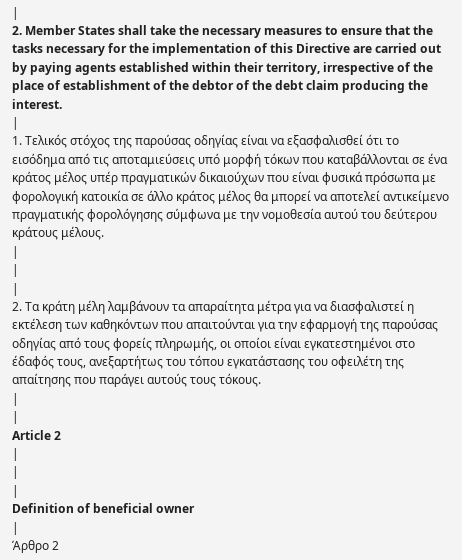|
2. Member States shall take the necessary measures to ensure that the tasks necessary for the implementation of this Directive are carried out by paying agents established within their territory, irrespective of the place of establishment of the debtor of the debt claim producing the interest.
|
1. Τελικός στόχος της παρούσας οδηγίας είναι να εξασφαλισθεί ότι το εισόδημα από τις αποταμιεύσεις υπό μορφή τόκων που καταβάλλονται σε ένα κράτος μέλος υπέρ πραγματικών δικαιούχων που είναι φυσικά πρόσωπα με φορολογική κατοικία σε άλλο κράτος μέλος θα μπορεί να αποτελεί αντικείμενο πραγματικής φορολόγησης σύμφωνα με την νομοθεσία αυτού του δεύτερου κράτους μέλους.
|
|
|
2. Τα κράτη μέλη λαμβάνουν τα απαραίτητα μέτρα για να διασφαλιστεί η εκτέλεση των καθηκόντων που απαιτούνται για την εφαρμογή της παρούσας οδηγίας από τους φορείς πληρωμής, οι οποίοι είναι εγκατεστημένοι στο έδαφός τους, ανεξαρτήτως του τόπου εγκατάστασης του οφειλέτη της απαίτησης που παράγει αυτούς τους τόκους.
|
|
Article 2
|
|
|
Definition of beneficial owner
|
Άρθρο 2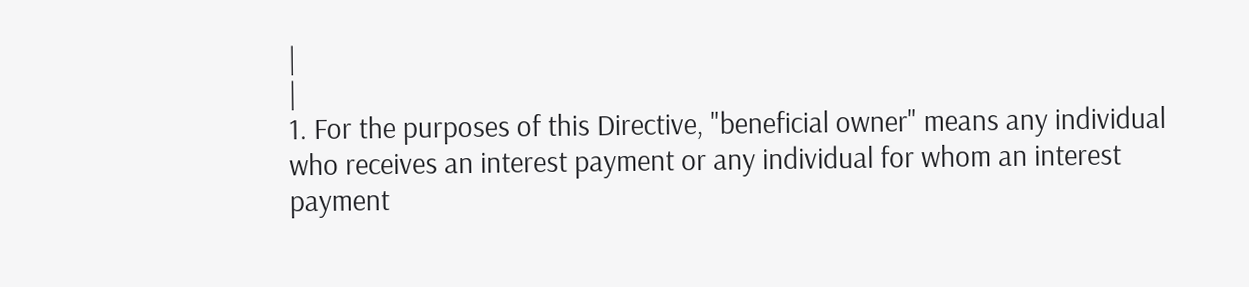|
|
1. For the purposes of this Directive, "beneficial owner" means any individual who receives an interest payment or any individual for whom an interest payment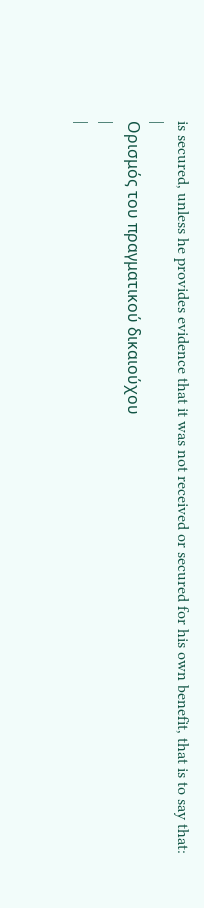is secured, unless he provides evidence that it was not received or secured for his own benefit, that is to say that:
|
Ορισμός του πραγματικού δικαιούχου
|
|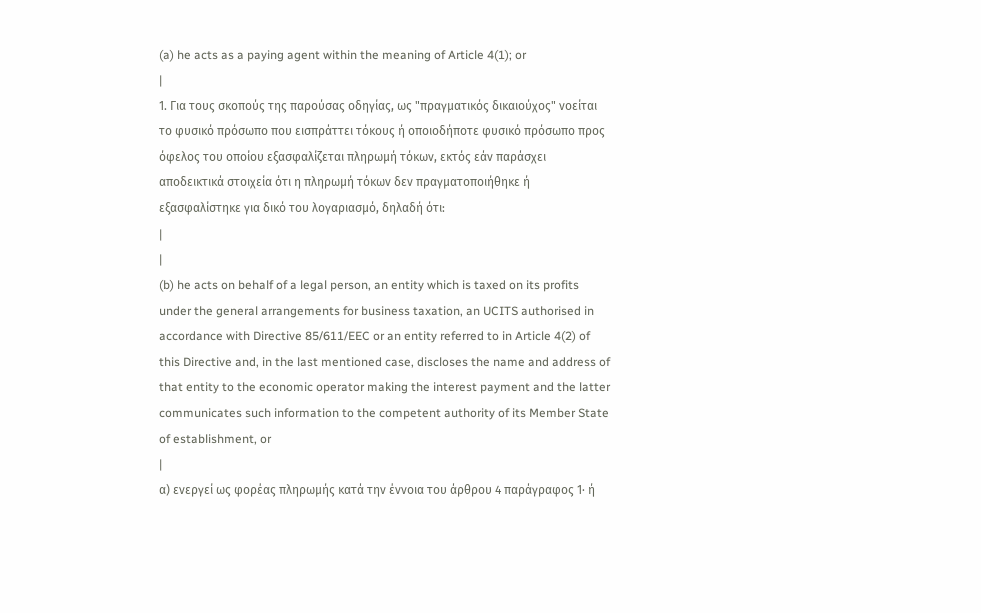(a) he acts as a paying agent within the meaning of Article 4(1); or
|
1. Για τους σκοπούς της παρούσας οδηγίας, ως "πραγματικός δικαιούχος" νοείται το φυσικό πρόσωπο που εισπράττει τόκους ή οποιοδήποτε φυσικό πρόσωπο προς όφελος του οποίου εξασφαλίζεται πληρωμή τόκων, εκτός εάν παράσχει αποδεικτικά στοιχεία ότι η πληρωμή τόκων δεν πραγματοποιήθηκε ή εξασφαλίστηκε για δικό του λογαριασμό, δηλαδή ότι:
|
|
(b) he acts on behalf of a legal person, an entity which is taxed on its profits under the general arrangements for business taxation, an UCITS authorised in accordance with Directive 85/611/EEC or an entity referred to in Article 4(2) of this Directive and, in the last mentioned case, discloses the name and address of that entity to the economic operator making the interest payment and the latter communicates such information to the competent authority of its Member State of establishment, or
|
α) ενεργεί ως φορέας πληρωμής κατά την έννοια του άρθρου 4 παράγραφος 1· ή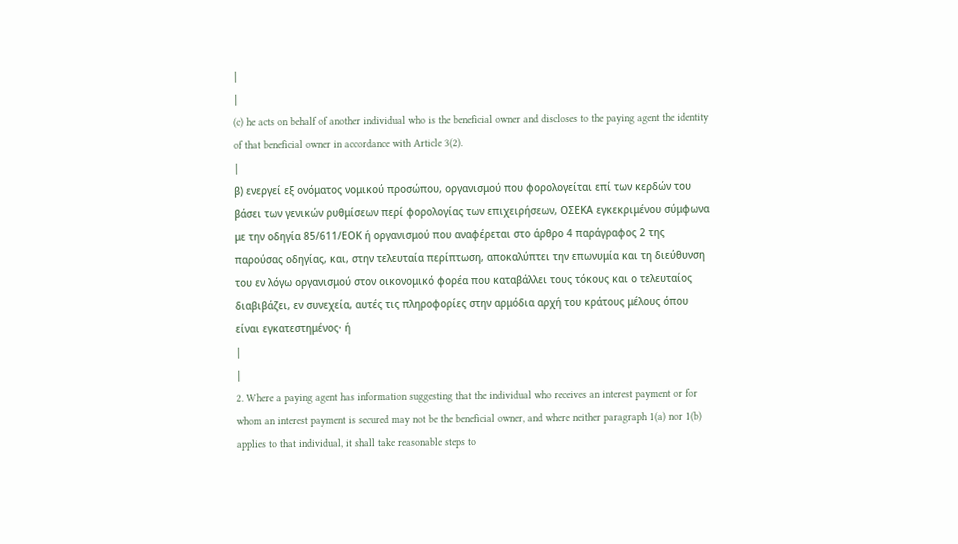|
|
(c) he acts on behalf of another individual who is the beneficial owner and discloses to the paying agent the identity of that beneficial owner in accordance with Article 3(2).
|
β) ενεργεί εξ ονόματος νομικού προσώπου, οργανισμού που φορολογείται επί των κερδών του βάσει των γενικών ρυθμίσεων περί φορολογίας των επιχειρήσεων, ΟΣΕΚΑ εγκεκριμένου σύμφωνα με την οδηγία 85/611/ΕΟΚ ή οργανισμού που αναφέρεται στο άρθρο 4 παράγραφος 2 της παρούσας οδηγίας, και, στην τελευταία περίπτωση, αποκαλύπτει την επωνυμία και τη διεύθυνση του εν λόγω οργανισμού στον οικονομικό φορέα που καταβάλλει τους τόκους και ο τελευταίος διαβιβάζει, εν συνεχεία, αυτές τις πληροφορίες στην αρμόδια αρχή του κράτους μέλους όπου είναι εγκατεστημένος· ή
|
|
2. Where a paying agent has information suggesting that the individual who receives an interest payment or for whom an interest payment is secured may not be the beneficial owner, and where neither paragraph 1(a) nor 1(b) applies to that individual, it shall take reasonable steps to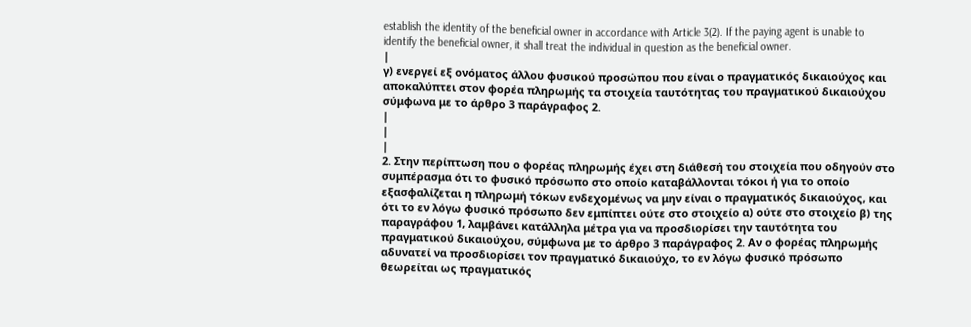establish the identity of the beneficial owner in accordance with Article 3(2). If the paying agent is unable to identify the beneficial owner, it shall treat the individual in question as the beneficial owner.
|
γ) ενεργεί εξ ονόματος άλλου φυσικού προσώπου που είναι ο πραγματικός δικαιούχος και αποκαλύπτει στον φορέα πληρωμής τα στοιχεία ταυτότητας του πραγματικού δικαιούχου σύμφωνα με το άρθρο 3 παράγραφος 2.
|
|
|
2. Στην περίπτωση που ο φορέας πληρωμής έχει στη διάθεσή του στοιχεία που οδηγούν στο συμπέρασμα ότι το φυσικό πρόσωπο στο οποίο καταβάλλονται τόκοι ή για το οποίο εξασφαλίζεται η πληρωμή τόκων ενδεχομένως να μην είναι ο πραγματικός δικαιούχος, και ότι το εν λόγω φυσικό πρόσωπο δεν εμπίπτει ούτε στο στοιχείο α) ούτε στο στοιχείο β) της παραγράφου 1, λαμβάνει κατάλληλα μέτρα για να προσδιορίσει την ταυτότητα του πραγματικού δικαιούχου, σύμφωνα με το άρθρο 3 παράγραφος 2. Αν ο φορέας πληρωμής αδυνατεί να προσδιορίσει τον πραγματικό δικαιούχο, το εν λόγω φυσικό πρόσωπο θεωρείται ως πραγματικός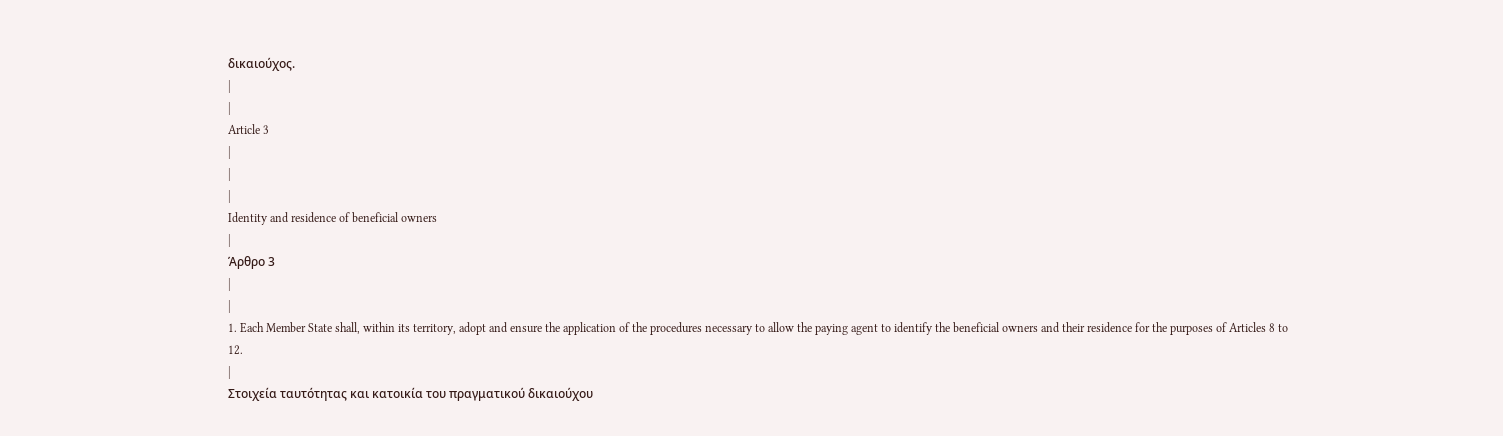δικαιούχος.
|
|
Article 3
|
|
|
Identity and residence of beneficial owners
|
Άρθρο 3
|
|
1. Each Member State shall, within its territory, adopt and ensure the application of the procedures necessary to allow the paying agent to identify the beneficial owners and their residence for the purposes of Articles 8 to 12.
|
Στοιχεία ταυτότητας και κατοικία του πραγματικού δικαιούχου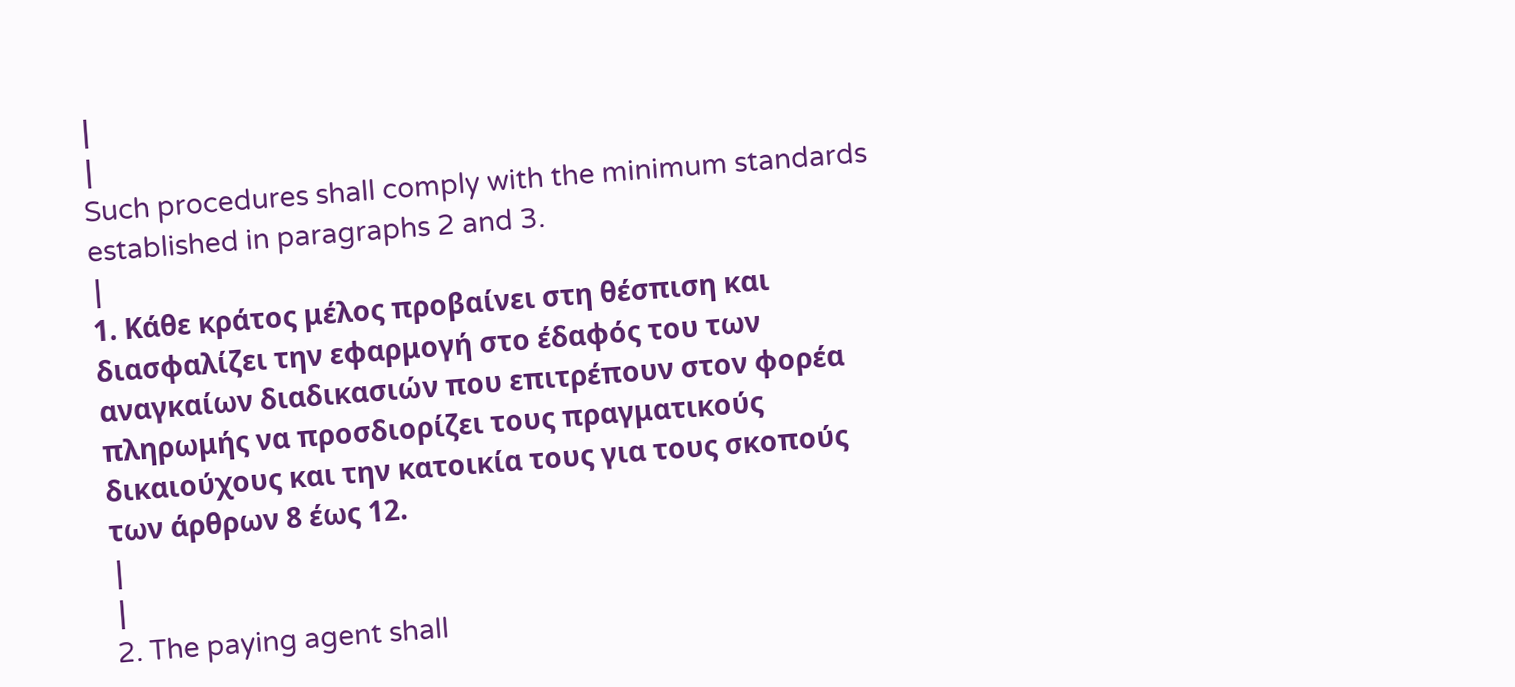|
|
Such procedures shall comply with the minimum standards established in paragraphs 2 and 3.
|
1. Κάθε κράτος μέλος προβαίνει στη θέσπιση και διασφαλίζει την εφαρμογή στο έδαφός του των αναγκαίων διαδικασιών που επιτρέπουν στον φορέα πληρωμής να προσδιορίζει τους πραγματικούς δικαιούχους και την κατοικία τους για τους σκοπούς των άρθρων 8 έως 12.
|
|
2. The paying agent shall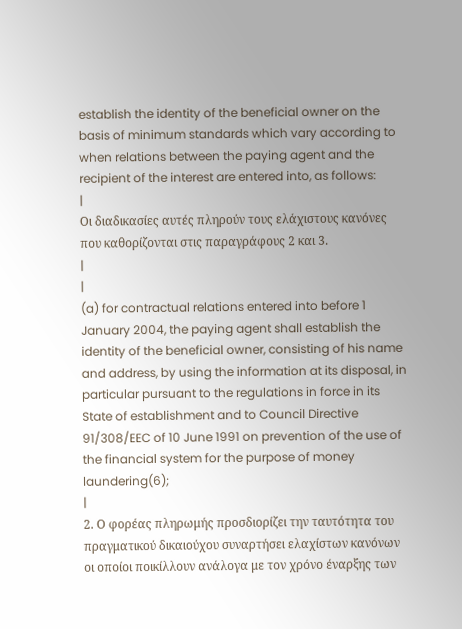establish the identity of the beneficial owner on the basis of minimum standards which vary according to when relations between the paying agent and the recipient of the interest are entered into, as follows:
|
Οι διαδικασίες αυτές πληρούν τους ελάχιστους κανόνες που καθορίζονται στις παραγράφους 2 και 3.
|
|
(a) for contractual relations entered into before 1 January 2004, the paying agent shall establish the identity of the beneficial owner, consisting of his name and address, by using the information at its disposal, in particular pursuant to the regulations in force in its State of establishment and to Council Directive 91/308/EEC of 10 June 1991 on prevention of the use of the financial system for the purpose of money laundering(6);
|
2. Ο φορέας πληρωμής προσδιορίζει την ταυτότητα του πραγματικού δικαιούχου συναρτήσει ελαχίστων κανόνων οι οποίοι ποικίλλουν ανάλογα με τον χρόνο έναρξης των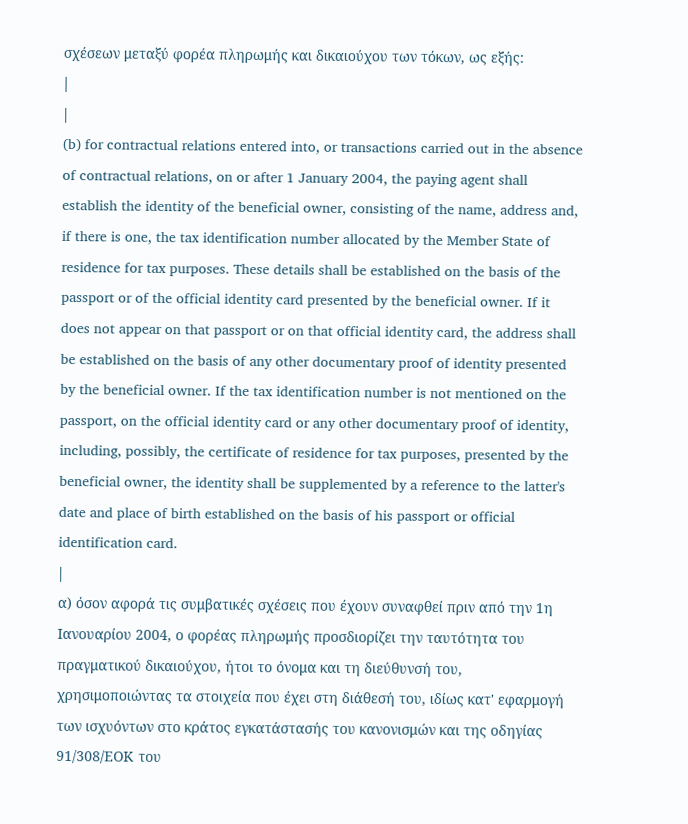σχέσεων μεταξύ φορέα πληρωμής και δικαιούχου των τόκων, ως εξής:
|
|
(b) for contractual relations entered into, or transactions carried out in the absence of contractual relations, on or after 1 January 2004, the paying agent shall establish the identity of the beneficial owner, consisting of the name, address and, if there is one, the tax identification number allocated by the Member State of residence for tax purposes. These details shall be established on the basis of the passport or of the official identity card presented by the beneficial owner. If it does not appear on that passport or on that official identity card, the address shall be established on the basis of any other documentary proof of identity presented by the beneficial owner. If the tax identification number is not mentioned on the passport, on the official identity card or any other documentary proof of identity, including, possibly, the certificate of residence for tax purposes, presented by the beneficial owner, the identity shall be supplemented by a reference to the latter's date and place of birth established on the basis of his passport or official identification card.
|
α) όσον αφορά τις συμβατικές σχέσεις που έχουν συναφθεί πριν από την 1η Ιανουαρίου 2004, ο φορέας πληρωμής προσδιορίζει την ταυτότητα του πραγματικού δικαιούχου, ήτοι το όνομα και τη διεύθυνσή του, χρησιμοποιώντας τα στοιχεία που έχει στη διάθεσή του, ιδίως κατ' εφαρμογή των ισχυόντων στο κράτος εγκατάστασής του κανονισμών και της οδηγίας 91/308/ΕΟΚ του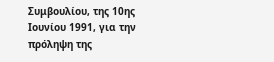Συμβουλίου, της 10ης Ιουνίου 1991, για την πρόληψη της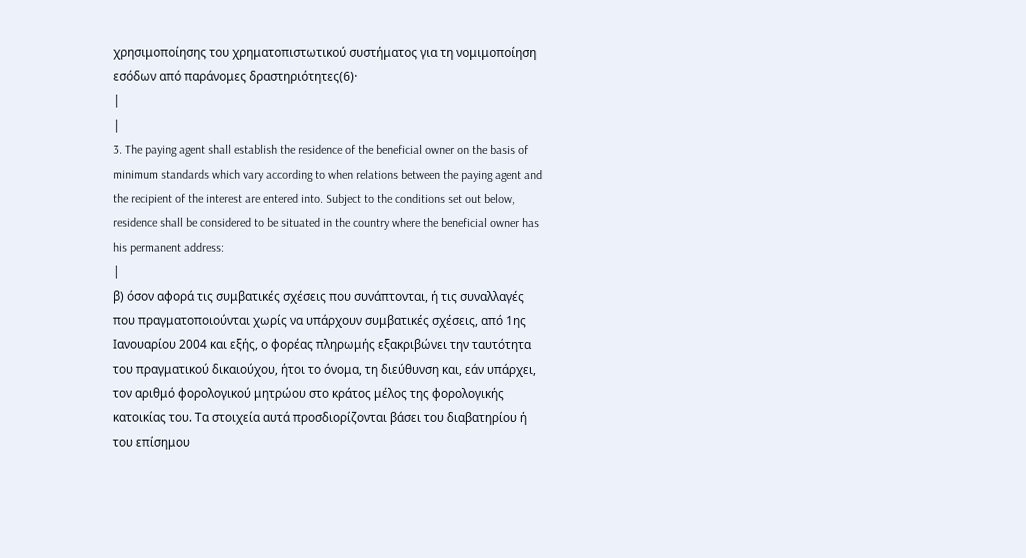χρησιμοποίησης του χρηματοπιστωτικού συστήματος για τη νομιμοποίηση εσόδων από παράνομες δραστηριότητες(6)·
|
|
3. The paying agent shall establish the residence of the beneficial owner on the basis of minimum standards which vary according to when relations between the paying agent and the recipient of the interest are entered into. Subject to the conditions set out below, residence shall be considered to be situated in the country where the beneficial owner has his permanent address:
|
β) όσον αφορά τις συμβατικές σχέσεις που συνάπτονται, ή τις συναλλαγές που πραγματοποιούνται χωρίς να υπάρχουν συμβατικές σχέσεις, από 1ης Ιανουαρίου 2004 και εξής, ο φορέας πληρωμής εξακριβώνει την ταυτότητα του πραγματικού δικαιούχου, ήτοι το όνομα, τη διεύθυνση και, εάν υπάρχει, τον αριθμό φορολογικού μητρώου στο κράτος μέλος της φορολογικής κατοικίας του. Τα στοιχεία αυτά προσδιορίζονται βάσει του διαβατηρίου ή του επίσημου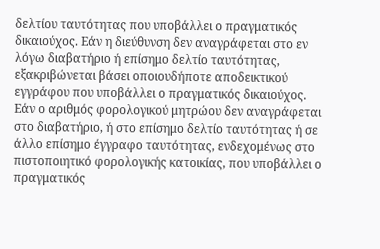δελτίου ταυτότητας που υποβάλλει ο πραγματικός δικαιούχος. Εάν η διεύθυνση δεν αναγράφεται στο εν λόγω διαβατήριο ή επίσημο δελτίο ταυτότητας, εξακριβώνεται βάσει οποιουδήποτε αποδεικτικού εγγράφου που υποβάλλει ο πραγματικός δικαιούχος. Εάν ο αριθμός φορολογικού μητρώου δεν αναγράφεται στο διαβατήριο, ή στο επίσημο δελτίο ταυτότητας ή σε άλλο επίσημο έγγραφο ταυτότητας, ενδεχομένως στο πιστοποιητικό φορολογικής κατοικίας, που υποβάλλει ο πραγματικός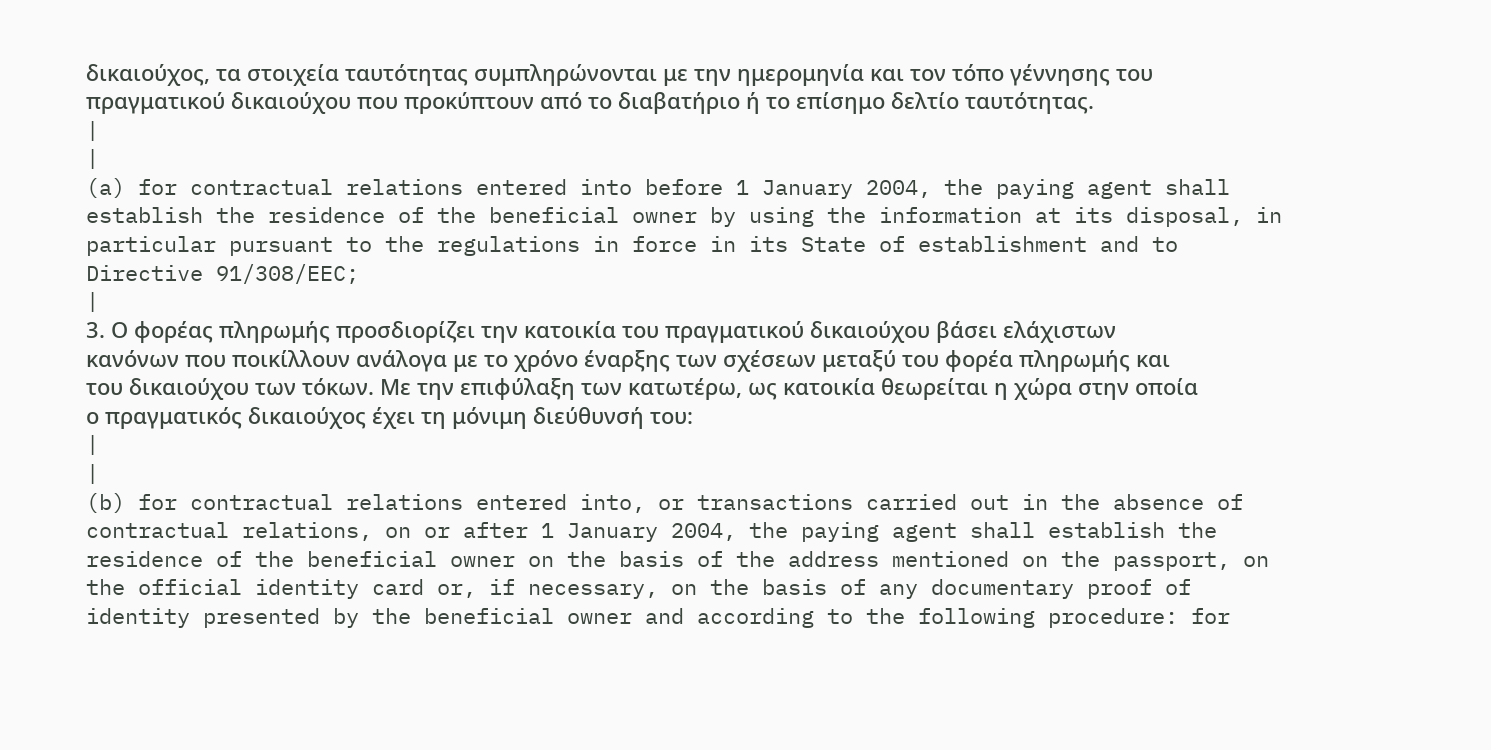δικαιούχος, τα στοιχεία ταυτότητας συμπληρώνονται με την ημερομηνία και τον τόπο γέννησης του πραγματικού δικαιούχου που προκύπτουν από το διαβατήριο ή το επίσημο δελτίο ταυτότητας.
|
|
(a) for contractual relations entered into before 1 January 2004, the paying agent shall establish the residence of the beneficial owner by using the information at its disposal, in particular pursuant to the regulations in force in its State of establishment and to Directive 91/308/EEC;
|
3. Ο φορέας πληρωμής προσδιορίζει την κατοικία του πραγματικού δικαιούχου βάσει ελάχιστων κανόνων που ποικίλλουν ανάλογα με το χρόνο έναρξης των σχέσεων μεταξύ του φορέα πληρωμής και του δικαιούχου των τόκων. Με την επιφύλαξη των κατωτέρω, ως κατοικία θεωρείται η χώρα στην οποία ο πραγματικός δικαιούχος έχει τη μόνιμη διεύθυνσή του:
|
|
(b) for contractual relations entered into, or transactions carried out in the absence of contractual relations, on or after 1 January 2004, the paying agent shall establish the residence of the beneficial owner on the basis of the address mentioned on the passport, on the official identity card or, if necessary, on the basis of any documentary proof of identity presented by the beneficial owner and according to the following procedure: for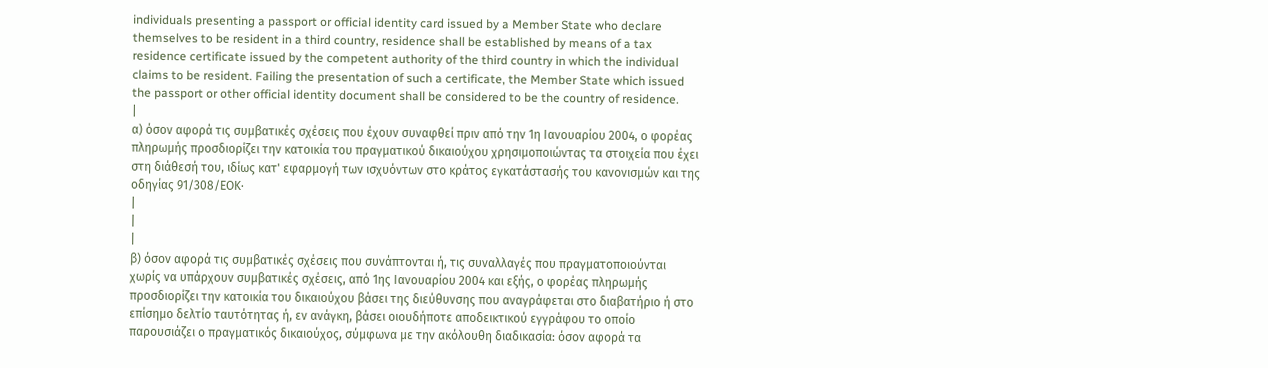individuals presenting a passport or official identity card issued by a Member State who declare themselves to be resident in a third country, residence shall be established by means of a tax residence certificate issued by the competent authority of the third country in which the individual claims to be resident. Failing the presentation of such a certificate, the Member State which issued the passport or other official identity document shall be considered to be the country of residence.
|
α) όσον αφορά τις συμβατικές σχέσεις που έχουν συναφθεί πριν από την 1η Ιανουαρίου 2004, ο φορέας πληρωμής προσδιορίζει την κατοικία του πραγματικού δικαιούχου χρησιμοποιώντας τα στοιχεία που έχει στη διάθεσή του, ιδίως κατ' εφαρμογή των ισχυόντων στο κράτος εγκατάστασής του κανονισμών και της οδηγίας 91/308/ΕΟΚ·
|
|
|
β) όσον αφορά τις συμβατικές σχέσεις που συνάπτονται ή, τις συναλλαγές που πραγματοποιούνται χωρίς να υπάρχουν συμβατικές σχέσεις, από 1ης Ιανουαρίου 2004 και εξής, ο φορέας πληρωμής προσδιορίζει την κατοικία του δικαιούχου βάσει της διεύθυνσης που αναγράφεται στο διαβατήριο ή στο επίσημο δελτίο ταυτότητας ή, εν ανάγκη, βάσει οιουδήποτε αποδεικτικού εγγράφου το οποίο παρουσιάζει ο πραγματικός δικαιούχος, σύμφωνα με την ακόλουθη διαδικασία: όσον αφορά τα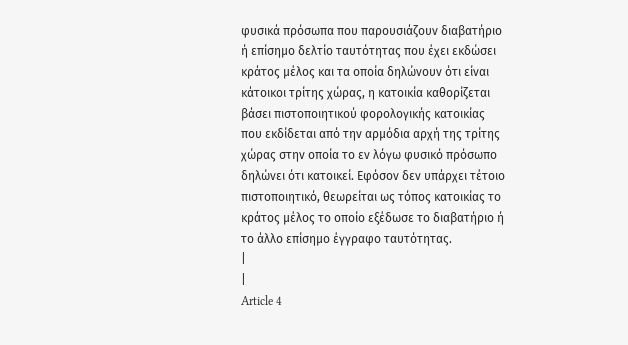φυσικά πρόσωπα που παρουσιάζουν διαβατήριο ή επίσημο δελτίο ταυτότητας που έχει εκδώσει κράτος μέλος και τα οποία δηλώνουν ότι είναι κάτοικοι τρίτης χώρας, η κατοικία καθορίζεται βάσει πιστοποιητικού φορολογικής κατοικίας που εκδίδεται από την αρμόδια αρχή της τρίτης χώρας στην οποία το εν λόγω φυσικό πρόσωπο δηλώνει ότι κατοικεί. Εφόσον δεν υπάρχει τέτοιο πιστοποιητικό, θεωρείται ως τόπος κατοικίας το κράτος μέλος το οποίο εξέδωσε το διαβατήριο ή το άλλο επίσημο έγγραφο ταυτότητας.
|
|
Article 4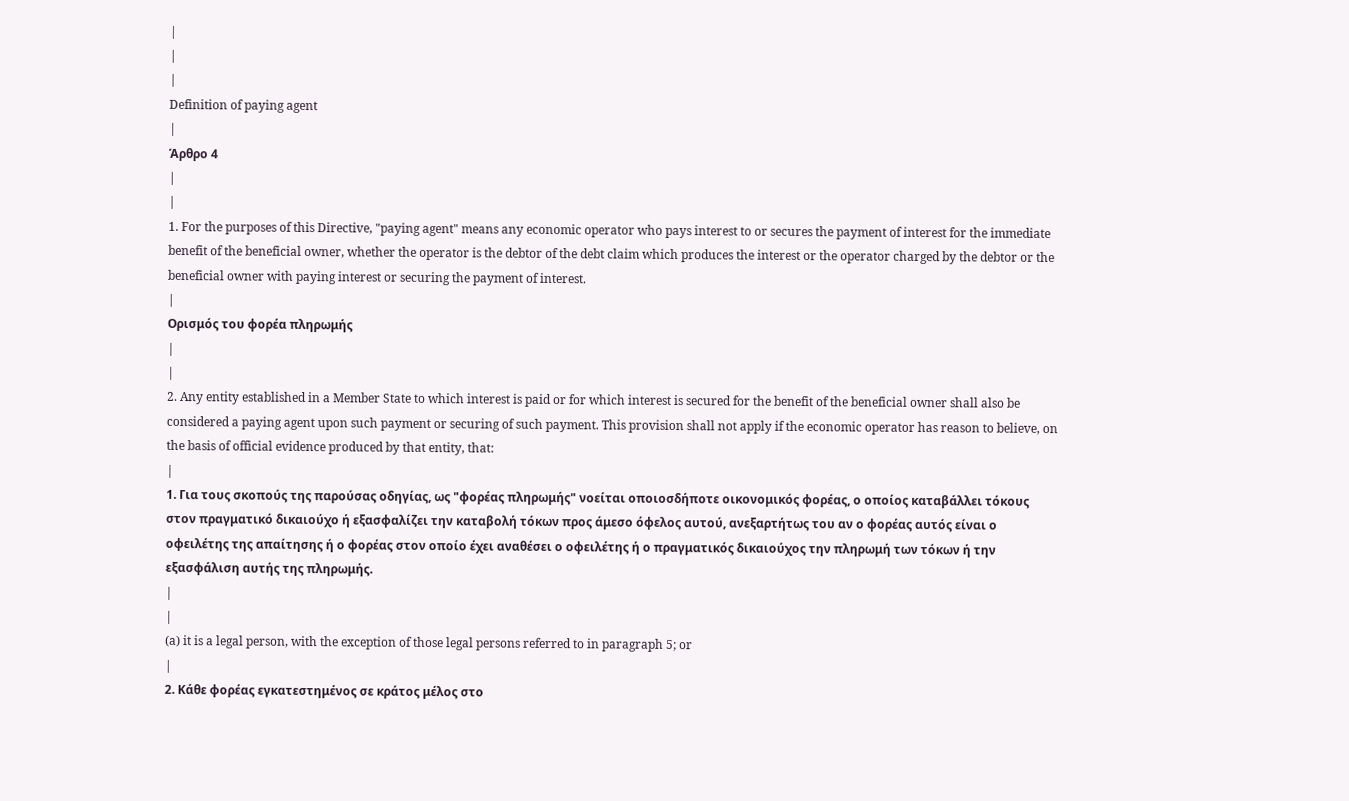|
|
|
Definition of paying agent
|
Άρθρο 4
|
|
1. For the purposes of this Directive, "paying agent" means any economic operator who pays interest to or secures the payment of interest for the immediate benefit of the beneficial owner, whether the operator is the debtor of the debt claim which produces the interest or the operator charged by the debtor or the beneficial owner with paying interest or securing the payment of interest.
|
Ορισμός του φορέα πληρωμής
|
|
2. Any entity established in a Member State to which interest is paid or for which interest is secured for the benefit of the beneficial owner shall also be considered a paying agent upon such payment or securing of such payment. This provision shall not apply if the economic operator has reason to believe, on the basis of official evidence produced by that entity, that:
|
1. Για τους σκοπούς της παρούσας οδηγίας, ως "φορέας πληρωμής" νοείται οποιοσδήποτε οικονομικός φορέας, ο οποίος καταβάλλει τόκους στον πραγματικό δικαιούχο ή εξασφαλίζει την καταβολή τόκων προς άμεσο όφελος αυτού, ανεξαρτήτως του αν ο φορέας αυτός είναι ο οφειλέτης της απαίτησης ή ο φορέας στον οποίο έχει αναθέσει ο οφειλέτης ή ο πραγματικός δικαιούχος την πληρωμή των τόκων ή την εξασφάλιση αυτής της πληρωμής.
|
|
(a) it is a legal person, with the exception of those legal persons referred to in paragraph 5; or
|
2. Κάθε φορέας εγκατεστημένος σε κράτος μέλος στο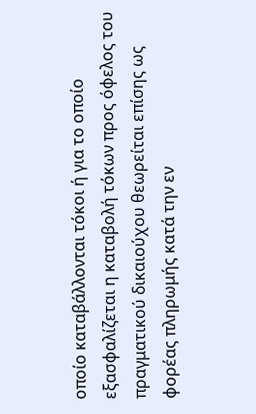οποίο καταβάλλονται τόκοι ή για το οποίο εξασφαλίζεται η καταβολή τόκων προς όφελος του πραγματικού δικαιούχου θεωρείται επίσης ως φορέας πληρωμής κατά την εν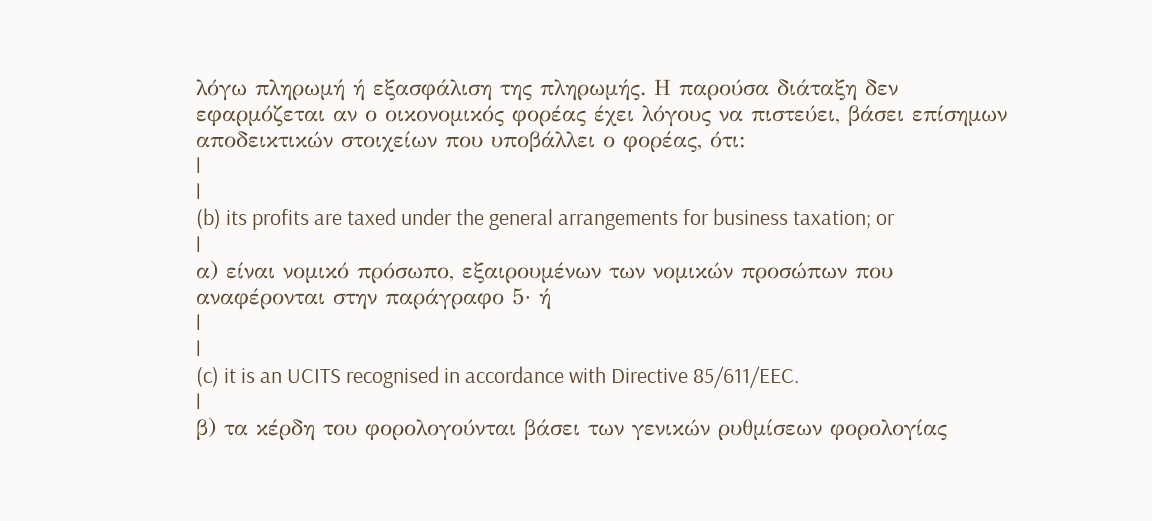λόγω πληρωμή ή εξασφάλιση της πληρωμής. Η παρούσα διάταξη δεν εφαρμόζεται αν ο οικονομικός φορέας έχει λόγους να πιστεύει, βάσει επίσημων αποδεικτικών στοιχείων που υποβάλλει ο φορέας, ότι:
|
|
(b) its profits are taxed under the general arrangements for business taxation; or
|
α) είναι νομικό πρόσωπο, εξαιρουμένων των νομικών προσώπων που αναφέρονται στην παράγραφο 5· ή
|
|
(c) it is an UCITS recognised in accordance with Directive 85/611/EEC.
|
β) τα κέρδη του φορολογούνται βάσει των γενικών ρυθμίσεων φορολογίας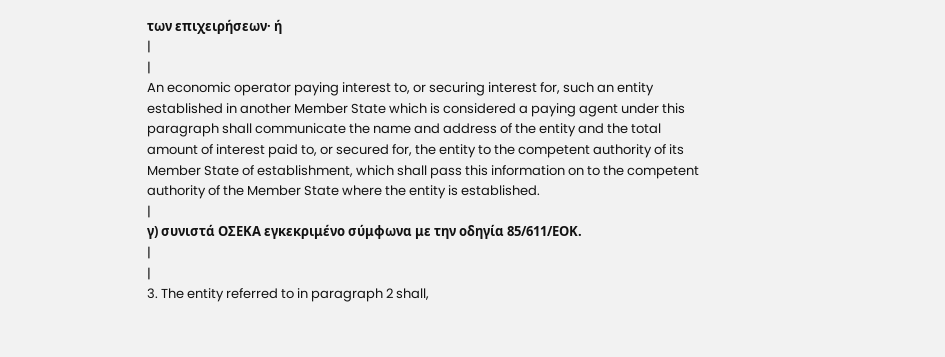των επιχειρήσεων· ή
|
|
An economic operator paying interest to, or securing interest for, such an entity established in another Member State which is considered a paying agent under this paragraph shall communicate the name and address of the entity and the total amount of interest paid to, or secured for, the entity to the competent authority of its Member State of establishment, which shall pass this information on to the competent authority of the Member State where the entity is established.
|
γ) συνιστά ΟΣΕΚΑ εγκεκριμένο σύμφωνα με την οδηγία 85/611/ΕΟΚ.
|
|
3. The entity referred to in paragraph 2 shall,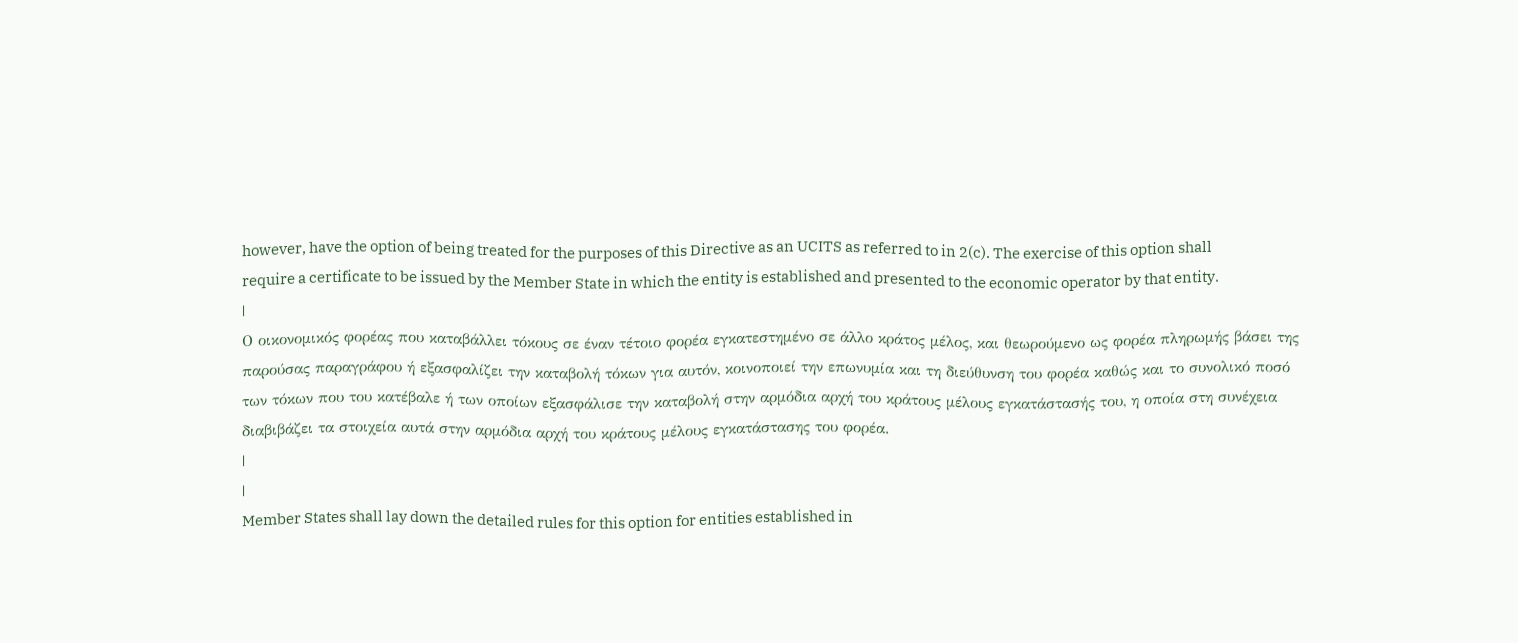however, have the option of being treated for the purposes of this Directive as an UCITS as referred to in 2(c). The exercise of this option shall require a certificate to be issued by the Member State in which the entity is established and presented to the economic operator by that entity.
|
Ο οικονομικός φορέας που καταβάλλει τόκους σε έναν τέτοιο φορέα εγκατεστημένο σε άλλο κράτος μέλος, και θεωρούμενο ως φορέα πληρωμής βάσει της παρούσας παραγράφου ή εξασφαλίζει την καταβολή τόκων για αυτόν, κοινοποιεί την επωνυμία και τη διεύθυνση του φορέα καθώς και το συνολικό ποσό των τόκων που του κατέβαλε ή των οποίων εξασφάλισε την καταβολή στην αρμόδια αρχή του κράτους μέλους εγκατάστασής του, η οποία στη συνέχεια διαβιβάζει τα στοιχεία αυτά στην αρμόδια αρχή του κράτους μέλους εγκατάστασης του φορέα.
|
|
Member States shall lay down the detailed rules for this option for entities established in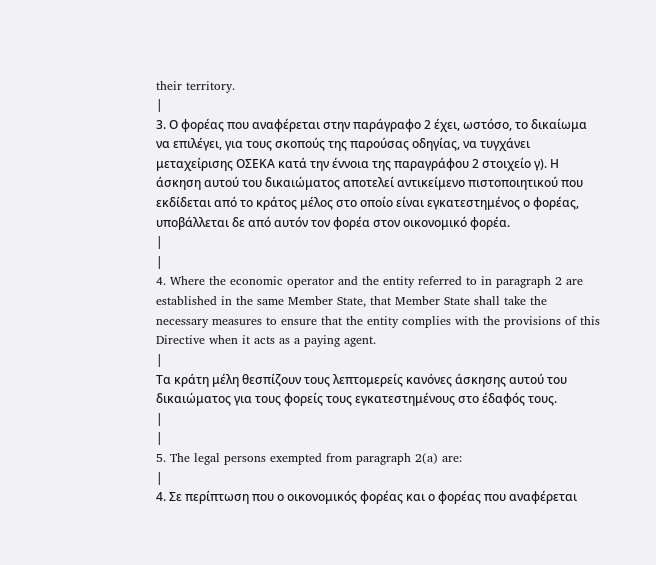their territory.
|
3. Ο φορέας που αναφέρεται στην παράγραφο 2 έχει, ωστόσο, το δικαίωμα να επιλέγει, για τους σκοπούς της παρούσας οδηγίας, να τυγχάνει μεταχείρισης ΟΣΕΚΑ κατά την έννοια της παραγράφου 2 στοιχείο γ). Η άσκηση αυτού του δικαιώματος αποτελεί αντικείμενο πιστοποιητικού που εκδίδεται από το κράτος μέλος στο οποίο είναι εγκατεστημένος ο φορέας, υποβάλλεται δε από αυτόν τον φορέα στον οικονομικό φορέα.
|
|
4. Where the economic operator and the entity referred to in paragraph 2 are established in the same Member State, that Member State shall take the necessary measures to ensure that the entity complies with the provisions of this Directive when it acts as a paying agent.
|
Τα κράτη μέλη θεσπίζουν τους λεπτομερείς κανόνες άσκησης αυτού του δικαιώματος για τους φορείς τους εγκατεστημένους στο έδαφός τους.
|
|
5. The legal persons exempted from paragraph 2(a) are:
|
4. Σε περίπτωση που ο οικονομικός φορέας και ο φορέας που αναφέρεται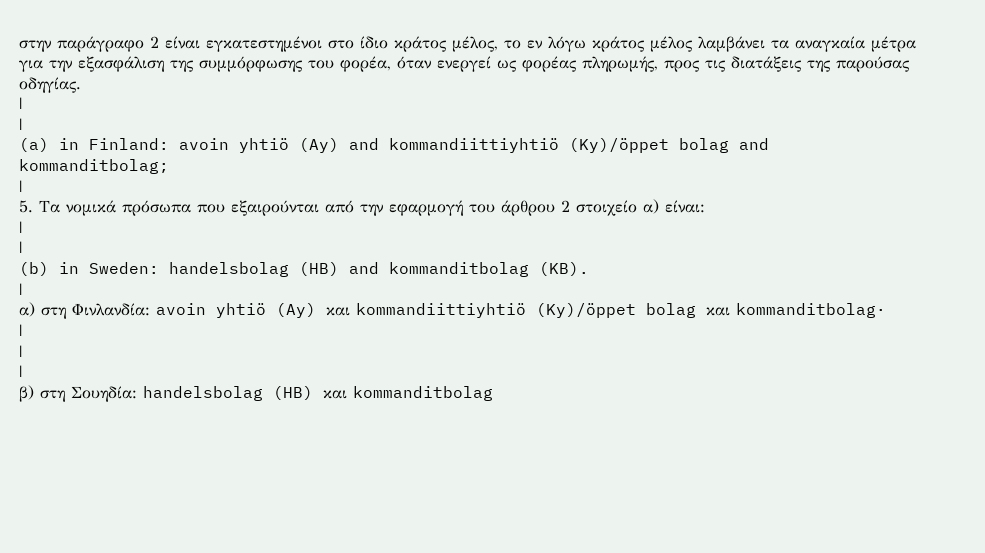στην παράγραφο 2 είναι εγκατεστημένοι στο ίδιο κράτος μέλος, το εν λόγω κράτος μέλος λαμβάνει τα αναγκαία μέτρα για την εξασφάλιση της συμμόρφωσης του φορέα, όταν ενεργεί ως φορέας πληρωμής, προς τις διατάξεις της παρούσας οδηγίας.
|
|
(a) in Finland: avoin yhtiö (Ay) and kommandiittiyhtiö (Ky)/öppet bolag and kommanditbolag;
|
5. Τα νομικά πρόσωπα που εξαιρούνται από την εφαρμογή του άρθρου 2 στοιχείο α) είναι:
|
|
(b) in Sweden: handelsbolag (HB) and kommanditbolag (KB).
|
α) στη Φινλανδία: avoin yhtiö (Ay) και kommandiittiyhtiö (Ky)/öppet bolag και kommanditbolag·
|
|
|
β) στη Σουηδία: handelsbolag (HB) και kommanditbolag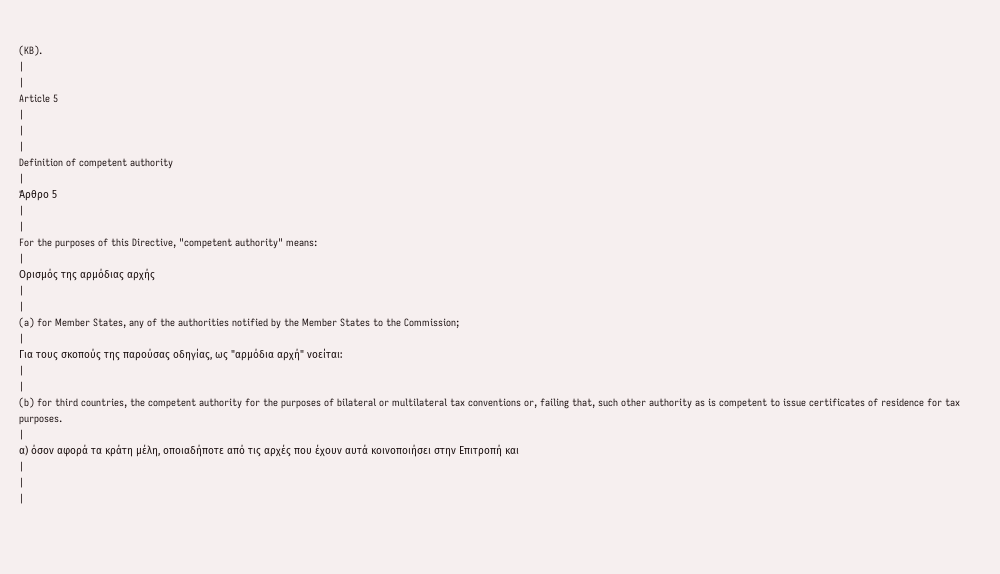(KB).
|
|
Article 5
|
|
|
Definition of competent authority
|
Άρθρο 5
|
|
For the purposes of this Directive, "competent authority" means:
|
Ορισμός της αρμόδιας αρχής
|
|
(a) for Member States, any of the authorities notified by the Member States to the Commission;
|
Για τους σκοπούς της παρούσας οδηγίας, ως "αρμόδια αρχή" νοείται:
|
|
(b) for third countries, the competent authority for the purposes of bilateral or multilateral tax conventions or, failing that, such other authority as is competent to issue certificates of residence for tax purposes.
|
α) όσον αφορά τα κράτη μέλη, οποιαδήποτε από τις αρχές που έχουν αυτά κοινοποιήσει στην Επιτροπή και
|
|
|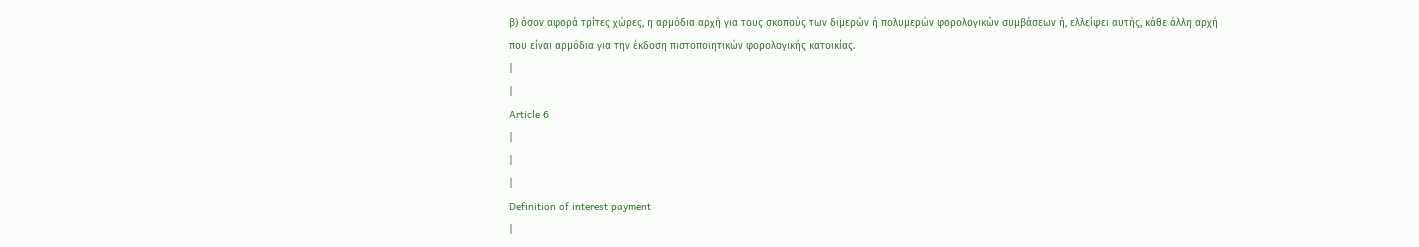β) όσον αφορά τρίτες χώρες, η αρμόδια αρχή για τους σκοπούς των διμερών ή πολυμερών φορολογικών συμβάσεων ή, ελλείψει αυτής, κάθε άλλη αρχή που είναι αρμόδια για την έκδοση πιστοποιητικών φορολογικής κατοικίας.
|
|
Article 6
|
|
|
Definition of interest payment
|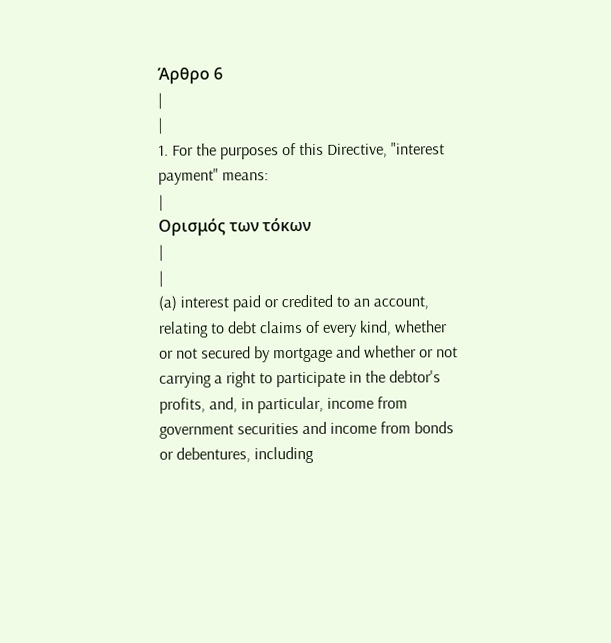Άρθρο 6
|
|
1. For the purposes of this Directive, "interest payment" means:
|
Ορισμός των τόκων
|
|
(a) interest paid or credited to an account, relating to debt claims of every kind, whether or not secured by mortgage and whether or not carrying a right to participate in the debtor's profits, and, in particular, income from government securities and income from bonds or debentures, including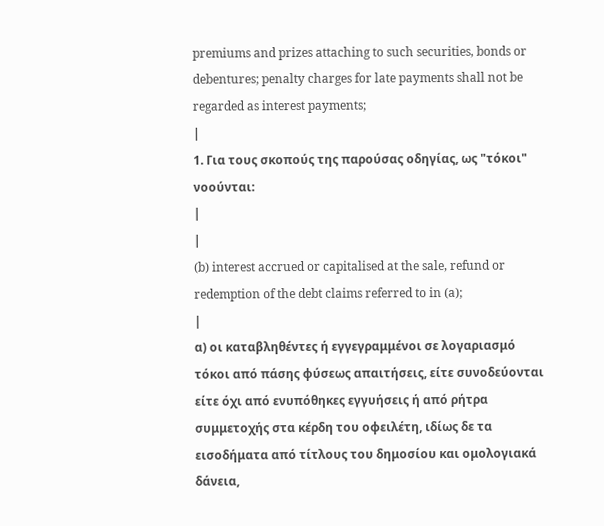premiums and prizes attaching to such securities, bonds or debentures; penalty charges for late payments shall not be regarded as interest payments;
|
1. Για τους σκοπούς της παρούσας οδηγίας, ως "τόκοι" νοούνται:
|
|
(b) interest accrued or capitalised at the sale, refund or redemption of the debt claims referred to in (a);
|
α) οι καταβληθέντες ή εγγεγραμμένοι σε λογαριασμό τόκοι από πάσης φύσεως απαιτήσεις, είτε συνοδεύονται είτε όχι από ενυπόθηκες εγγυήσεις ή από ρήτρα συμμετοχής στα κέρδη του οφειλέτη, ιδίως δε τα εισοδήματα από τίτλους του δημοσίου και ομολογιακά δάνεια,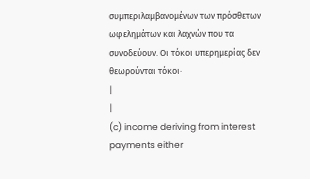συμπεριλαμβανομένων των πρόσθετων ωφελημάτων και λαχνών που τα συνοδεύουν. Οι τόκοι υπερημερίας δεν θεωρούνται τόκοι·
|
|
(c) income deriving from interest payments either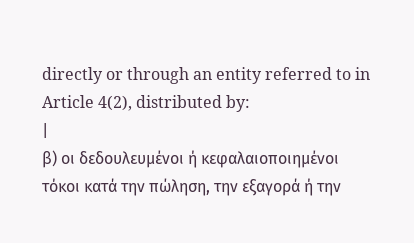directly or through an entity referred to in Article 4(2), distributed by:
|
β) οι δεδουλευμένοι ή κεφαλαιοποιημένοι τόκοι κατά την πώληση, την εξαγορά ή την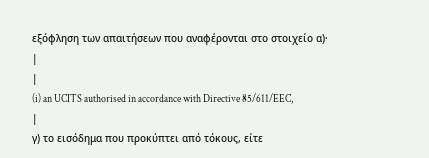εξόφληση των απαιτήσεων που αναφέρονται στο στοιχείο α)·
|
|
(i) an UCITS authorised in accordance with Directive 85/611/EEC,
|
γ) το εισόδημα που προκύπτει από τόκους, είτε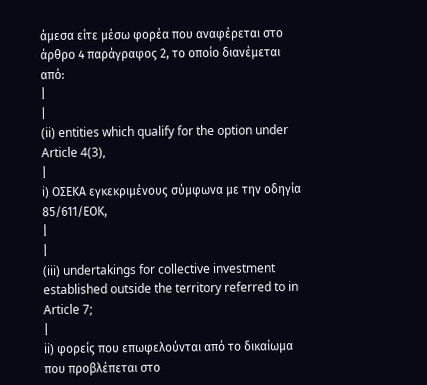άμεσα είτε μέσω φορέα που αναφέρεται στο άρθρο 4 παράγραφος 2, το οποίο διανέμεται από:
|
|
(ii) entities which qualify for the option under Article 4(3),
|
i) ΟΣΕΚΑ εγκεκριμένους σύμφωνα με την οδηγία 85/611/ΕΟΚ,
|
|
(iii) undertakings for collective investment established outside the territory referred to in Article 7;
|
ii) φορείς που επωφελούνται από το δικαίωμα που προβλέπεται στο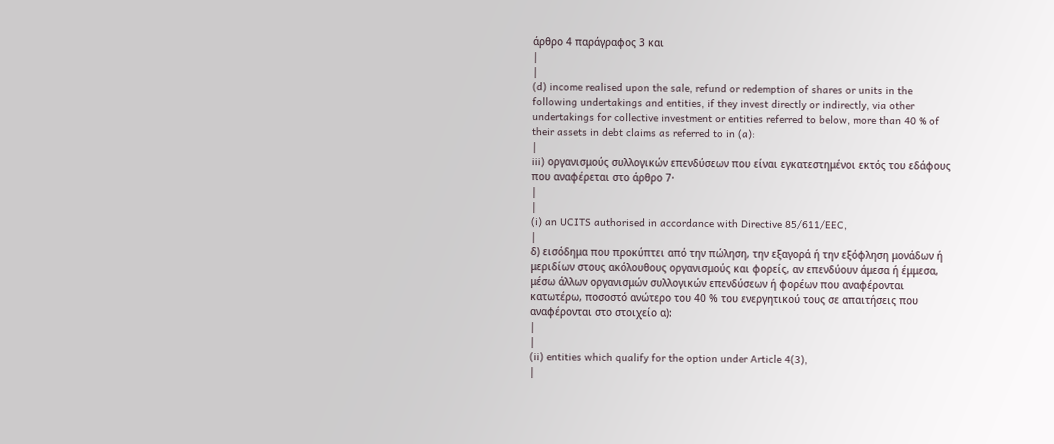άρθρο 4 παράγραφος 3 και
|
|
(d) income realised upon the sale, refund or redemption of shares or units in the following undertakings and entities, if they invest directly or indirectly, via other undertakings for collective investment or entities referred to below, more than 40 % of their assets in debt claims as referred to in (a):
|
iii) οργανισμούς συλλογικών επενδύσεων που είναι εγκατεστημένοι εκτός του εδάφους που αναφέρεται στο άρθρο 7·
|
|
(i) an UCITS authorised in accordance with Directive 85/611/EEC,
|
δ) εισόδημα που προκύπτει από την πώληση, την εξαγορά ή την εξόφληση μονάδων ή μεριδίων στους ακόλουθους οργανισμούς και φορείς, αν επενδύουν άμεσα ή έμμεσα, μέσω άλλων οργανισμών συλλογικών επενδύσεων ή φορέων που αναφέρονται κατωτέρω, ποσοστό ανώτερο του 40 % του ενεργητικού τους σε απαιτήσεις που αναφέρονται στο στοιχείο α):
|
|
(ii) entities which qualify for the option under Article 4(3),
|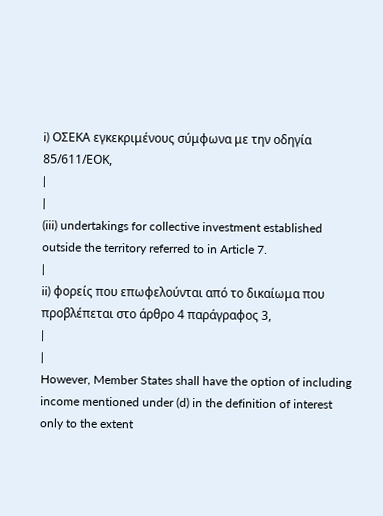i) ΟΣΕΚΑ εγκεκριμένους σύμφωνα με την οδηγία 85/611/ΕΟΚ,
|
|
(iii) undertakings for collective investment established outside the territory referred to in Article 7.
|
ii) φορείς που επωφελούνται από το δικαίωμα που προβλέπεται στο άρθρο 4 παράγραφος 3,
|
|
However, Member States shall have the option of including income mentioned under (d) in the definition of interest only to the extent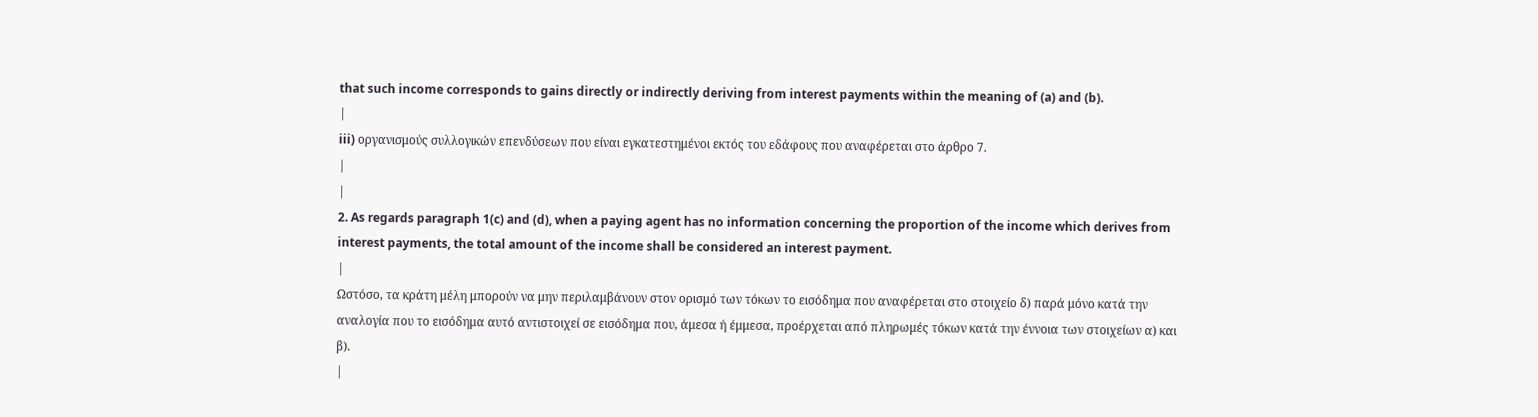that such income corresponds to gains directly or indirectly deriving from interest payments within the meaning of (a) and (b).
|
iii) οργανισμούς συλλογικών επενδύσεων που είναι εγκατεστημένοι εκτός του εδάφους που αναφέρεται στο άρθρο 7.
|
|
2. As regards paragraph 1(c) and (d), when a paying agent has no information concerning the proportion of the income which derives from interest payments, the total amount of the income shall be considered an interest payment.
|
Ωστόσο, τα κράτη μέλη μπορούν να μην περιλαμβάνουν στον ορισμό των τόκων το εισόδημα που αναφέρεται στο στοιχείο δ) παρά μόνο κατά την αναλογία που το εισόδημα αυτό αντιστοιχεί σε εισόδημα που, άμεσα ή έμμεσα, προέρχεται από πληρωμές τόκων κατά την έννοια των στοιχείων α) και β).
|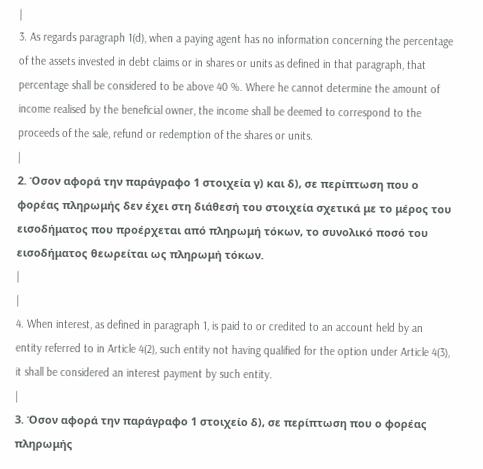|
3. As regards paragraph 1(d), when a paying agent has no information concerning the percentage of the assets invested in debt claims or in shares or units as defined in that paragraph, that percentage shall be considered to be above 40 %. Where he cannot determine the amount of income realised by the beneficial owner, the income shall be deemed to correspond to the proceeds of the sale, refund or redemption of the shares or units.
|
2. Όσον αφορά την παράγραφο 1 στοιχεία γ) και δ), σε περίπτωση που ο φορέας πληρωμής δεν έχει στη διάθεσή του στοιχεία σχετικά με το μέρος του εισοδήματος που προέρχεται από πληρωμή τόκων, το συνολικό ποσό του εισοδήματος θεωρείται ως πληρωμή τόκων.
|
|
4. When interest, as defined in paragraph 1, is paid to or credited to an account held by an entity referred to in Article 4(2), such entity not having qualified for the option under Article 4(3), it shall be considered an interest payment by such entity.
|
3. Όσον αφορά την παράγραφο 1 στοιχείο δ), σε περίπτωση που ο φορέας πληρωμής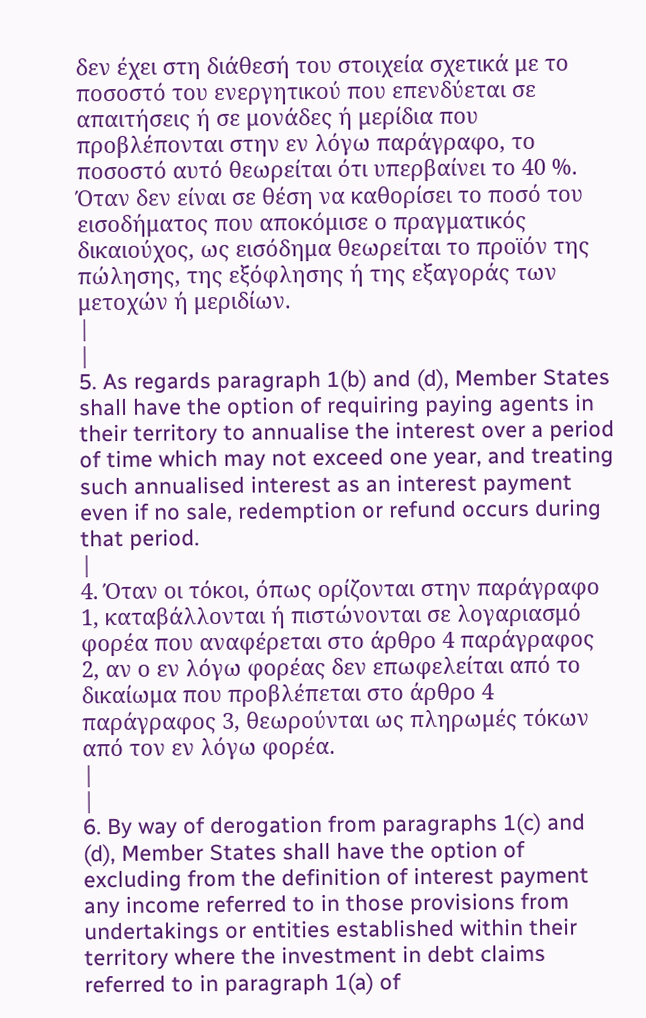δεν έχει στη διάθεσή του στοιχεία σχετικά με το ποσοστό του ενεργητικού που επενδύεται σε απαιτήσεις ή σε μονάδες ή μερίδια που προβλέπονται στην εν λόγω παράγραφο, το ποσοστό αυτό θεωρείται ότι υπερβαίνει το 40 %. Όταν δεν είναι σε θέση να καθορίσει το ποσό του εισοδήματος που αποκόμισε ο πραγματικός δικαιούχος, ως εισόδημα θεωρείται το προϊόν της πώλησης, της εξόφλησης ή της εξαγοράς των μετοχών ή μεριδίων.
|
|
5. As regards paragraph 1(b) and (d), Member States shall have the option of requiring paying agents in their territory to annualise the interest over a period of time which may not exceed one year, and treating such annualised interest as an interest payment even if no sale, redemption or refund occurs during that period.
|
4. Όταν οι τόκοι, όπως ορίζονται στην παράγραφο 1, καταβάλλονται ή πιστώνονται σε λογαριασμό φορέα που αναφέρεται στο άρθρο 4 παράγραφος 2, αν ο εν λόγω φορέας δεν επωφελείται από το δικαίωμα που προβλέπεται στο άρθρο 4 παράγραφος 3, θεωρούνται ως πληρωμές τόκων από τον εν λόγω φορέα.
|
|
6. By way of derogation from paragraphs 1(c) and (d), Member States shall have the option of excluding from the definition of interest payment any income referred to in those provisions from undertakings or entities established within their territory where the investment in debt claims referred to in paragraph 1(a) of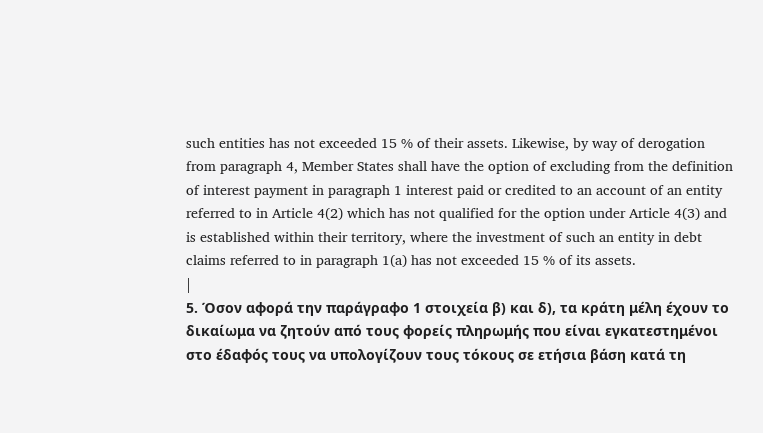such entities has not exceeded 15 % of their assets. Likewise, by way of derogation from paragraph 4, Member States shall have the option of excluding from the definition of interest payment in paragraph 1 interest paid or credited to an account of an entity referred to in Article 4(2) which has not qualified for the option under Article 4(3) and is established within their territory, where the investment of such an entity in debt claims referred to in paragraph 1(a) has not exceeded 15 % of its assets.
|
5. Όσον αφορά την παράγραφο 1 στοιχεία β) και δ), τα κράτη μέλη έχουν το δικαίωμα να ζητούν από τους φορείς πληρωμής που είναι εγκατεστημένοι στο έδαφός τους να υπολογίζουν τους τόκους σε ετήσια βάση κατά τη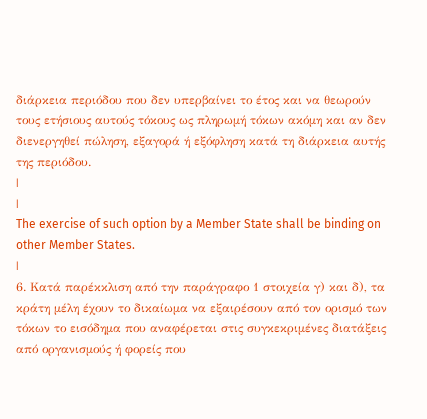διάρκεια περιόδου που δεν υπερβαίνει το έτος και να θεωρούν τους ετήσιους αυτούς τόκους ως πληρωμή τόκων ακόμη και αν δεν διενεργηθεί πώληση, εξαγορά ή εξόφληση κατά τη διάρκεια αυτής της περιόδου.
|
|
The exercise of such option by a Member State shall be binding on other Member States.
|
6. Κατά παρέκκλιση από την παράγραφο 1 στοιχεία γ) και δ), τα κράτη μέλη έχουν το δικαίωμα να εξαιρέσουν από τον ορισμό των τόκων το εισόδημα που αναφέρεται στις συγκεκριμένες διατάξεις από οργανισμούς ή φορείς που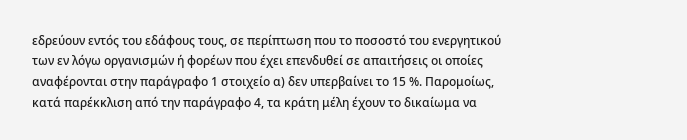εδρεύουν εντός του εδάφους τους, σε περίπτωση που το ποσοστό του ενεργητικού των εν λόγω οργανισμών ή φορέων που έχει επενδυθεί σε απαιτήσεις οι οποίες αναφέρονται στην παράγραφο 1 στοιχείο α) δεν υπερβαίνει το 15 %. Παρομοίως, κατά παρέκκλιση από την παράγραφο 4, τα κράτη μέλη έχουν το δικαίωμα να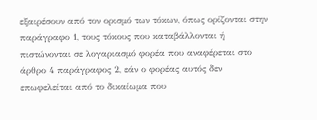εξαιρέσουν από τον ορισμό των τόκων, όπως ορίζονται στην παράγραφο 1, τους τόκους που καταβάλλονται ή πιστώνονται σε λογαριασμό φορέα που αναφέρεται στο άρθρο 4 παράγραφος 2, εάν ο φορέας αυτός δεν επωφελείται από το δικαίωμα που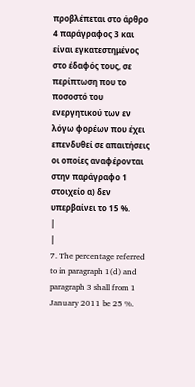προβλέπεται στο άρθρο 4 παράγραφος 3 και είναι εγκατεστημένος στο έδαφός τους, σε περίπτωση που το ποσοστό του ενεργητικού των εν λόγω φορέων που έχει επενδυθεί σε απαιτήσεις οι οποίες αναφέρονται στην παράγραφο 1 στοιχείο α) δεν υπερβαίνει το 15 %.
|
|
7. The percentage referred to in paragraph 1(d) and paragraph 3 shall from 1 January 2011 be 25 %.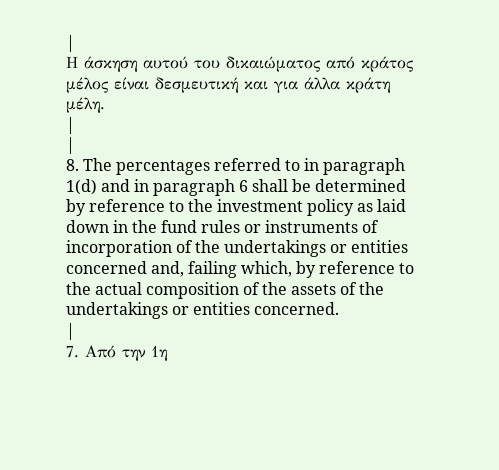|
Η άσκηση αυτού του δικαιώματος από κράτος μέλος είναι δεσμευτική και για άλλα κράτη μέλη.
|
|
8. The percentages referred to in paragraph 1(d) and in paragraph 6 shall be determined by reference to the investment policy as laid down in the fund rules or instruments of incorporation of the undertakings or entities concerned and, failing which, by reference to the actual composition of the assets of the undertakings or entities concerned.
|
7. Από την 1η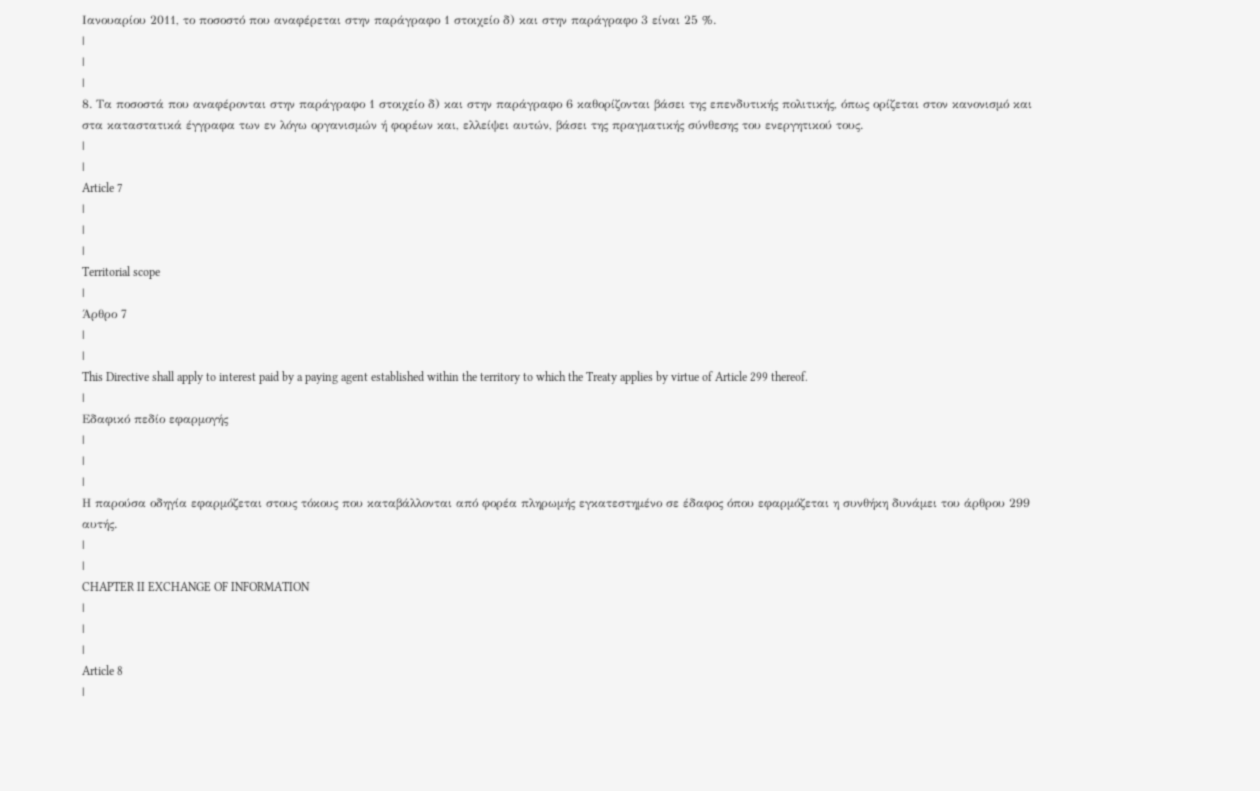Ιανουαρίου 2011, το ποσοστό που αναφέρεται στην παράγραφο 1 στοιχείο δ) και στην παράγραφο 3 είναι 25 %.
|
|
|
8. Τα ποσοστά που αναφέρονται στην παράγραφο 1 στοιχείο δ) και στην παράγραφο 6 καθορίζονται βάσει της επενδυτικής πολιτικής, όπως ορίζεται στον κανονισμό και στα καταστατικά έγγραφα των εν λόγω οργανισμών ή φορέων και, ελλείψει αυτών, βάσει της πραγματικής σύνθεσης του ενεργητικού τους.
|
|
Article 7
|
|
|
Territorial scope
|
Άρθρο 7
|
|
This Directive shall apply to interest paid by a paying agent established within the territory to which the Treaty applies by virtue of Article 299 thereof.
|
Εδαφικό πεδίο εφαρμογής
|
|
|
Η παρούσα οδηγία εφαρμόζεται στους τόκους που καταβάλλονται από φορέα πληρωμής εγκατεστημένο σε έδαφος όπου εφαρμόζεται η συνθήκη δυνάμει του άρθρου 299 αυτής.
|
|
CHAPTER II EXCHANGE OF INFORMATION
|
|
|
Article 8
|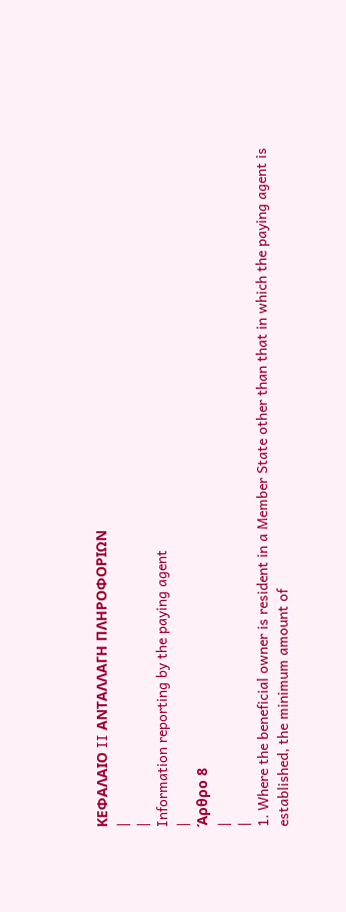ΚΕΦΑΛΑΙΟ II ΑΝΤΑΛΛΑΓΗ ΠΛΗΡΟΦΟΡΙΩΝ
|
|
Information reporting by the paying agent
|
Άρθρο 8
|
|
1. Where the beneficial owner is resident in a Member State other than that in which the paying agent is established, the minimum amount of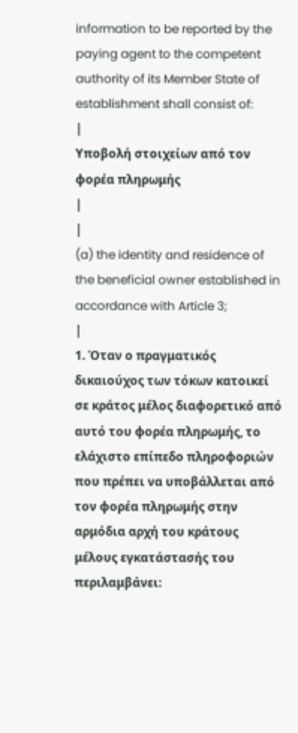information to be reported by the paying agent to the competent authority of its Member State of establishment shall consist of:
|
Υποβολή στοιχείων από τον φορέα πληρωμής
|
|
(a) the identity and residence of the beneficial owner established in accordance with Article 3;
|
1. Όταν ο πραγματικός δικαιούχος των τόκων κατοικεί σε κράτος μέλος διαφορετικό από αυτό του φορέα πληρωμής, το ελάχιστο επίπεδο πληροφοριών που πρέπει να υποβάλλεται από τον φορέα πληρωμής στην αρμόδια αρχή του κράτους μέλους εγκατάστασής του περιλαμβάνει: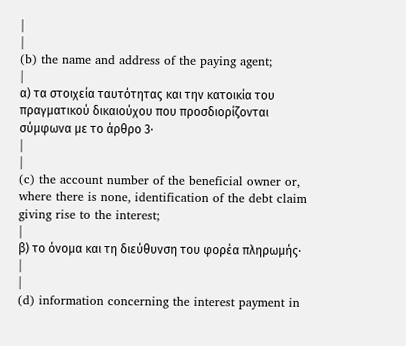|
|
(b) the name and address of the paying agent;
|
α) τα στοιχεία ταυτότητας και την κατοικία του πραγματικού δικαιούχου που προσδιορίζονται σύμφωνα με το άρθρο 3·
|
|
(c) the account number of the beneficial owner or, where there is none, identification of the debt claim giving rise to the interest;
|
β) το όνομα και τη διεύθυνση του φορέα πληρωμής·
|
|
(d) information concerning the interest payment in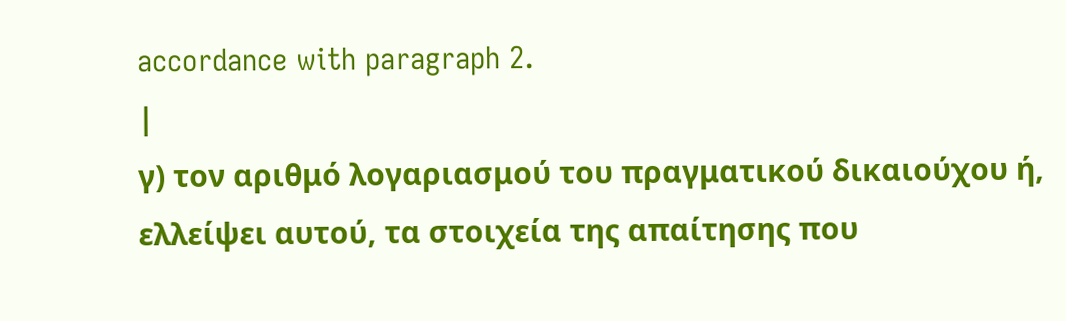accordance with paragraph 2.
|
γ) τον αριθμό λογαριασμού του πραγματικού δικαιούχου ή, ελλείψει αυτού, τα στοιχεία της απαίτησης που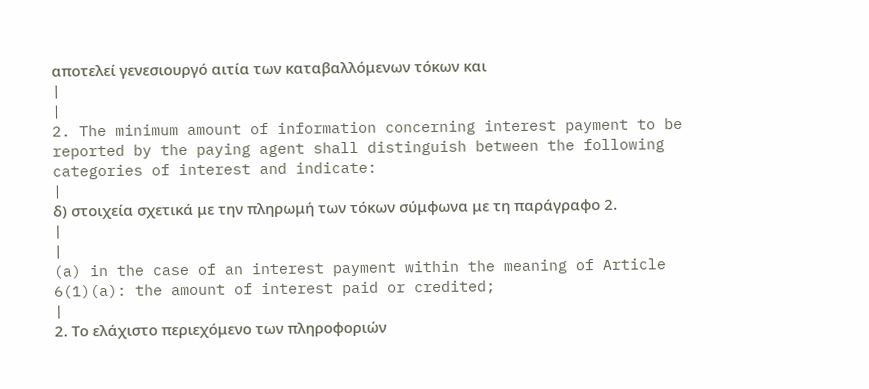αποτελεί γενεσιουργό αιτία των καταβαλλόμενων τόκων και
|
|
2. The minimum amount of information concerning interest payment to be reported by the paying agent shall distinguish between the following categories of interest and indicate:
|
δ) στοιχεία σχετικά με την πληρωμή των τόκων σύμφωνα με τη παράγραφο 2.
|
|
(a) in the case of an interest payment within the meaning of Article 6(1)(a): the amount of interest paid or credited;
|
2. Το ελάχιστο περιεχόμενο των πληροφοριών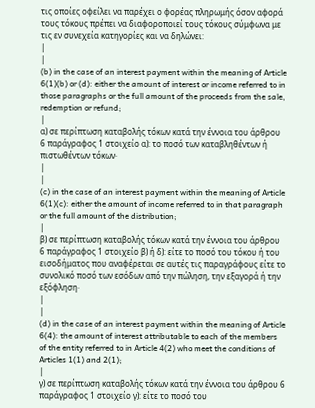τις οποίες οφείλει να παρέχει ο φορέας πληρωμής όσον αφορά τους τόκους πρέπει να διαφοροποιεί τους τόκους σύμφωνα με τις εν συνεχεία κατηγορίες και να δηλώνει:
|
|
(b) in the case of an interest payment within the meaning of Article 6(1)(b) or (d): either the amount of interest or income referred to in those paragraphs or the full amount of the proceeds from the sale, redemption or refund;
|
α) σε περίπτωση καταβολής τόκων κατά την έννοια του άρθρου 6 παράγραφος 1 στοιχείο α): το ποσό των καταβληθέντων ή πιστωθέντων τόκων·
|
|
(c) in the case of an interest payment within the meaning of Article 6(1)(c): either the amount of income referred to in that paragraph or the full amount of the distribution;
|
β) σε περίπτωση καταβολής τόκων κατά την έννοια του άρθρου 6 παράγραφος 1 στοιχείο β) ή δ): είτε το ποσό του τόκου ή του εισοδήματος που αναφέρεται σε αυτές τις παραγράφους είτε το συνολικό ποσό των εσόδων από την πώληση, την εξαγορά ή την εξόφληση·
|
|
(d) in the case of an interest payment within the meaning of Article 6(4): the amount of interest attributable to each of the members of the entity referred to in Article 4(2) who meet the conditions of Articles 1(1) and 2(1);
|
γ) σε περίπτωση καταβολής τόκων κατά την έννοια του άρθρου 6 παράγραφος 1 στοιχείο γ): είτε το ποσό του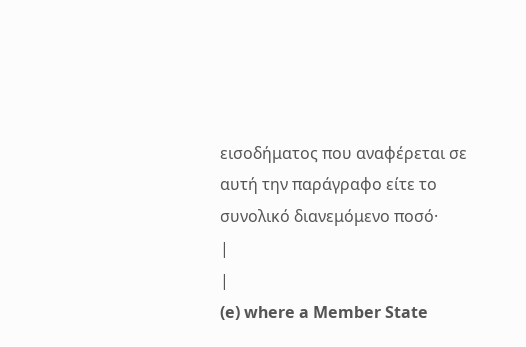εισοδήματος που αναφέρεται σε αυτή την παράγραφο είτε το συνολικό διανεμόμενο ποσό·
|
|
(e) where a Member State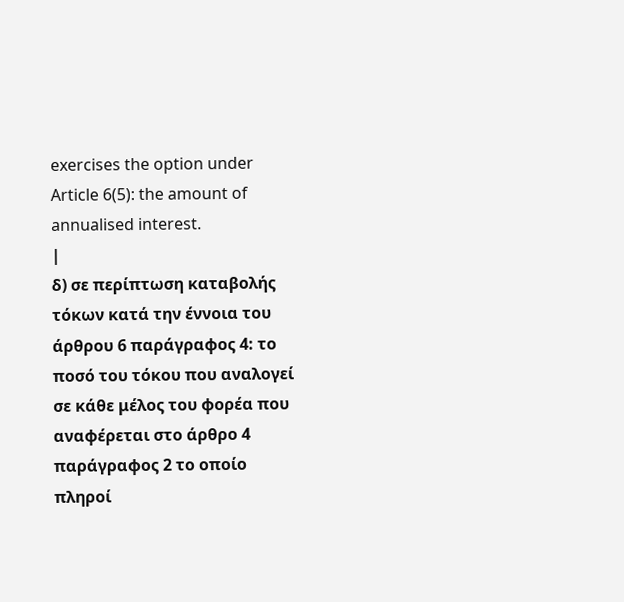exercises the option under Article 6(5): the amount of annualised interest.
|
δ) σε περίπτωση καταβολής τόκων κατά την έννοια του άρθρου 6 παράγραφος 4: το ποσό του τόκου που αναλογεί σε κάθε μέλος του φορέα που αναφέρεται στο άρθρο 4 παράγραφος 2 το οποίο πληροί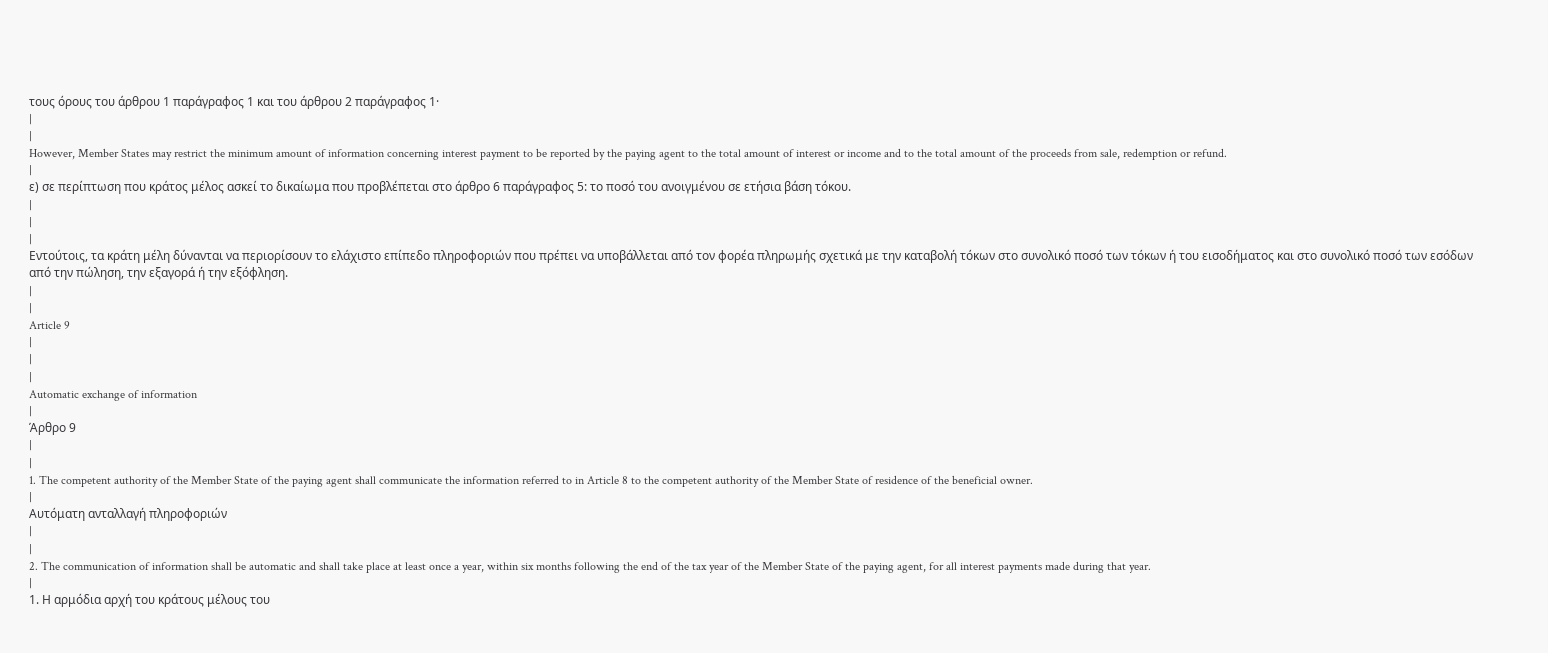τους όρους του άρθρου 1 παράγραφος 1 και του άρθρου 2 παράγραφος 1·
|
|
However, Member States may restrict the minimum amount of information concerning interest payment to be reported by the paying agent to the total amount of interest or income and to the total amount of the proceeds from sale, redemption or refund.
|
ε) σε περίπτωση που κράτος μέλος ασκεί το δικαίωμα που προβλέπεται στο άρθρο 6 παράγραφος 5: το ποσό του ανοιγμένου σε ετήσια βάση τόκου.
|
|
|
Εντούτοις, τα κράτη μέλη δύνανται να περιορίσουν το ελάχιστο επίπεδο πληροφοριών που πρέπει να υποβάλλεται από τον φορέα πληρωμής σχετικά με την καταβολή τόκων στο συνολικό ποσό των τόκων ή του εισοδήματος και στο συνολικό ποσό των εσόδων από την πώληση, την εξαγορά ή την εξόφληση.
|
|
Article 9
|
|
|
Automatic exchange of information
|
Άρθρο 9
|
|
1. The competent authority of the Member State of the paying agent shall communicate the information referred to in Article 8 to the competent authority of the Member State of residence of the beneficial owner.
|
Αυτόματη ανταλλαγή πληροφοριών
|
|
2. The communication of information shall be automatic and shall take place at least once a year, within six months following the end of the tax year of the Member State of the paying agent, for all interest payments made during that year.
|
1. Η αρμόδια αρχή του κράτους μέλους του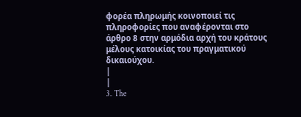φορέα πληρωμής κοινοποιεί τις πληροφορίες που αναφέρονται στο άρθρο 8 στην αρμόδια αρχή του κράτους μέλους κατοικίας του πραγματικού δικαιούχου.
|
|
3. The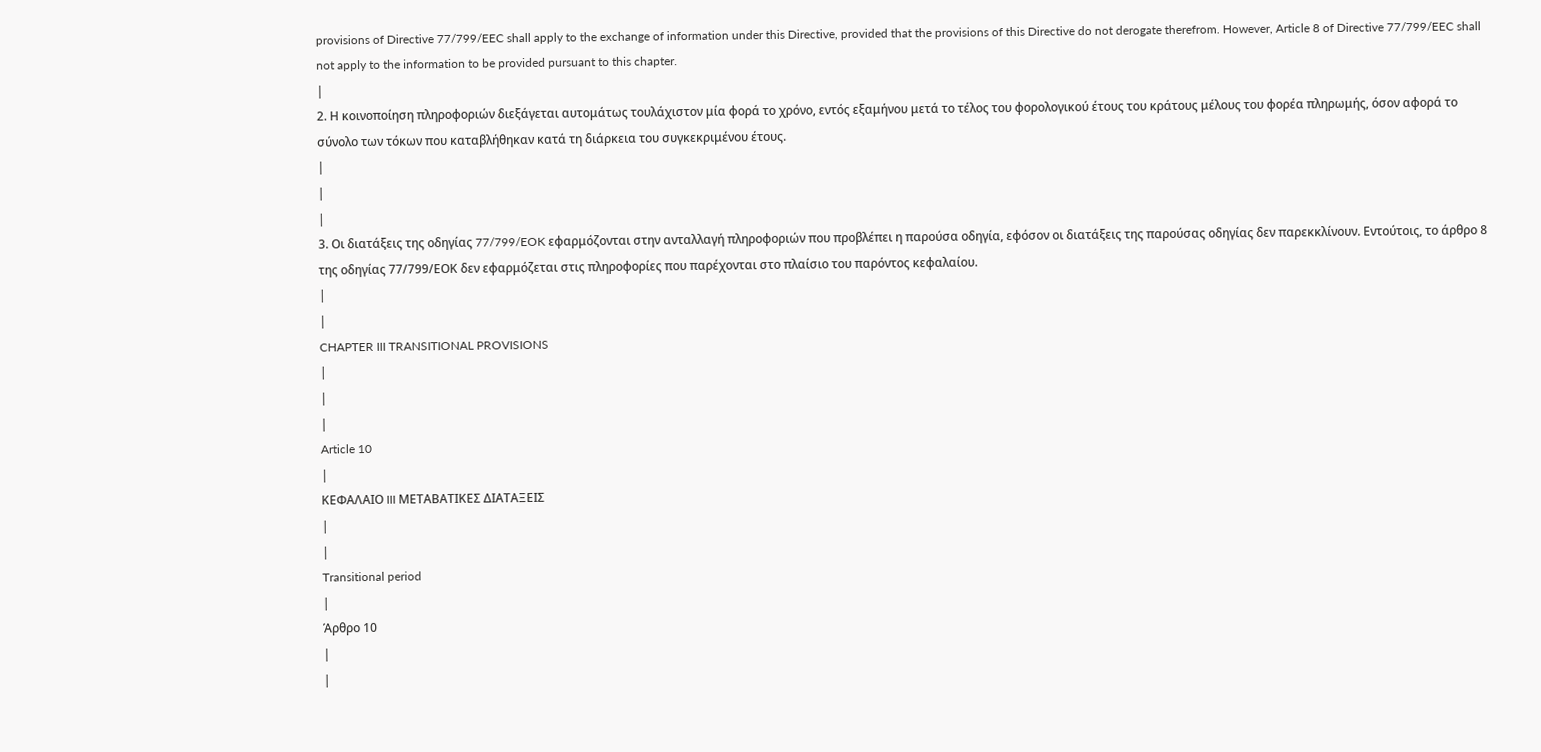provisions of Directive 77/799/EEC shall apply to the exchange of information under this Directive, provided that the provisions of this Directive do not derogate therefrom. However, Article 8 of Directive 77/799/EEC shall not apply to the information to be provided pursuant to this chapter.
|
2. Η κοινοποίηση πληροφοριών διεξάγεται αυτομάτως τουλάχιστον μία φορά το χρόνο, εντός εξαμήνου μετά το τέλος του φορολογικού έτους του κράτους μέλους του φορέα πληρωμής, όσον αφορά το σύνολο των τόκων που καταβλήθηκαν κατά τη διάρκεια του συγκεκριμένου έτους.
|
|
|
3. Οι διατάξεις της οδηγίας 77/799/EOK εφαρμόζονται στην ανταλλαγή πληροφοριών που προβλέπει η παρούσα οδηγία, εφόσον οι διατάξεις της παρούσας οδηγίας δεν παρεκκλίνουν. Εντούτοις, το άρθρο 8 της οδηγίας 77/799/ΕΟΚ δεν εφαρμόζεται στις πληροφορίες που παρέχονται στο πλαίσιο του παρόντος κεφαλαίου.
|
|
CHAPTER III TRANSITIONAL PROVISIONS
|
|
|
Article 10
|
ΚΕΦΑΛΑΙΟ III ΜΕΤΑΒΑΤΙΚΕΣ ΔΙΑΤΑΞΕΙΣ
|
|
Transitional period
|
Άρθρο 10
|
|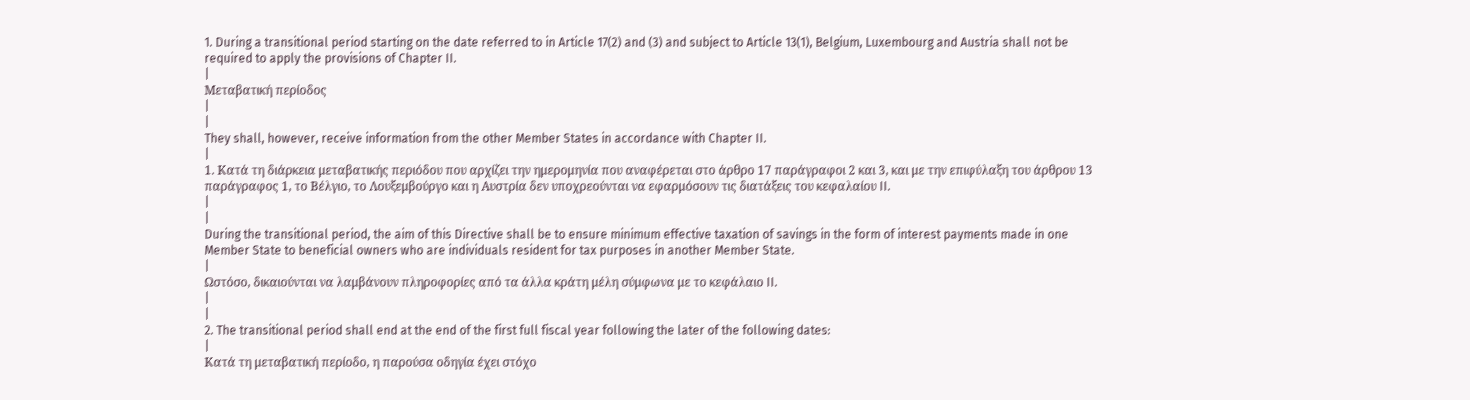1. During a transitional period starting on the date referred to in Article 17(2) and (3) and subject to Article 13(1), Belgium, Luxembourg and Austria shall not be required to apply the provisions of Chapter II.
|
Μεταβατική περίοδος
|
|
They shall, however, receive information from the other Member States in accordance with Chapter II.
|
1. Κατά τη διάρκεια μεταβατικής περιόδου που αρχίζει την ημερομηνία που αναφέρεται στο άρθρο 17 παράγραφοι 2 και 3, και με την επιφύλαξη του άρθρου 13 παράγραφος 1, το Βέλγιο, το Λουξεμβούργο και η Αυστρία δεν υποχρεούνται να εφαρμόσουν τις διατάξεις του κεφαλαίου II.
|
|
During the transitional period, the aim of this Directive shall be to ensure minimum effective taxation of savings in the form of interest payments made in one Member State to beneficial owners who are individuals resident for tax purposes in another Member State.
|
Ωστόσο, δικαιούνται να λαμβάνουν πληροφορίες από τα άλλα κράτη μέλη σύμφωνα με το κεφάλαιο II.
|
|
2. The transitional period shall end at the end of the first full fiscal year following the later of the following dates:
|
Κατά τη μεταβατική περίοδο, η παρούσα οδηγία έχει στόχο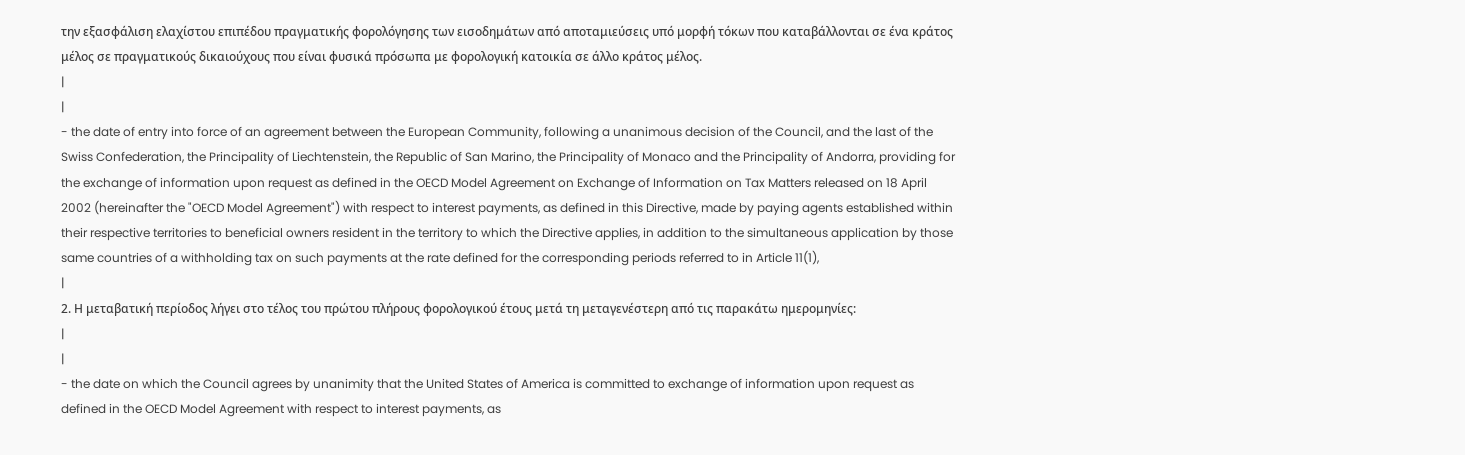την εξασφάλιση ελαχίστου επιπέδου πραγματικής φορολόγησης των εισοδημάτων από αποταμιεύσεις υπό μορφή τόκων που καταβάλλονται σε ένα κράτος μέλος σε πραγματικούς δικαιούχους που είναι φυσικά πρόσωπα με φορολογική κατοικία σε άλλο κράτος μέλος.
|
|
- the date of entry into force of an agreement between the European Community, following a unanimous decision of the Council, and the last of the Swiss Confederation, the Principality of Liechtenstein, the Republic of San Marino, the Principality of Monaco and the Principality of Andorra, providing for the exchange of information upon request as defined in the OECD Model Agreement on Exchange of Information on Tax Matters released on 18 April 2002 (hereinafter the "OECD Model Agreement") with respect to interest payments, as defined in this Directive, made by paying agents established within their respective territories to beneficial owners resident in the territory to which the Directive applies, in addition to the simultaneous application by those same countries of a withholding tax on such payments at the rate defined for the corresponding periods referred to in Article 11(1),
|
2. Η μεταβατική περίοδος λήγει στο τέλος του πρώτου πλήρους φορολογικού έτους μετά τη μεταγενέστερη από τις παρακάτω ημερομηνίες:
|
|
- the date on which the Council agrees by unanimity that the United States of America is committed to exchange of information upon request as defined in the OECD Model Agreement with respect to interest payments, as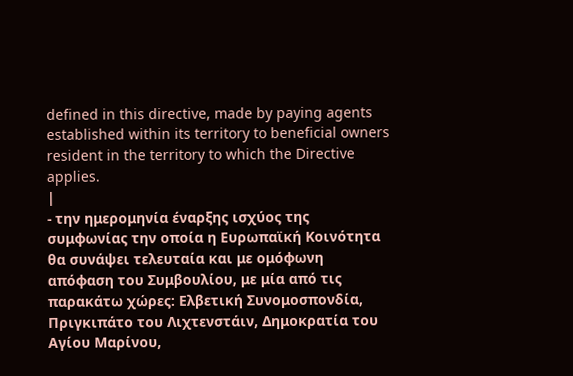defined in this directive, made by paying agents established within its territory to beneficial owners resident in the territory to which the Directive applies.
|
- την ημερομηνία έναρξης ισχύος της συμφωνίας την οποία η Ευρωπαϊκή Κοινότητα θα συνάψει τελευταία και με ομόφωνη απόφαση του Συμβουλίου, με μία από τις παρακάτω χώρες: Ελβετική Συνομοσπονδία, Πριγκιπάτο του Λιχτενστάιν, Δημοκρατία του Αγίου Μαρίνου,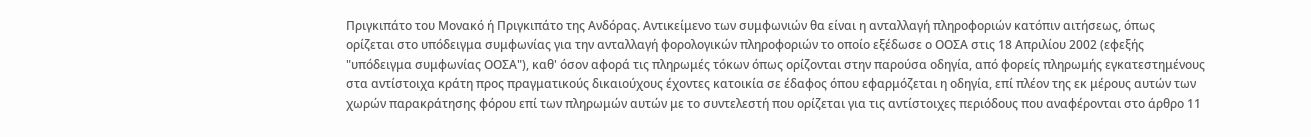Πριγκιπάτο του Μονακό ή Πριγκιπάτο της Ανδόρας. Αντικείμενο των συμφωνιών θα είναι η ανταλλαγή πληροφοριών κατόπιν αιτήσεως, όπως ορίζεται στο υπόδειγμα συμφωνίας για την ανταλλαγή φορολογικών πληροφοριών το οποίο εξέδωσε ο ΟΟΣΑ στις 18 Απριλίου 2002 (εφεξής "υπόδειγμα συμφωνίας ΟΟΣΑ"), καθ' όσον αφορά τις πληρωμές τόκων όπως ορίζονται στην παρούσα οδηγία, από φορείς πληρωμής εγκατεστημένους στα αντίστοιχα κράτη προς πραγματικούς δικαιούχους έχοντες κατοικία σε έδαφος όπου εφαρμόζεται η οδηγία, επί πλέον της εκ μέρους αυτών των χωρών παρακράτησης φόρου επί των πληρωμών αυτών με το συντελεστή που ορίζεται για τις αντίστοιχες περιόδους που αναφέρονται στο άρθρο 11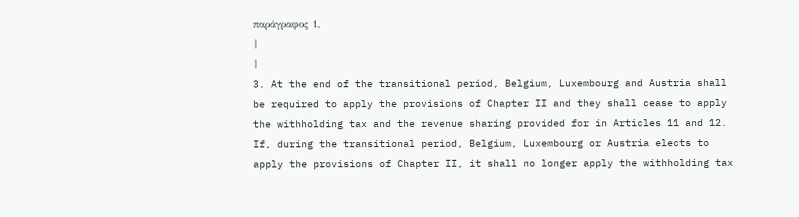παράγραφος 1,
|
|
3. At the end of the transitional period, Belgium, Luxembourg and Austria shall be required to apply the provisions of Chapter II and they shall cease to apply the withholding tax and the revenue sharing provided for in Articles 11 and 12. If, during the transitional period, Belgium, Luxembourg or Austria elects to apply the provisions of Chapter II, it shall no longer apply the withholding tax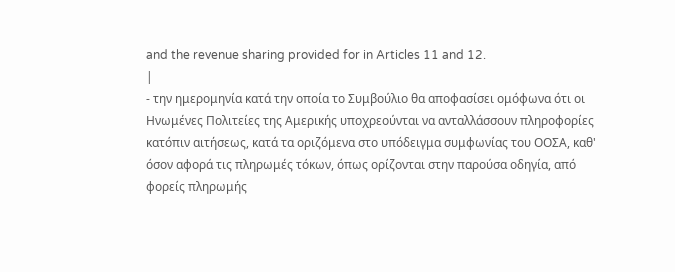and the revenue sharing provided for in Articles 11 and 12.
|
- την ημερομηνία κατά την οποία το Συμβούλιο θα αποφασίσει ομόφωνα ότι οι Ηνωμένες Πολιτείες της Αμερικής υποχρεούνται να ανταλλάσσουν πληροφορίες κατόπιν αιτήσεως, κατά τα οριζόμενα στο υπόδειγμα συμφωνίας του ΟΟΣΑ, καθ' όσον αφορά τις πληρωμές τόκων, όπως ορίζονται στην παρούσα οδηγία, από φορείς πληρωμής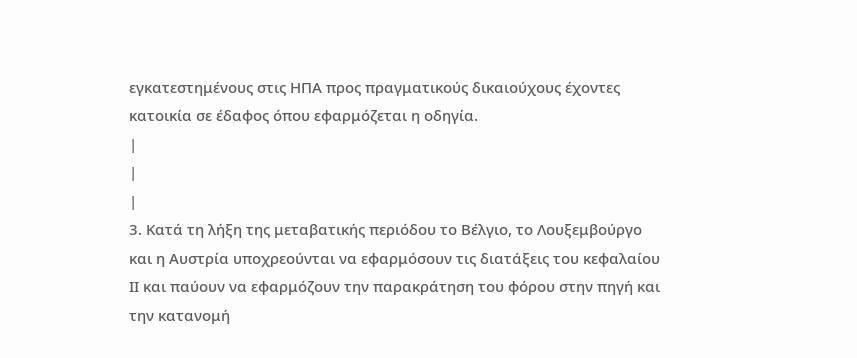εγκατεστημένους στις ΗΠΑ προς πραγματικούς δικαιούχους έχοντες κατοικία σε έδαφος όπου εφαρμόζεται η οδηγία.
|
|
|
3. Κατά τη λήξη της μεταβατικής περιόδου το Βέλγιο, το Λουξεμβούργο και η Αυστρία υποχρεούνται να εφαρμόσουν τις διατάξεις του κεφαλαίου ΙΙ και παύουν να εφαρμόζουν την παρακράτηση του φόρου στην πηγή και την κατανομή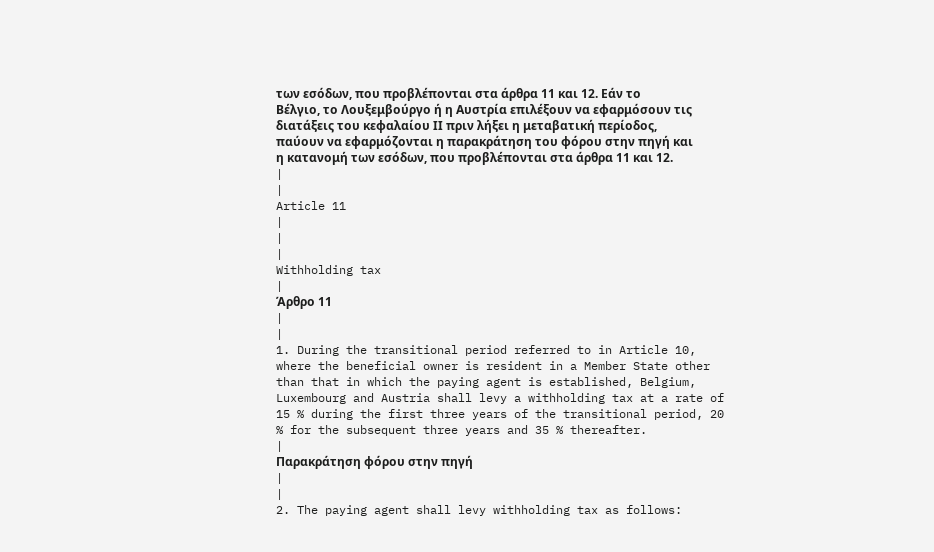των εσόδων, που προβλέπονται στα άρθρα 11 και 12. Εάν το Βέλγιο, το Λουξεμβούργο ή η Αυστρία επιλέξουν να εφαρμόσουν τις διατάξεις του κεφαλαίου ΙΙ πριν λήξει η μεταβατική περίοδος, παύουν να εφαρμόζονται η παρακράτηση του φόρου στην πηγή και η κατανομή των εσόδων, που προβλέπονται στα άρθρα 11 και 12.
|
|
Article 11
|
|
|
Withholding tax
|
Άρθρο 11
|
|
1. During the transitional period referred to in Article 10, where the beneficial owner is resident in a Member State other than that in which the paying agent is established, Belgium, Luxembourg and Austria shall levy a withholding tax at a rate of 15 % during the first three years of the transitional period, 20 % for the subsequent three years and 35 % thereafter.
|
Παρακράτηση φόρου στην πηγή
|
|
2. The paying agent shall levy withholding tax as follows: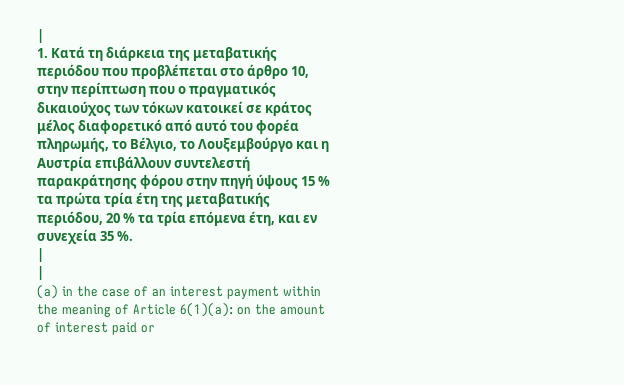|
1. Κατά τη διάρκεια της μεταβατικής περιόδου που προβλέπεται στο άρθρο 10, στην περίπτωση που ο πραγματικός δικαιούχος των τόκων κατοικεί σε κράτος μέλος διαφορετικό από αυτό του φορέα πληρωμής, το Βέλγιο, το Λουξεμβούργο και η Αυστρία επιβάλλουν συντελεστή παρακράτησης φόρου στην πηγή ύψους 15 % τα πρώτα τρία έτη της μεταβατικής περιόδου, 20 % τα τρία επόμενα έτη, και εν συνεχεία 35 %.
|
|
(a) in the case of an interest payment within the meaning of Article 6(1)(a): on the amount of interest paid or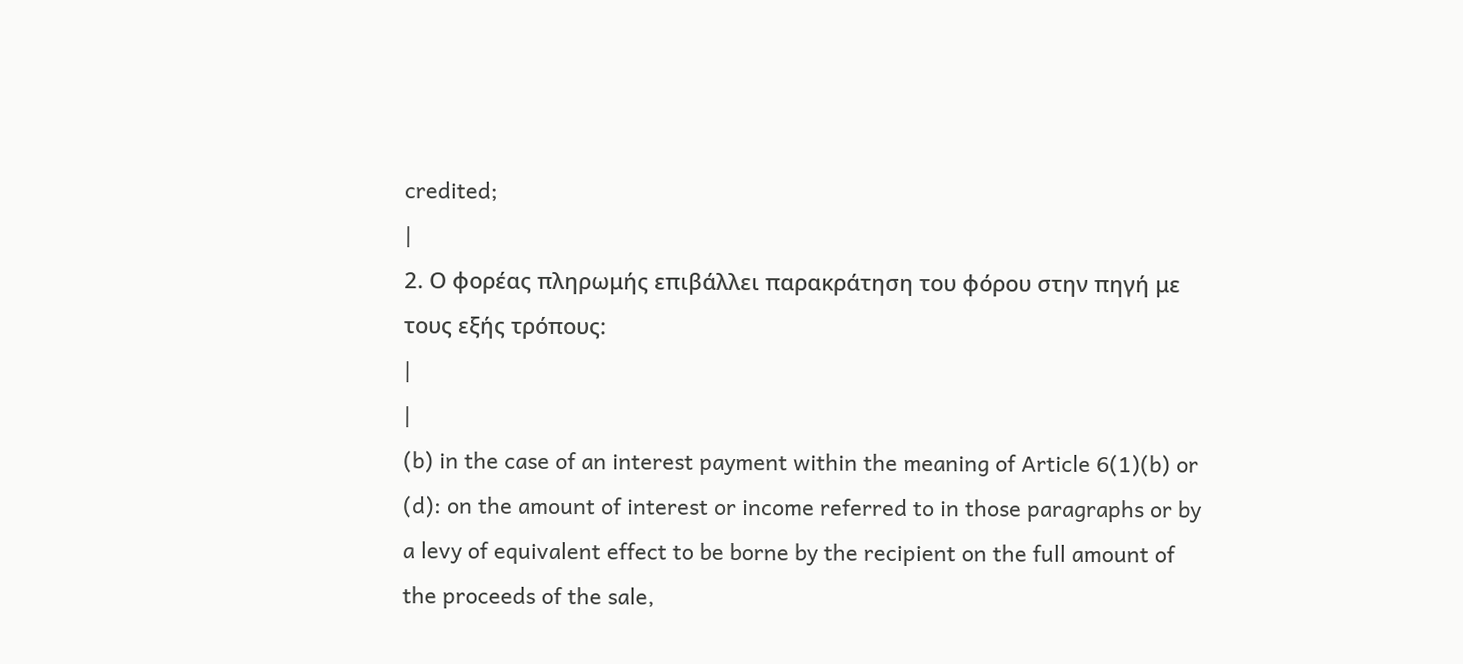credited;
|
2. Ο φορέας πληρωμής επιβάλλει παρακράτηση του φόρου στην πηγή με τους εξής τρόπους:
|
|
(b) in the case of an interest payment within the meaning of Article 6(1)(b) or (d): on the amount of interest or income referred to in those paragraphs or by a levy of equivalent effect to be borne by the recipient on the full amount of the proceeds of the sale,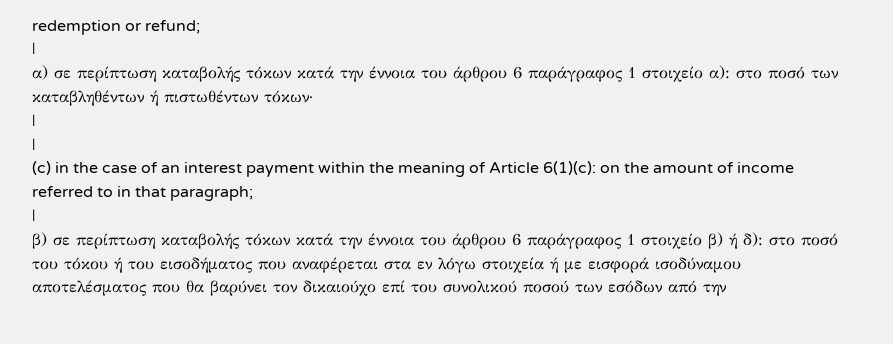redemption or refund;
|
α) σε περίπτωση καταβολής τόκων κατά την έννοια του άρθρου 6 παράγραφος 1 στοιχείο α): στο ποσό των καταβληθέντων ή πιστωθέντων τόκων·
|
|
(c) in the case of an interest payment within the meaning of Article 6(1)(c): on the amount of income referred to in that paragraph;
|
β) σε περίπτωση καταβολής τόκων κατά την έννοια του άρθρου 6 παράγραφος 1 στοιχείο β) ή δ): στο ποσό του τόκου ή του εισοδήματος που αναφέρεται στα εν λόγω στοιχεία ή με εισφορά ισοδύναμου αποτελέσματος που θα βαρύνει τον δικαιούχο επί του συνολικού ποσού των εσόδων από την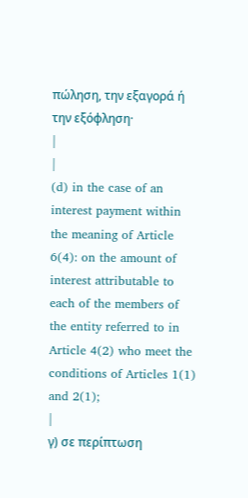πώληση, την εξαγορά ή την εξόφληση·
|
|
(d) in the case of an interest payment within the meaning of Article 6(4): on the amount of interest attributable to each of the members of the entity referred to in Article 4(2) who meet the conditions of Articles 1(1) and 2(1);
|
γ) σε περίπτωση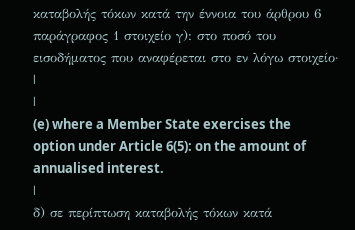καταβολής τόκων κατά την έννοια του άρθρου 6 παράγραφος 1 στοιχείο γ): στο ποσό του εισοδήματος που αναφέρεται στο εν λόγω στοιχείο·
|
|
(e) where a Member State exercises the option under Article 6(5): on the amount of annualised interest.
|
δ) σε περίπτωση καταβολής τόκων κατά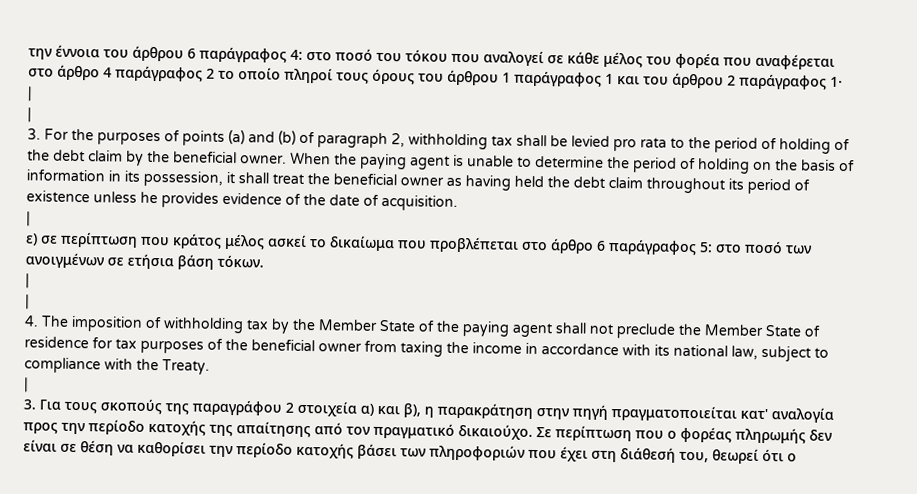την έννοια του άρθρου 6 παράγραφος 4: στο ποσό του τόκου που αναλογεί σε κάθε μέλος του φορέα που αναφέρεται στο άρθρο 4 παράγραφος 2 το οποίο πληροί τους όρους του άρθρου 1 παράγραφος 1 και του άρθρου 2 παράγραφος 1·
|
|
3. For the purposes of points (a) and (b) of paragraph 2, withholding tax shall be levied pro rata to the period of holding of the debt claim by the beneficial owner. When the paying agent is unable to determine the period of holding on the basis of information in its possession, it shall treat the beneficial owner as having held the debt claim throughout its period of existence unless he provides evidence of the date of acquisition.
|
ε) σε περίπτωση που κράτος μέλος ασκεί το δικαίωμα που προβλέπεται στο άρθρο 6 παράγραφος 5: στο ποσό των ανοιγμένων σε ετήσια βάση τόκων.
|
|
4. The imposition of withholding tax by the Member State of the paying agent shall not preclude the Member State of residence for tax purposes of the beneficial owner from taxing the income in accordance with its national law, subject to compliance with the Treaty.
|
3. Για τους σκοπούς της παραγράφου 2 στοιχεία α) και β), η παρακράτηση στην πηγή πραγματοποιείται κατ' αναλογία προς την περίοδο κατοχής της απαίτησης από τον πραγματικό δικαιούχο. Σε περίπτωση που ο φορέας πληρωμής δεν είναι σε θέση να καθορίσει την περίοδο κατοχής βάσει των πληροφοριών που έχει στη διάθεσή του, θεωρεί ότι ο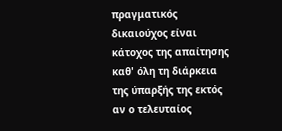πραγματικός δικαιούχος είναι κάτοχος της απαίτησης καθ' όλη τη διάρκεια της ύπαρξής της εκτός αν ο τελευταίος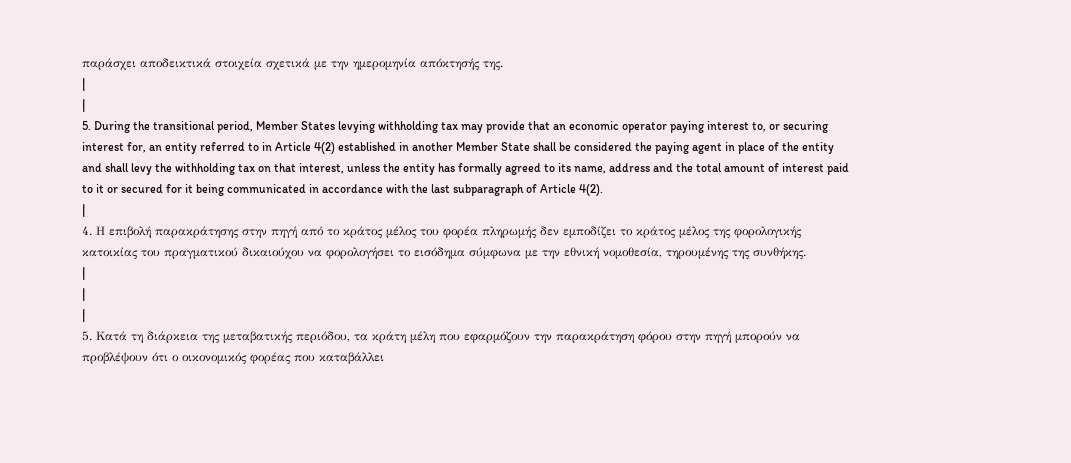παράσχει αποδεικτικά στοιχεία σχετικά με την ημερομηνία απόκτησής της.
|
|
5. During the transitional period, Member States levying withholding tax may provide that an economic operator paying interest to, or securing interest for, an entity referred to in Article 4(2) established in another Member State shall be considered the paying agent in place of the entity and shall levy the withholding tax on that interest, unless the entity has formally agreed to its name, address and the total amount of interest paid to it or secured for it being communicated in accordance with the last subparagraph of Article 4(2).
|
4. Η επιβολή παρακράτησης στην πηγή από το κράτος μέλος του φορέα πληρωμής δεν εμποδίζει το κράτος μέλος της φορολογικής κατοικίας του πραγματικού δικαιούχου να φορολογήσει το εισόδημα σύμφωνα με την εθνική νομοθεσία, τηρουμένης της συνθήκης.
|
|
|
5. Κατά τη διάρκεια της μεταβατικής περιόδου, τα κράτη μέλη που εφαρμόζουν την παρακράτηση φόρου στην πηγή μπορούν να προβλέψουν ότι ο οικονομικός φορέας που καταβάλλει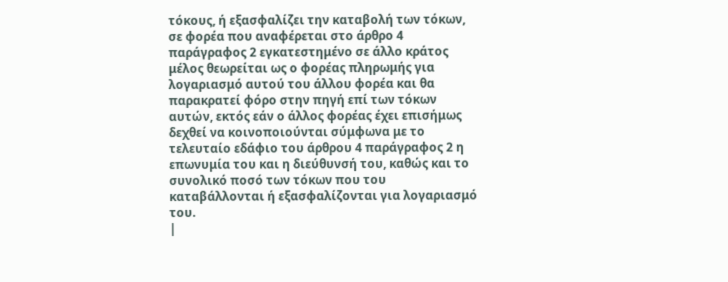τόκους, ή εξασφαλίζει την καταβολή των τόκων, σε φορέα που αναφέρεται στο άρθρο 4 παράγραφος 2 εγκατεστημένο σε άλλο κράτος μέλος θεωρείται ως ο φορέας πληρωμής για λογαριασμό αυτού του άλλου φορέα και θα παρακρατεί φόρο στην πηγή επί των τόκων αυτών, εκτός εάν ο άλλος φορέας έχει επισήμως δεχθεί να κοινοποιούνται σύμφωνα με το τελευταίο εδάφιο του άρθρου 4 παράγραφος 2 η επωνυμία του και η διεύθυνσή του, καθώς και το συνολικό ποσό των τόκων που του καταβάλλονται ή εξασφαλίζονται για λογαριασμό του.
|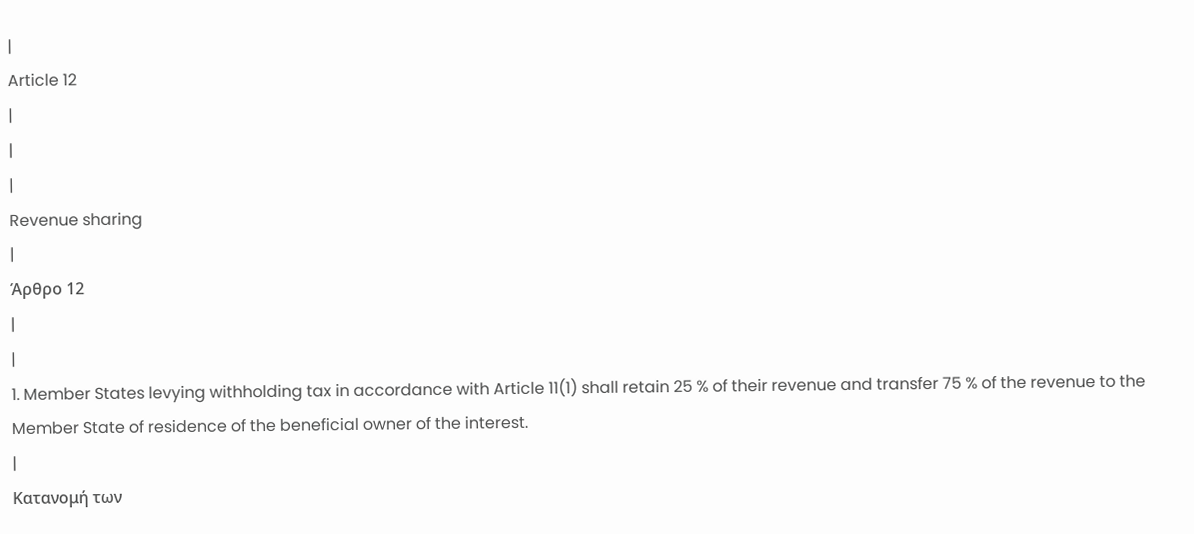|
Article 12
|
|
|
Revenue sharing
|
Άρθρο 12
|
|
1. Member States levying withholding tax in accordance with Article 11(1) shall retain 25 % of their revenue and transfer 75 % of the revenue to the Member State of residence of the beneficial owner of the interest.
|
Κατανομή των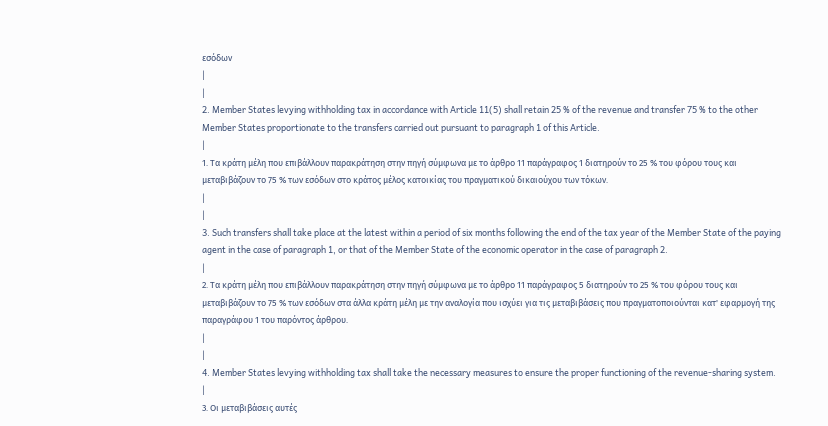εσόδων
|
|
2. Member States levying withholding tax in accordance with Article 11(5) shall retain 25 % of the revenue and transfer 75 % to the other Member States proportionate to the transfers carried out pursuant to paragraph 1 of this Article.
|
1. Τα κράτη μέλη που επιβάλλουν παρακράτηση στην πηγή σύμφωνα με το άρθρο 11 παράγραφος 1 διατηρούν το 25 % του φόρου τους και μεταβιβάζουν το 75 % των εσόδων στο κράτος μέλος κατοικίας του πραγματικού δικαιούχου των τόκων.
|
|
3. Such transfers shall take place at the latest within a period of six months following the end of the tax year of the Member State of the paying agent in the case of paragraph 1, or that of the Member State of the economic operator in the case of paragraph 2.
|
2. Τα κράτη μέλη που επιβάλλουν παρακράτηση στην πηγή σύμφωνα με το άρθρο 11 παράγραφος 5 διατηρούν το 25 % του φόρου τους και μεταβιβάζουν το 75 % των εσόδων στα άλλα κράτη μέλη με την αναλογία που ισχύει για τις μεταβιβάσεις που πραγματοποιούνται κατ' εφαρμογή της παραγράφου 1 του παρόντος άρθρου.
|
|
4. Member States levying withholding tax shall take the necessary measures to ensure the proper functioning of the revenue-sharing system.
|
3. Οι μεταβιβάσεις αυτές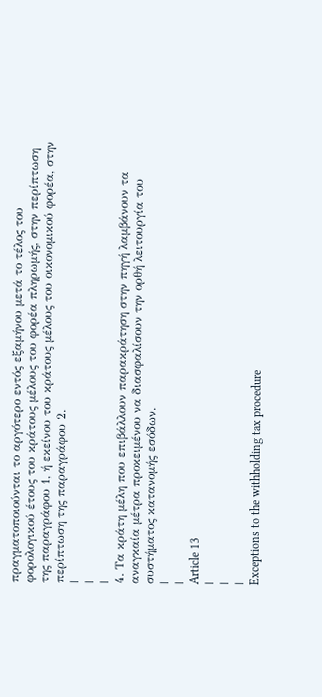πραγματοποιούνται το αργότερο εντός εξαμήνου μετά το τέλος του φορολογικού έτους του κράτους μέλους του φορέα πληρωμής, στην περίπτωση της παραγράφου 1, ή εκείνου του κράτους μέλους του οικονομικού φορέα, στην περίπτωση της παραγράφου 2.
|
|
|
4. Τα κράτη μέλη που επιβάλλουν παρακράτηση στην πηγή λαμβάνουν τα αναγκαία μέτρα προκειμένου να διασφαλίσουν την ορθή λειτουργία του συστήματος κατανομής εσόδων.
|
|
Article 13
|
|
|
Exceptions to the withholding tax procedure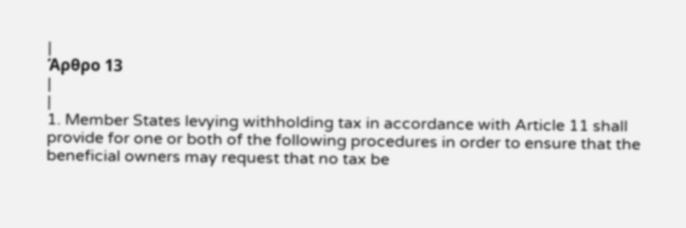|
Άρθρο 13
|
|
1. Member States levying withholding tax in accordance with Article 11 shall provide for one or both of the following procedures in order to ensure that the beneficial owners may request that no tax be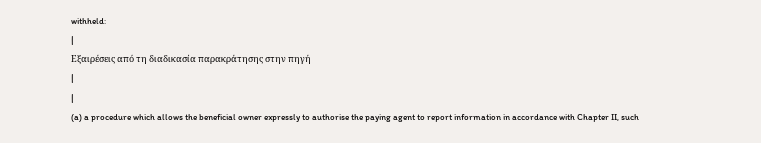withheld:
|
Εξαιρέσεις από τη διαδικασία παρακράτησης στην πηγή
|
|
(a) a procedure which allows the beneficial owner expressly to authorise the paying agent to report information in accordance with Chapter II, such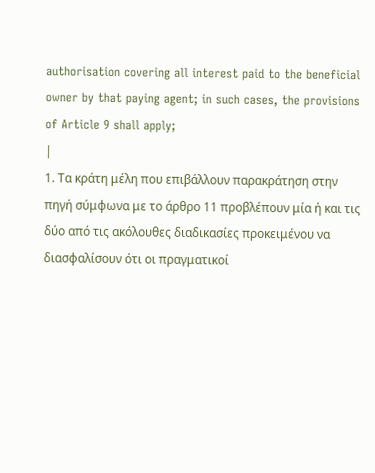authorisation covering all interest paid to the beneficial owner by that paying agent; in such cases, the provisions of Article 9 shall apply;
|
1. Τα κράτη μέλη που επιβάλλουν παρακράτηση στην πηγή σύμφωνα με το άρθρο 11 προβλέπουν μία ή και τις δύο από τις ακόλουθες διαδικασίες προκειμένου να διασφαλίσουν ότι οι πραγματικοί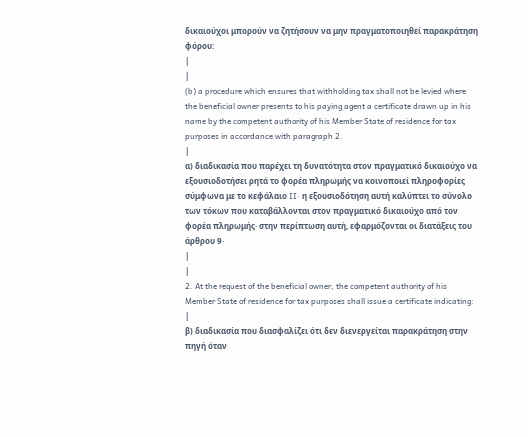δικαιούχοι μπορούν να ζητήσουν να μην πραγματοποιηθεί παρακράτηση φόρου:
|
|
(b) a procedure which ensures that withholding tax shall not be levied where the beneficial owner presents to his paying agent a certificate drawn up in his name by the competent authority of his Member State of residence for tax purposes in accordance with paragraph 2.
|
α) διαδικασία που παρέχει τη δυνατότητα στον πραγματικό δικαιούχο να εξουσιοδοτήσει ρητά το φορέα πληρωμής να κοινοποιεί πληροφορίες σύμφωνα με το κεφάλαιο II· η εξουσιοδότηση αυτή καλύπτει το σύνολο των τόκων που καταβάλλονται στον πραγματικό δικαιούχο από τον φορέα πληρωμής· στην περίπτωση αυτή, εφαρμόζονται οι διατάξεις του άρθρου 9·
|
|
2. At the request of the beneficial owner, the competent authority of his Member State of residence for tax purposes shall issue a certificate indicating:
|
β) διαδικασία που διασφαλίζει ότι δεν διενεργείται παρακράτηση στην πηγή όταν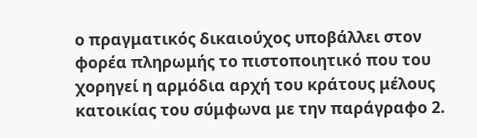ο πραγματικός δικαιούχος υποβάλλει στον φορέα πληρωμής το πιστοποιητικό που του χορηγεί η αρμόδια αρχή του κράτους μέλους κατοικίας του σύμφωνα με την παράγραφο 2.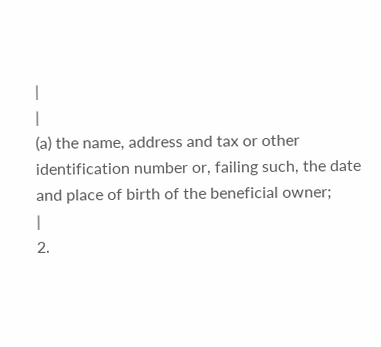|
|
(a) the name, address and tax or other identification number or, failing such, the date and place of birth of the beneficial owner;
|
2.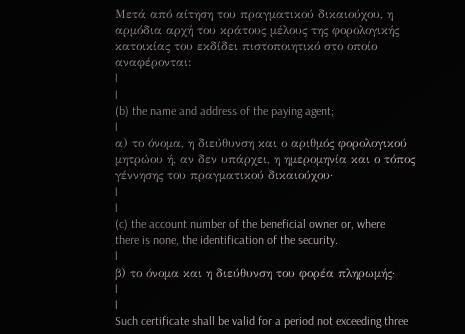Μετά από αίτηση του πραγματικού δικαιούχου, η αρμόδια αρχή του κράτους μέλους της φορολογικής κατοικίας του εκδίδει πιστοποιητικό στο οποίο αναφέρονται:
|
|
(b) the name and address of the paying agent;
|
α) το όνομα, η διεύθυνση και ο αριθμός φορολογικού μητρώου ή, αν δεν υπάρχει, η ημερομηνία και ο τόπος γέννησης του πραγματικού δικαιούχου·
|
|
(c) the account number of the beneficial owner or, where there is none, the identification of the security.
|
β) το όνομα και η διεύθυνση του φορέα πληρωμής·
|
|
Such certificate shall be valid for a period not exceeding three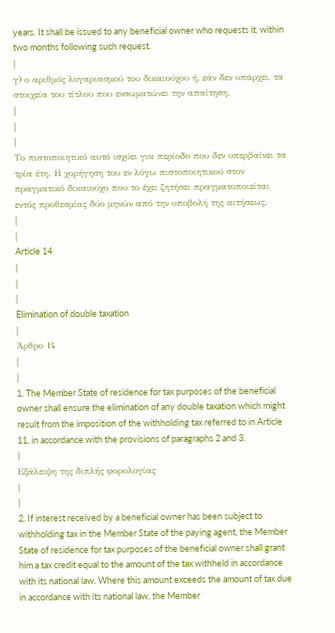years. It shall be issued to any beneficial owner who requests it, within two months following such request.
|
γ) ο αριθμός λογαριασμού του δικαιούχου ή, εάν δεν υπάρχει, τα στοιχεία του τίτλου που ενσωματώνει την απαίτηση.
|
|
|
Το πιστοποιητικό αυτό ισχύει για περίοδο που δεν υπερβαίνει τα τρία έτη. Η χορήγηση του εν λόγω πιστοποιητικού στον πραγματικό δικαιούχο που το έχει ζητήσει πραγματοποιείται εντός προθεσμίας δύο μηνών από την υποβολή της αιτήσεως.
|
|
Article 14
|
|
|
Elimination of double taxation
|
Άρθρο 14
|
|
1. The Member State of residence for tax purposes of the beneficial owner shall ensure the elimination of any double taxation which might result from the imposition of the withholding tax referred to in Article 11, in accordance with the provisions of paragraphs 2 and 3.
|
Εξάλειψη της διπλής φορολογίας
|
|
2. If interest received by a beneficial owner has been subject to withholding tax in the Member State of the paying agent, the Member State of residence for tax purposes of the beneficial owner shall grant him a tax credit equal to the amount of the tax withheld in accordance with its national law. Where this amount exceeds the amount of tax due in accordance with its national law, the Member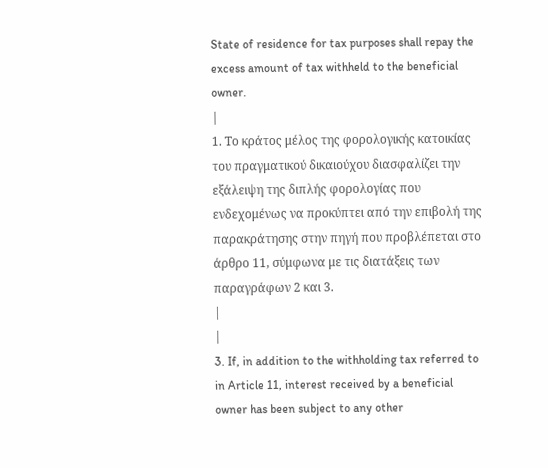State of residence for tax purposes shall repay the excess amount of tax withheld to the beneficial owner.
|
1. Το κράτος μέλος της φορολογικής κατοικίας του πραγματικού δικαιούχου διασφαλίζει την εξάλειψη της διπλής φορολογίας που ενδεχομένως να προκύπτει από την επιβολή της παρακράτησης στην πηγή που προβλέπεται στο άρθρο 11, σύμφωνα με τις διατάξεις των παραγράφων 2 και 3.
|
|
3. If, in addition to the withholding tax referred to in Article 11, interest received by a beneficial owner has been subject to any other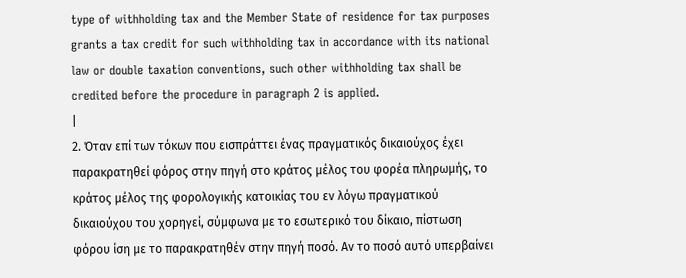type of withholding tax and the Member State of residence for tax purposes grants a tax credit for such withholding tax in accordance with its national law or double taxation conventions, such other withholding tax shall be credited before the procedure in paragraph 2 is applied.
|
2. Όταν επί των τόκων που εισπράττει ένας πραγματικός δικαιούχος έχει παρακρατηθεί φόρος στην πηγή στο κράτος μέλος του φορέα πληρωμής, το κράτος μέλος της φορολογικής κατοικίας του εν λόγω πραγματικού δικαιούχου του χορηγεί, σύμφωνα με το εσωτερικό του δίκαιο, πίστωση φόρου ίση με το παρακρατηθέν στην πηγή ποσό. Αν το ποσό αυτό υπερβαίνει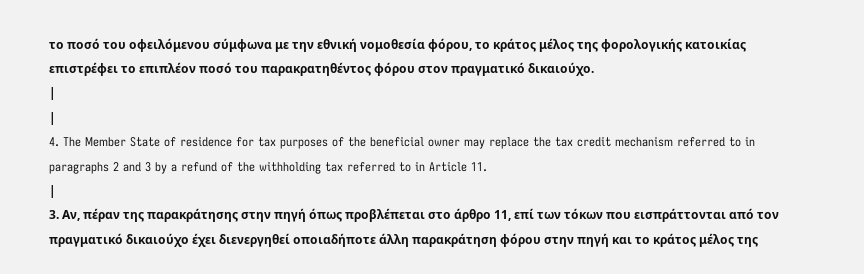το ποσό του οφειλόμενου σύμφωνα με την εθνική νομοθεσία φόρου, το κράτος μέλος της φορολογικής κατοικίας επιστρέφει το επιπλέον ποσό του παρακρατηθέντος φόρου στον πραγματικό δικαιούχο.
|
|
4. The Member State of residence for tax purposes of the beneficial owner may replace the tax credit mechanism referred to in paragraphs 2 and 3 by a refund of the withholding tax referred to in Article 11.
|
3. Αν, πέραν της παρακράτησης στην πηγή όπως προβλέπεται στο άρθρο 11, επί των τόκων που εισπράττονται από τον πραγματικό δικαιούχο έχει διενεργηθεί οποιαδήποτε άλλη παρακράτηση φόρου στην πηγή και το κράτος μέλος της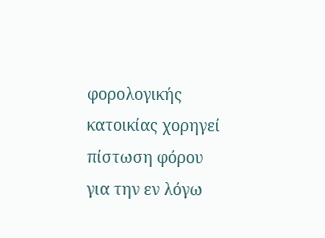φορολογικής κατοικίας χορηγεί πίστωση φόρου για την εν λόγω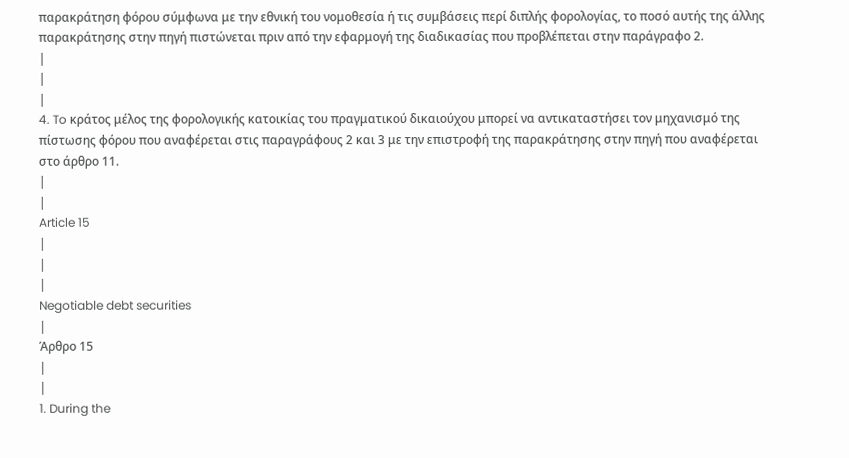παρακράτηση φόρου σύμφωνα με την εθνική του νομοθεσία ή τις συμβάσεις περί διπλής φορολογίας, το ποσό αυτής της άλλης παρακράτησης στην πηγή πιστώνεται πριν από την εφαρμογή της διαδικασίας που προβλέπεται στην παράγραφο 2.
|
|
|
4. To κράτος μέλος της φορολογικής κατοικίας του πραγματικού δικαιούχου μπορεί να αντικαταστήσει τον μηχανισμό της πίστωσης φόρου που αναφέρεται στις παραγράφους 2 και 3 με την επιστροφή της παρακράτησης στην πηγή που αναφέρεται στο άρθρο 11.
|
|
Article 15
|
|
|
Negotiable debt securities
|
Άρθρο 15
|
|
1. During the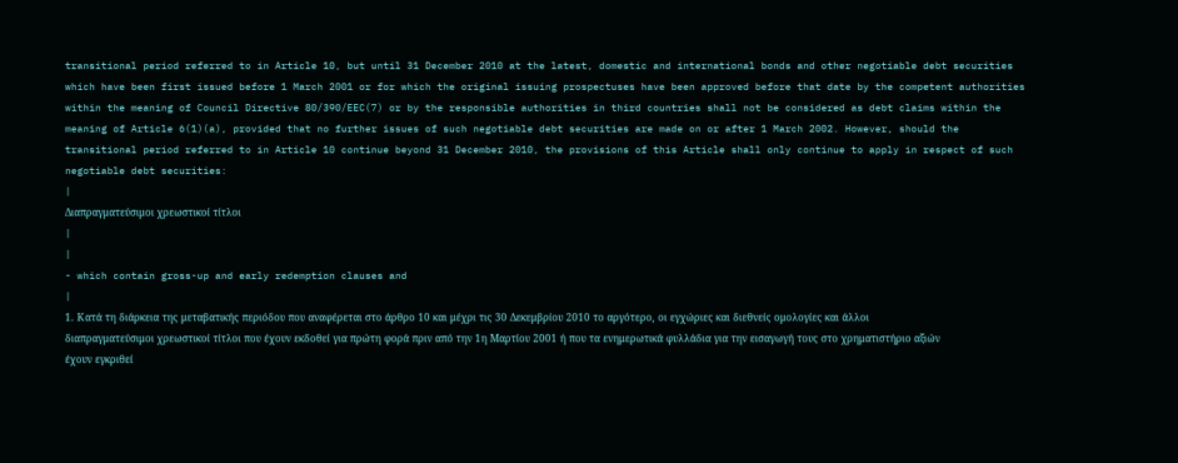transitional period referred to in Article 10, but until 31 December 2010 at the latest, domestic and international bonds and other negotiable debt securities which have been first issued before 1 March 2001 or for which the original issuing prospectuses have been approved before that date by the competent authorities within the meaning of Council Directive 80/390/EEC(7) or by the responsible authorities in third countries shall not be considered as debt claims within the meaning of Article 6(1)(a), provided that no further issues of such negotiable debt securities are made on or after 1 March 2002. However, should the transitional period referred to in Article 10 continue beyond 31 December 2010, the provisions of this Article shall only continue to apply in respect of such negotiable debt securities:
|
Διαπραγματεύσιμοι χρεωστικοί τίτλοι
|
|
- which contain gross-up and early redemption clauses and
|
1. Κατά τη διάρκεια της μεταβατικής περιόδου που αναφέρεται στο άρθρο 10 και μέχρι τις 30 Δεκεμβρίου 2010 το αργότερο, οι εγχώριες και διεθνείς ομολογίες και άλλοι διαπραγματεύσιμοι χρεωστικοί τίτλοι που έχουν εκδοθεί για πρώτη φορά πριν από την 1η Μαρτίου 2001 ή που τα ενημερωτικά φυλλάδια για την εισαγωγή τους στο χρηματιστήριο αξιών έχουν εγκριθεί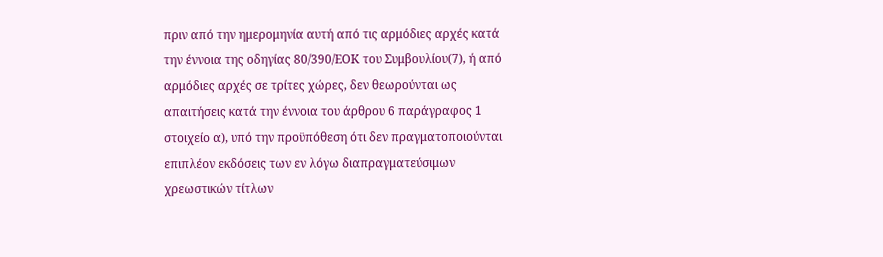πριν από την ημερομηνία αυτή από τις αρμόδιες αρχές κατά την έννοια της οδηγίας 80/390/ΕΟΚ του Συμβουλίου(7), ή από αρμόδιες αρχές σε τρίτες χώρες, δεν θεωρούνται ως απαιτήσεις κατά την έννοια του άρθρου 6 παράγραφος 1 στοιχείο α), υπό την προϋπόθεση ότι δεν πραγματοποιούνται επιπλέον εκδόσεις των εν λόγω διαπραγματεύσιμων χρεωστικών τίτλων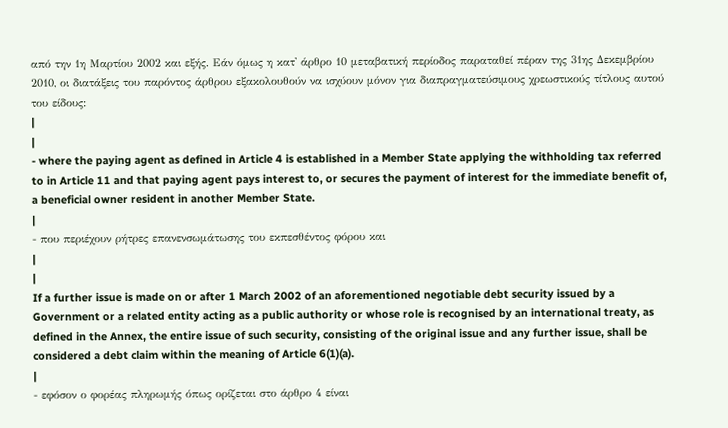από την 1η Μαρτίου 2002 και εξής. Εάν όμως η κατ' άρθρο 10 μεταβατική περίοδος παραταθεί πέραν της 31ης Δεκεμβρίου 2010, οι διατάξεις του παρόντος άρθρου εξακολουθούν να ισχύουν μόνον για διαπραγματεύσιμους χρεωστικούς τίτλους αυτού του είδους:
|
|
- where the paying agent as defined in Article 4 is established in a Member State applying the withholding tax referred to in Article 11 and that paying agent pays interest to, or secures the payment of interest for the immediate benefit of, a beneficial owner resident in another Member State.
|
- που περιέχουν ρήτρες επανενσωμάτωσης του εκπεσθέντος φόρου και
|
|
If a further issue is made on or after 1 March 2002 of an aforementioned negotiable debt security issued by a Government or a related entity acting as a public authority or whose role is recognised by an international treaty, as defined in the Annex, the entire issue of such security, consisting of the original issue and any further issue, shall be considered a debt claim within the meaning of Article 6(1)(a).
|
- εφόσον ο φορέας πληρωμής όπως ορίζεται στο άρθρο 4 είναι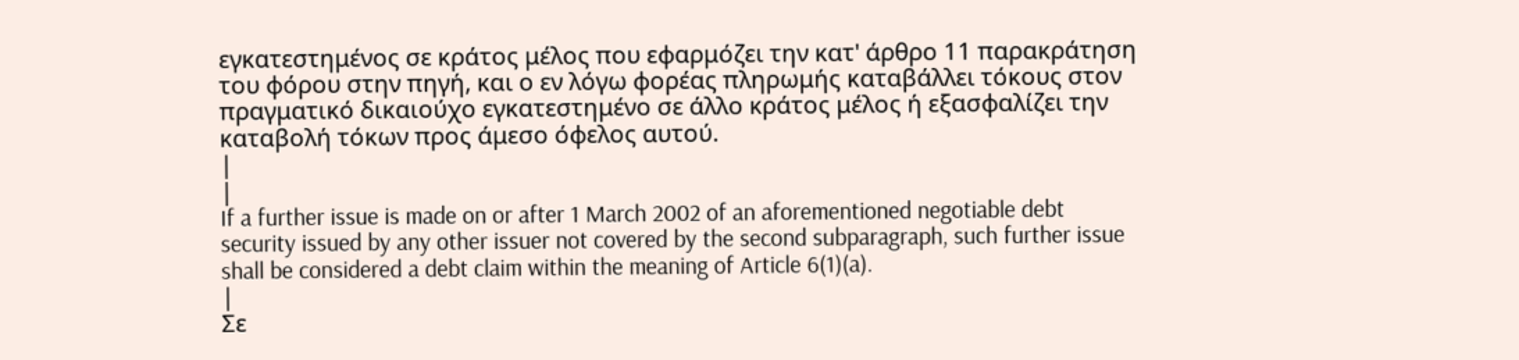εγκατεστημένος σε κράτος μέλος που εφαρμόζει την κατ' άρθρο 11 παρακράτηση του φόρου στην πηγή, και ο εν λόγω φορέας πληρωμής καταβάλλει τόκους στον πραγματικό δικαιούχο εγκατεστημένο σε άλλο κράτος μέλος ή εξασφαλίζει την καταβολή τόκων προς άμεσο όφελος αυτού.
|
|
If a further issue is made on or after 1 March 2002 of an aforementioned negotiable debt security issued by any other issuer not covered by the second subparagraph, such further issue shall be considered a debt claim within the meaning of Article 6(1)(a).
|
Σε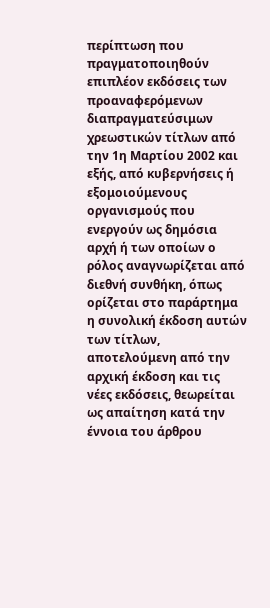περίπτωση που πραγματοποιηθούν επιπλέον εκδόσεις των προαναφερόμενων διαπραγματεύσιμων χρεωστικών τίτλων από την 1η Μαρτίου 2002 και εξής, από κυβερνήσεις ή εξομοιούμενους οργανισμούς που ενεργούν ως δημόσια αρχή ή των οποίων ο ρόλος αναγνωρίζεται από διεθνή συνθήκη, όπως ορίζεται στο παράρτημα η συνολική έκδοση αυτών των τίτλων, αποτελούμενη από την αρχική έκδοση και τις νέες εκδόσεις, θεωρείται ως απαίτηση κατά την έννοια του άρθρου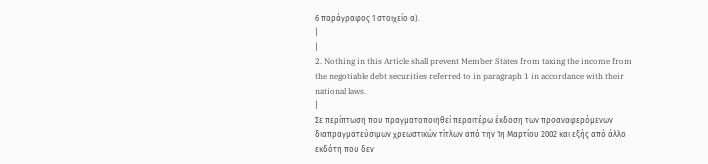6 παράγραφος 1 στοιχείο α).
|
|
2. Nothing in this Article shall prevent Member States from taxing the income from the negotiable debt securities referred to in paragraph 1 in accordance with their national laws.
|
Σε περίπτωση που πραγματοποιηθεί περαιτέρω έκδοση των προαναφερόμενων διαπραγματεύσιμων χρεωστικών τίτλων από την 1η Μαρτίου 2002 και εξής από άλλο εκδότη που δεν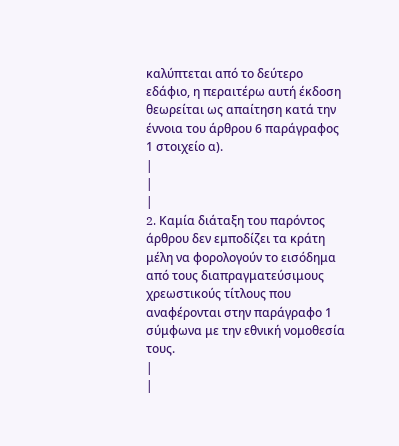καλύπτεται από το δεύτερο εδάφιο, η περαιτέρω αυτή έκδοση θεωρείται ως απαίτηση κατά την έννοια του άρθρου 6 παράγραφος 1 στοιχείο α).
|
|
|
2. Kαμία διάταξη του παρόντος άρθρου δεν εμποδίζει τα κράτη μέλη να φορολογούν το εισόδημα από τους διαπραγματεύσιμους χρεωστικούς τίτλους που αναφέρονται στην παράγραφο 1 σύμφωνα με την εθνική νομοθεσία τους.
|
|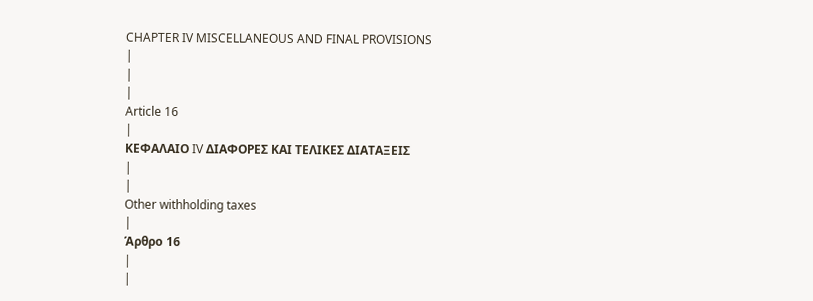CHAPTER IV MISCELLANEOUS AND FINAL PROVISIONS
|
|
|
Article 16
|
ΚΕΦΑΛΑΙΟ IV ΔΙΑΦΟΡΕΣ ΚΑΙ ΤΕΛΙΚΕΣ ΔΙΑΤΑΞΕΙΣ
|
|
Other withholding taxes
|
Άρθρο 16
|
|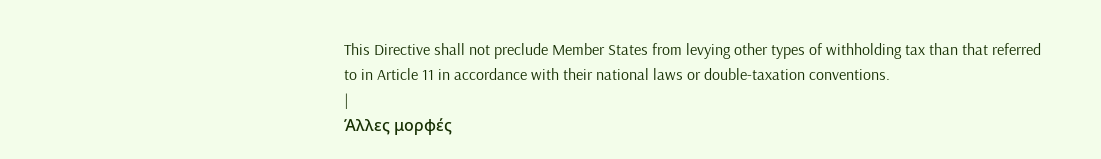This Directive shall not preclude Member States from levying other types of withholding tax than that referred to in Article 11 in accordance with their national laws or double-taxation conventions.
|
Άλλες μορφές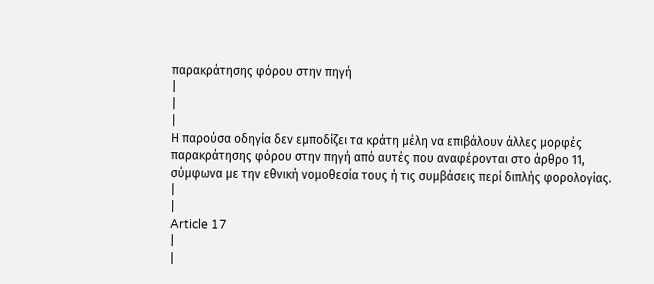παρακράτησης φόρου στην πηγή
|
|
|
Η παρούσα οδηγία δεν εμποδίζει τα κράτη μέλη να επιβάλουν άλλες μορφές παρακράτησης φόρου στην πηγή από αυτές που αναφέρονται στο άρθρο 11, σύμφωνα με την εθνική νομοθεσία τους ή τις συμβάσεις περί διπλής φορολογίας.
|
|
Article 17
|
|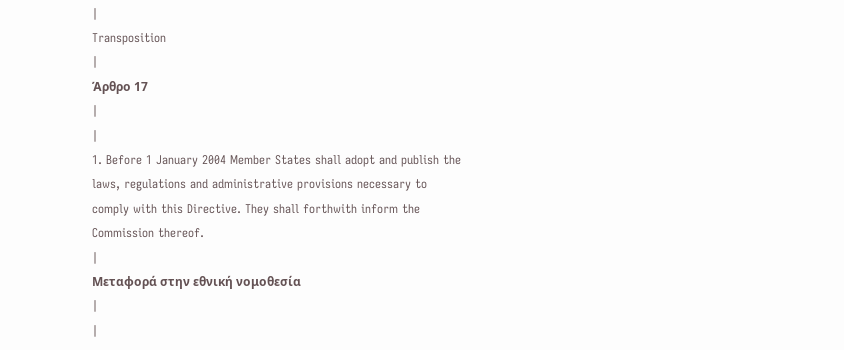|
Transposition
|
Άρθρο 17
|
|
1. Before 1 January 2004 Member States shall adopt and publish the laws, regulations and administrative provisions necessary to comply with this Directive. They shall forthwith inform the Commission thereof.
|
Μεταφορά στην εθνική νομοθεσία
|
|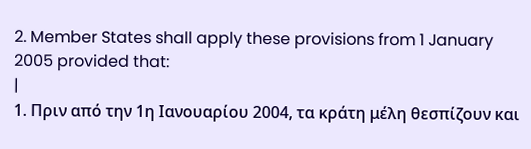2. Member States shall apply these provisions from 1 January 2005 provided that:
|
1. Πριν από την 1η Ιανουαρίου 2004, τα κράτη μέλη θεσπίζουν και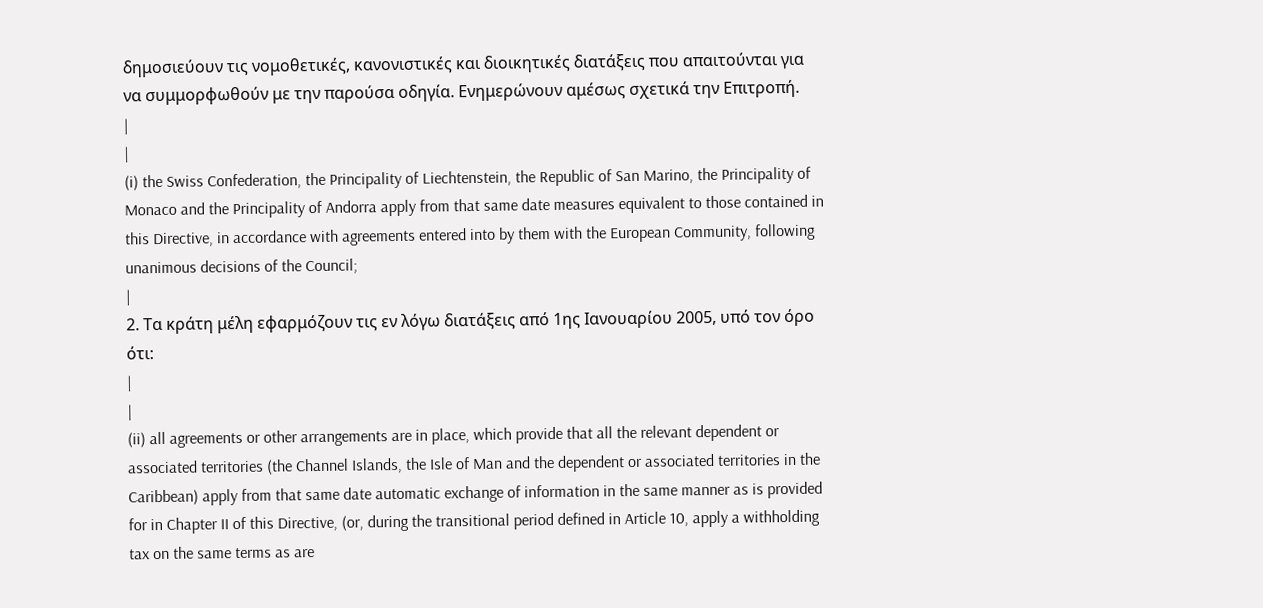δημοσιεύουν τις νομοθετικές, κανονιστικές και διοικητικές διατάξεις που απαιτούνται για να συμμορφωθούν με την παρούσα οδηγία. Ενημερώνουν αμέσως σχετικά την Επιτροπή.
|
|
(i) the Swiss Confederation, the Principality of Liechtenstein, the Republic of San Marino, the Principality of Monaco and the Principality of Andorra apply from that same date measures equivalent to those contained in this Directive, in accordance with agreements entered into by them with the European Community, following unanimous decisions of the Council;
|
2. Τα κράτη μέλη εφαρμόζουν τις εν λόγω διατάξεις από 1ης Ιανουαρίου 2005, υπό τον όρο ότι:
|
|
(ii) all agreements or other arrangements are in place, which provide that all the relevant dependent or associated territories (the Channel Islands, the Isle of Man and the dependent or associated territories in the Caribbean) apply from that same date automatic exchange of information in the same manner as is provided for in Chapter II of this Directive, (or, during the transitional period defined in Article 10, apply a withholding tax on the same terms as are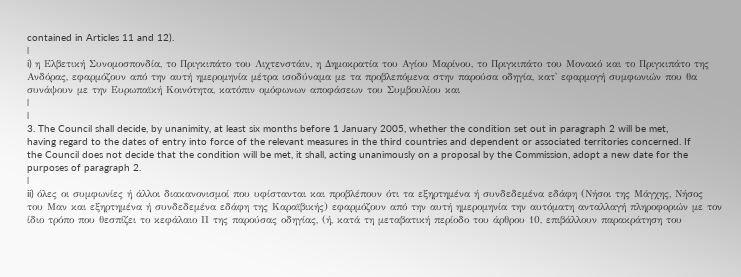contained in Articles 11 and 12).
|
i) η Ελβετική Συνομοσπονδία, το Πριγκιπάτο του Λιχτενστάιν, η Δημοκρατία του Αγίου Μαρίνου, το Πριγκιπάτο του Μονακό και το Πριγκιπάτο της Ανδόρας, εφαρμόζουν από την αυτή ημερομηνία μέτρα ισοδύναμα με τα προβλεπόμενα στην παρούσα οδηγία, κατ' εφαρμογή συμφωνιών που θα συνάψουν με την Ευρωπαϊκή Κοινότητα, κατόπιν ομόφωνων αποφάσεων του Συμβουλίου και
|
|
3. The Council shall decide, by unanimity, at least six months before 1 January 2005, whether the condition set out in paragraph 2 will be met, having regard to the dates of entry into force of the relevant measures in the third countries and dependent or associated territories concerned. If the Council does not decide that the condition will be met, it shall, acting unanimously on a proposal by the Commission, adopt a new date for the purposes of paragraph 2.
|
ii) όλες οι συμφωνίες ή άλλοι διακανονισμοί που υφίστανται και προβλέπουν ότι τα εξηρτημένα ή συνδεδεμένα εδάφη (Νήσοι της Μάγχης, Νήσος του Μαν και εξηρτημένα ή συνδεδεμένα εδάφη της Καραϊβικής) εφαρμόζουν από την αυτή ημερομηνία την αυτόματη ανταλλαγή πληροφοριών με τον ίδιο τρόπο που θεσπίζει το κεφάλαιο ΙΙ της παρούσας οδηγίας, (ή, κατά τη μεταβατική περίοδο του άρθρου 10, επιβάλλουν παρακράτηση του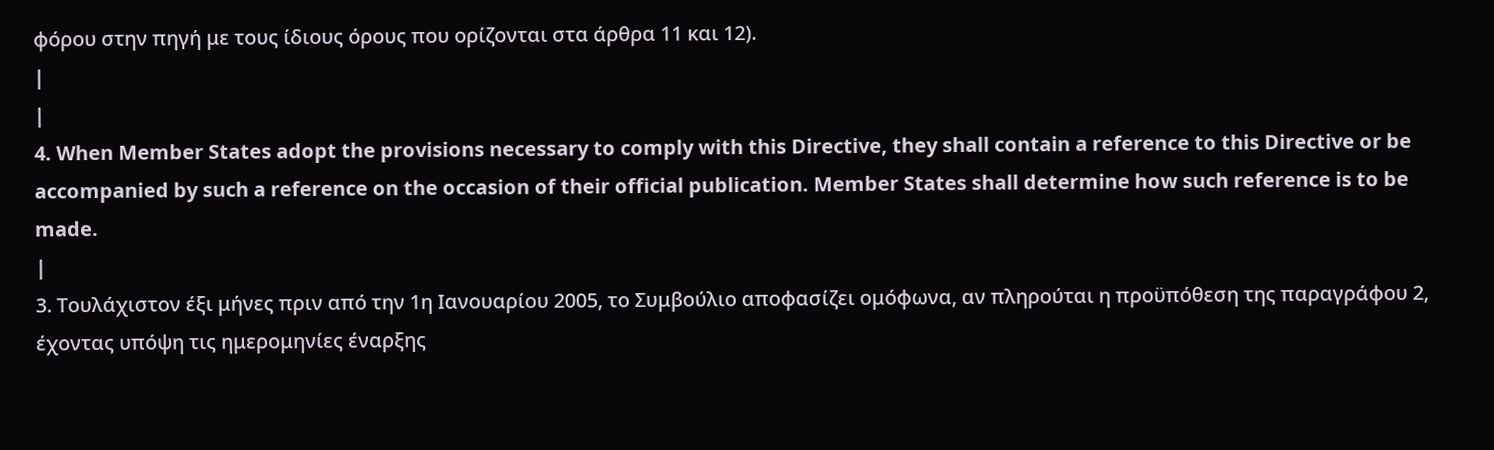φόρου στην πηγή με τους ίδιους όρους που ορίζονται στα άρθρα 11 και 12).
|
|
4. When Member States adopt the provisions necessary to comply with this Directive, they shall contain a reference to this Directive or be accompanied by such a reference on the occasion of their official publication. Member States shall determine how such reference is to be made.
|
3. Τουλάχιστον έξι μήνες πριν από την 1η Ιανουαρίου 2005, το Συμβούλιο αποφασίζει ομόφωνα, αν πληρούται η προϋπόθεση της παραγράφου 2, έχοντας υπόψη τις ημερομηνίες έναρξης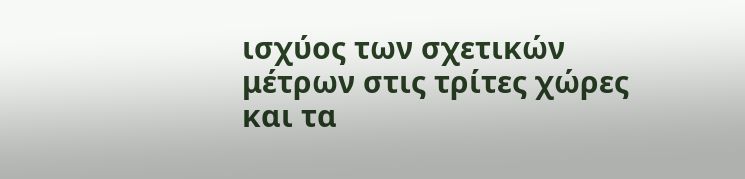ισχύος των σχετικών μέτρων στις τρίτες χώρες και τα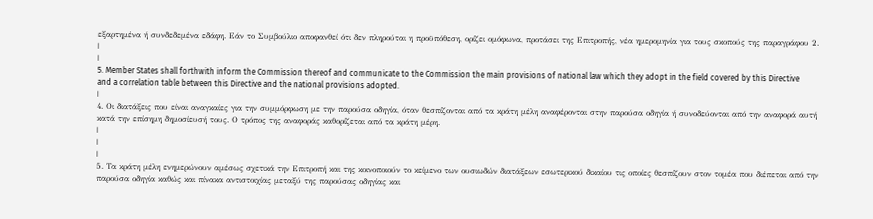εξαρτημένα ή συνδεδεμένα εδάφη. Εάν το Συμβούλιο αποφανθεί ότι δεν πληρούται η προϋπόθεση, ορίζει ομόφωνα, προτάσει της Επιτροπής, νέα ημερομηνία για τους σκοπούς της παραγράφου 2.
|
|
5. Member States shall forthwith inform the Commission thereof and communicate to the Commission the main provisions of national law which they adopt in the field covered by this Directive and a correlation table between this Directive and the national provisions adopted.
|
4. Οι διατάξεις που είναι αναγκαίες για την συμμόρφωση με την παρούσα οδηγία, όταν θεσπίζονται από τα κράτη μέλη αναφέρονται στην παρούσα οδηγία ή συνοδεύονται από την αναφορά αυτή κατά την επίσημη δημοσίευσή τους. Ο τρόπος της αναφοράς καθορίζεται από τα κράτη μέρη.
|
|
|
5. Τα κράτη μέλη ενημερώνουν αμέσως σχετικά την Επιτροπή και της κοινοποιούν το κείμενο των ουσιωδών διατάξεων εσωτερικού δικαίου τις οποίες θεσπίζουν στον τομέα που διέπεται από την παρούσα οδηγία καθώς και πίνακα αντιστοιχίας μεταξύ της παρούσας οδηγίας και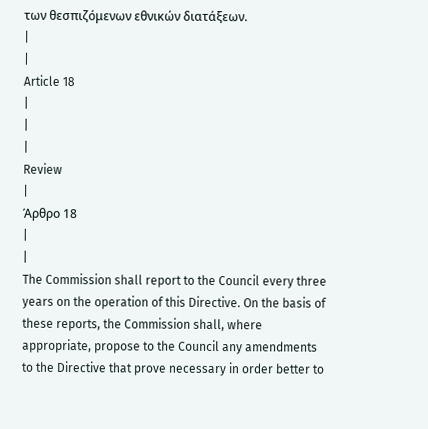των θεσπιζόμενων εθνικών διατάξεων.
|
|
Article 18
|
|
|
Review
|
Άρθρο 18
|
|
The Commission shall report to the Council every three years on the operation of this Directive. On the basis of these reports, the Commission shall, where appropriate, propose to the Council any amendments to the Directive that prove necessary in order better to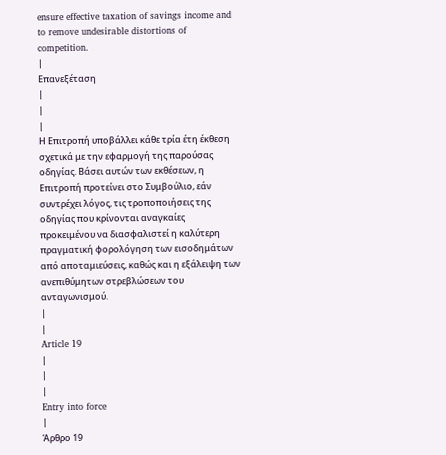ensure effective taxation of savings income and to remove undesirable distortions of competition.
|
Επανεξέταση
|
|
|
Η Επιτροπή υποβάλλει κάθε τρία έτη έκθεση σχετικά με την εφαρμογή της παρούσας οδηγίας. Βάσει αυτών των εκθέσεων, η Επιτροπή προτείνει στο Συμβούλιο, εάν συντρέχει λόγος, τις τροποποιήσεις της οδηγίας που κρίνονται αναγκαίες προκειμένου να διασφαλιστεί η καλύτερη πραγματική φορολόγηση των εισοδημάτων από αποταμιεύσεις, καθώς και η εξάλειψη των ανεπιθύμητων στρεβλώσεων του ανταγωνισμού.
|
|
Article 19
|
|
|
Entry into force
|
Άρθρο 19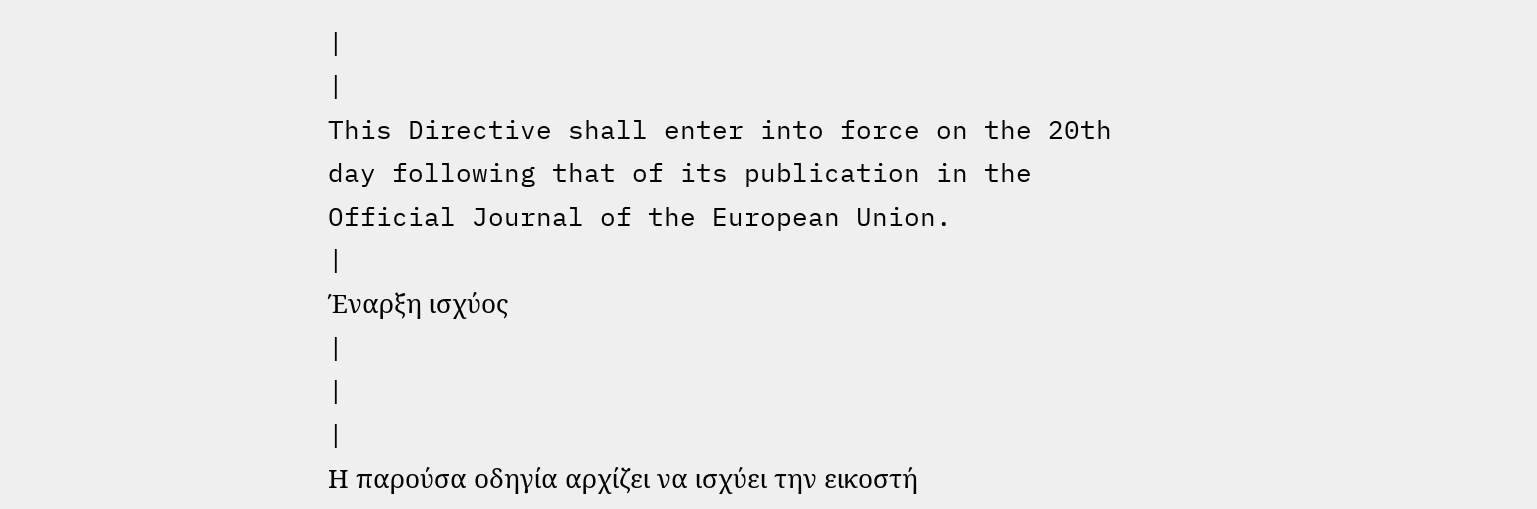|
|
This Directive shall enter into force on the 20th day following that of its publication in the Official Journal of the European Union.
|
Έναρξη ισχύος
|
|
|
Η παρούσα οδηγία αρχίζει να ισχύει την εικοστή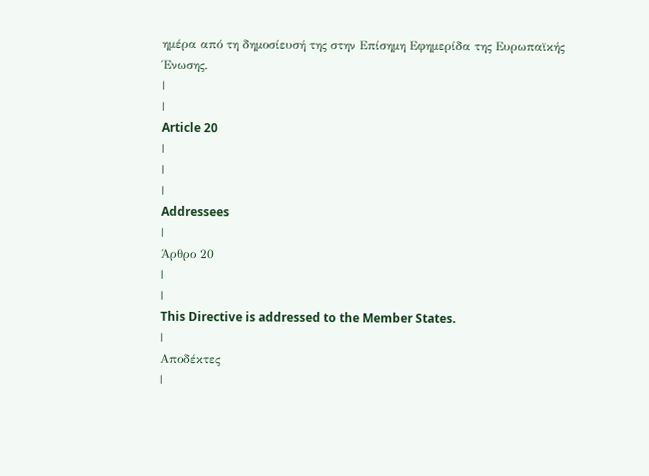ημέρα από τη δημοσίευσή της στην Επίσημη Εφημερίδα της Ευρωπαϊκής Ένωσης.
|
|
Article 20
|
|
|
Addressees
|
Άρθρο 20
|
|
This Directive is addressed to the Member States.
|
Αποδέκτες
|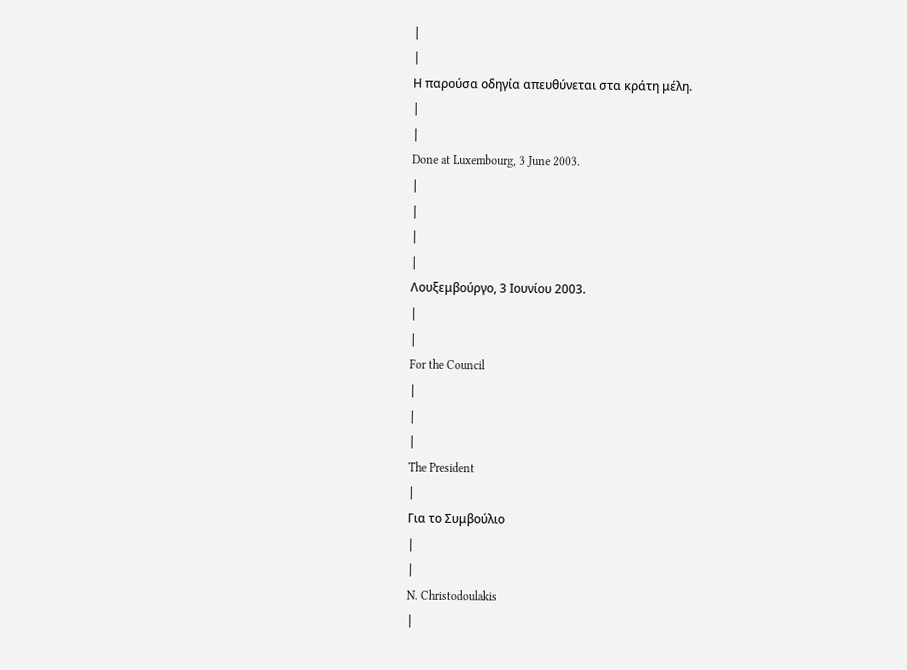|
|
Η παρούσα οδηγία απευθύνεται στα κράτη μέλη.
|
|
Done at Luxembourg, 3 June 2003.
|
|
|
|
Λουξεμβούργο, 3 Ιουνίου 2003.
|
|
For the Council
|
|
|
The President
|
Για το Συμβούλιο
|
|
N. Christodoulakis
|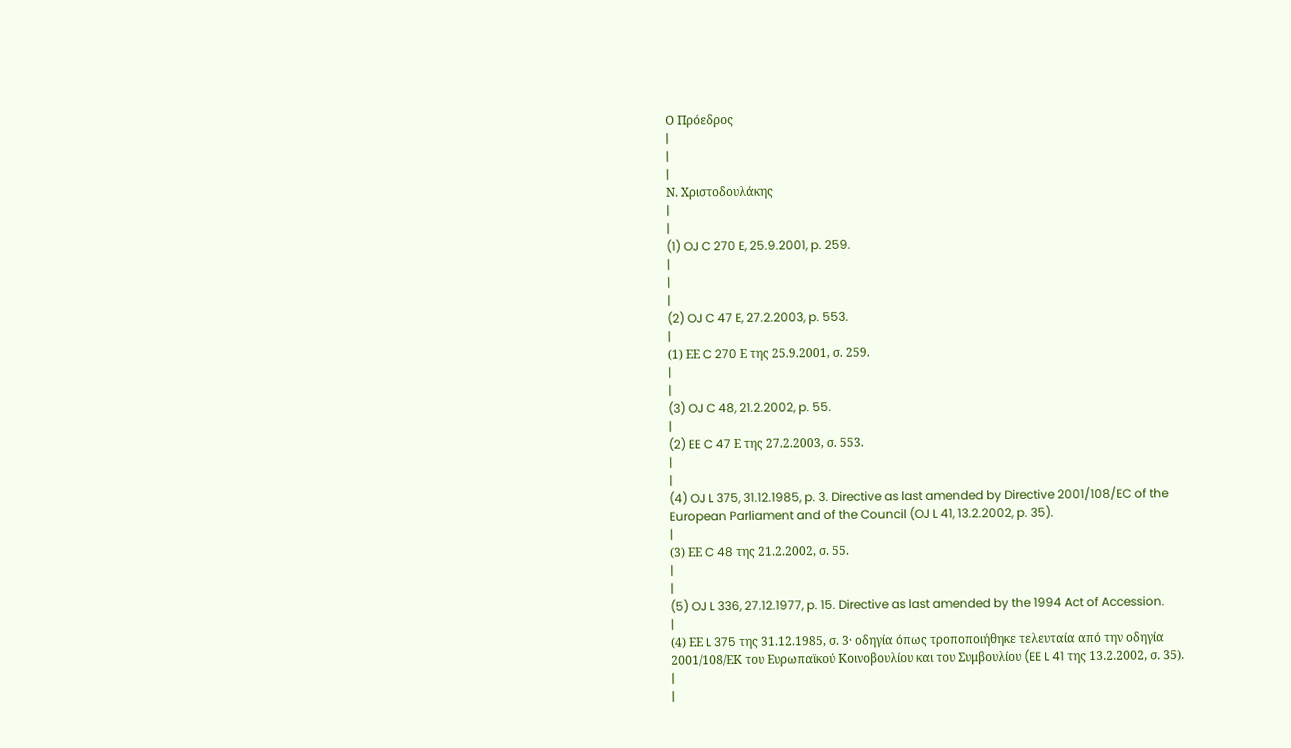Ο Πρόεδρος
|
|
|
Ν. Χριστοδουλάκης
|
|
(1) OJ C 270 E, 25.9.2001, p. 259.
|
|
|
(2) OJ C 47 E, 27.2.2003, p. 553.
|
(1) ΕΕ C 270 Ε της 25.9.2001, σ. 259.
|
|
(3) OJ C 48, 21.2.2002, p. 55.
|
(2) EE C 47 Ε της 27.2.2003, σ. 553.
|
|
(4) OJ L 375, 31.12.1985, p. 3. Directive as last amended by Directive 2001/108/EC of the European Parliament and of the Council (OJ L 41, 13.2.2002, p. 35).
|
(3) ΕΕ C 48 της 21.2.2002, σ. 55.
|
|
(5) OJ L 336, 27.12.1977, p. 15. Directive as last amended by the 1994 Act of Accession.
|
(4) ΕΕ L 375 της 31.12.1985, σ. 3· οδηγία όπως τροποποιήθηκε τελευταία από την οδηγία 2001/108/ΕΚ του Ευρωπαϊκού Κοινοβουλίου και του Συμβουλίου (EE L 41 της 13.2.2002, σ. 35).
|
|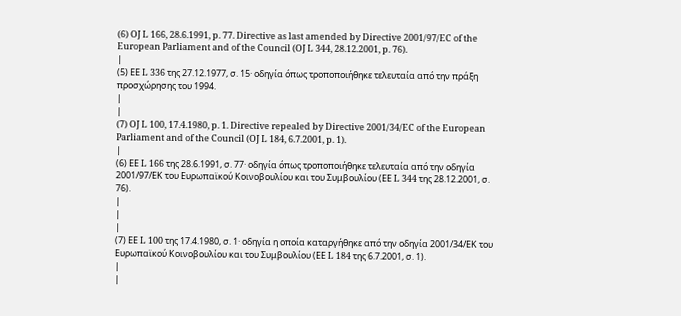(6) OJ L 166, 28.6.1991, p. 77. Directive as last amended by Directive 2001/97/EC of the European Parliament and of the Council (OJ L 344, 28.12.2001, p. 76).
|
(5) ΕΕ L 336 της 27.12.1977, σ. 15· οδηγία όπως τροποποιήθηκε τελευταία από την πράξη προσχώρησης του 1994.
|
|
(7) OJ L 100, 17.4.1980, p. 1. Directive repealed by Directive 2001/34/EC of the European Parliament and of the Council (OJ L 184, 6.7.2001, p. 1).
|
(6) ΕΕ L 166 της 28.6.1991, σ. 77· οδηγία όπως τροποποιήθηκε τελευταία από την οδηγία 2001/97/ΕΚ του Ευρωπαϊκού Κοινοβουλίου και του Συμβουλίου (ΕΕ L 344 της 28.12.2001, σ. 76).
|
|
|
(7) ΕΕ L 100 της 17.4.1980, σ. 1· οδηγία η οποία καταργήθηκε από την οδηγία 2001/34/ΕΚ του Ευρωπαϊκού Κοινοβουλίου και του Συμβουλίου (ΕΕ L 184 της 6.7.2001, σ. 1).
|
|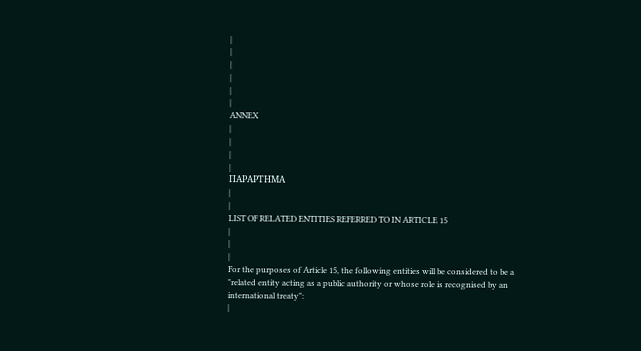|
|
|
|
|
|
ANNEX
|
|
|
|
ΠΑΡΑΡΤΗΜΑ
|
|
LIST OF RELATED ENTITIES REFERRED TO IN ARTICLE 15
|
|
|
For the purposes of Article 15, the following entities will be considered to be a "related entity acting as a public authority or whose role is recognised by an international treaty":
|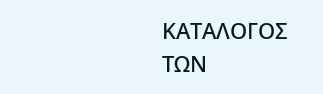ΚΑΤΑΛΟΓΟΣ ΤΩΝ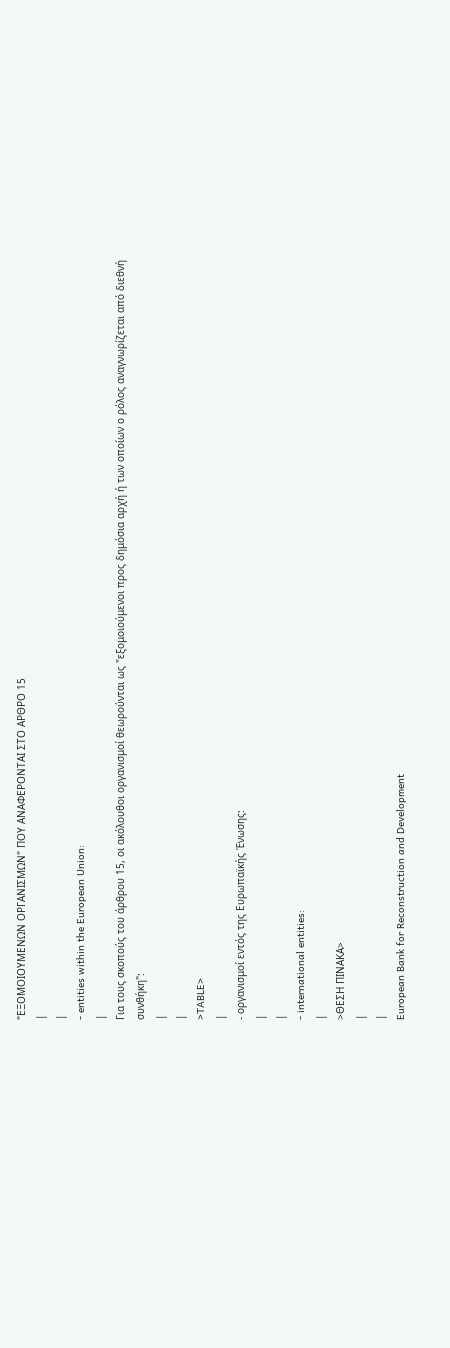"ΕΞΟΜΟΙΟΥΜΕΝΩΝ ΟΡΓΑΝΙΣΜΩΝ" ΠΟΥ ΑΝΑΦΕΡΟΝΤΑΙ ΣΤΟ ΑΡΘΡΟ 15
|
|
- entities within the European Union:
|
Για τους σκοπούς του άρθρου 15, οι ακόλουθοι οργανισμοί θεωρούνται ως "εξομοιούμενοι προς δημόσια αρχή ή των οποίων ο ρόλος αναγνωρίζεται από διεθνή συνθήκη":
|
|
>TABLE>
|
- οργανισμοί εντός της Ευρωπαϊκής Ένωσης:
|
|
- international entities:
|
>ΘΕΣΗ ΠΙΝΑΚΑ>
|
|
European Bank for Reconstruction and Development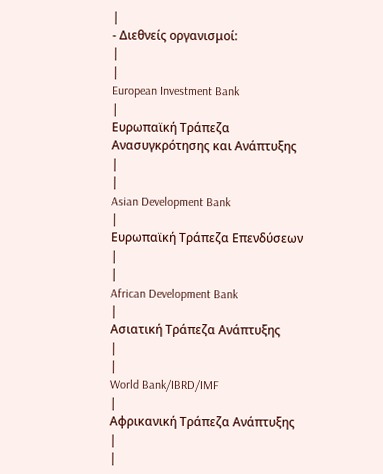|
- Διεθνείς οργανισμοί:
|
|
European Investment Bank
|
Ευρωπαϊκή Τράπεζα Ανασυγκρότησης και Ανάπτυξης
|
|
Asian Development Bank
|
Ευρωπαϊκή Τράπεζα Επενδύσεων
|
|
African Development Bank
|
Ασιατική Τράπεζα Ανάπτυξης
|
|
World Bank/IBRD/IMF
|
Αφρικανική Τράπεζα Ανάπτυξης
|
|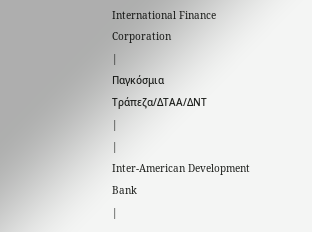International Finance Corporation
|
Παγκόσμια Τράπεζα/ΔΤΑΑ/ΔΝΤ
|
|
Inter-American Development Bank
|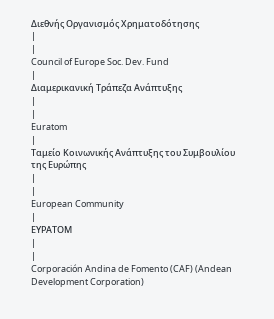Διεθνής Οργανισμός Χρηματοδότησης
|
|
Council of Europe Soc. Dev. Fund
|
Διαμερικανική Τράπεζα Ανάπτυξης
|
|
Euratom
|
Ταμείο Κοινωνικής Ανάπτυξης του Συμβουλίου της Ευρώπης
|
|
European Community
|
ΕΥΡΑΤΟΜ
|
|
Corporación Andina de Fomento (CAF) (Andean Development Corporation)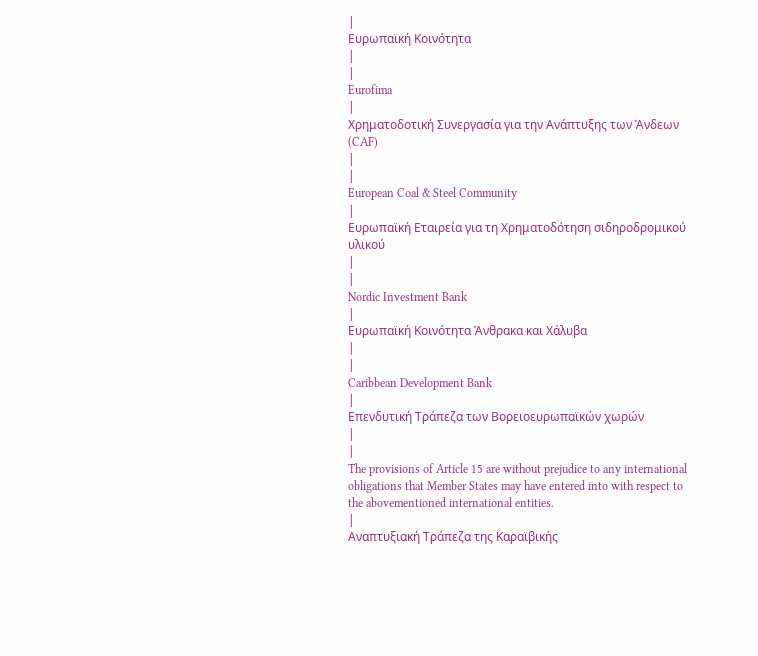|
Ευρωπαϊκή Κοινότητα
|
|
Eurofima
|
Χρηματοδοτική Συνεργασία για την Ανάπτυξης των Άνδεων (CAF)
|
|
European Coal & Steel Community
|
Ευρωπαϊκή Εταιρεία για τη Χρηματοδότηση σιδηροδρομικού υλικού
|
|
Nordic Investment Bank
|
Ευρωπαϊκή Κοινότητα Άνθρακα και Χάλυβα
|
|
Caribbean Development Bank
|
Επενδυτική Τράπεζα των Βορειοευρωπαϊκών χωρών
|
|
The provisions of Article 15 are without prejudice to any international obligations that Member States may have entered into with respect to the abovementioned international entities.
|
Αναπτυξιακή Τράπεζα της Καραϊβικής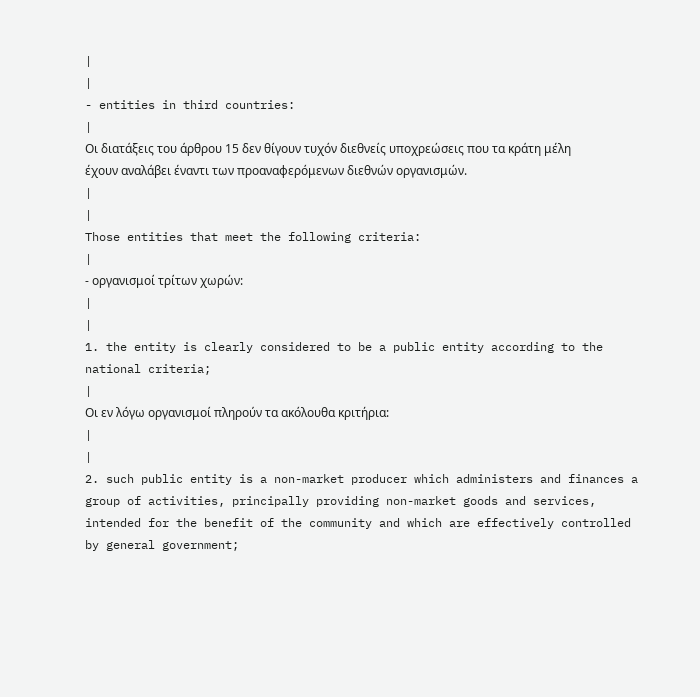|
|
- entities in third countries:
|
Οι διατάξεις του άρθρου 15 δεν θίγουν τυχόν διεθνείς υποχρεώσεις που τα κράτη μέλη έχουν αναλάβει έναντι των προαναφερόμενων διεθνών οργανισμών.
|
|
Those entities that meet the following criteria:
|
- οργανισμοί τρίτων χωρών:
|
|
1. the entity is clearly considered to be a public entity according to the national criteria;
|
Οι εν λόγω οργανισμοί πληρούν τα ακόλουθα κριτήρια:
|
|
2. such public entity is a non-market producer which administers and finances a group of activities, principally providing non-market goods and services, intended for the benefit of the community and which are effectively controlled by general government;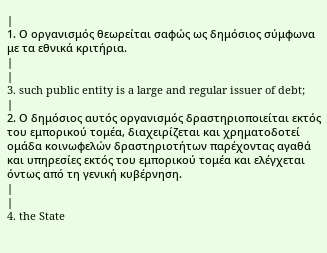|
1. Ο οργανισμός θεωρείται σαφώς ως δημόσιος σύμφωνα με τα εθνικά κριτήρια.
|
|
3. such public entity is a large and regular issuer of debt;
|
2. Ο δημόσιος αυτός οργανισμός δραστηριοποιείται εκτός του εμπορικού τομέα, διαχειρίζεται και χρηματοδοτεί ομάδα κοινωφελών δραστηριοτήτων παρέχοντας αγαθά και υπηρεσίες εκτός του εμπορικού τομέα και ελέγχεται όντως από τη γενική κυβέρνηση.
|
|
4. the State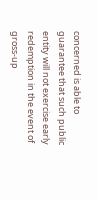concerned is able to guarantee that such public entity will not exercise early redemption in the event of gross-up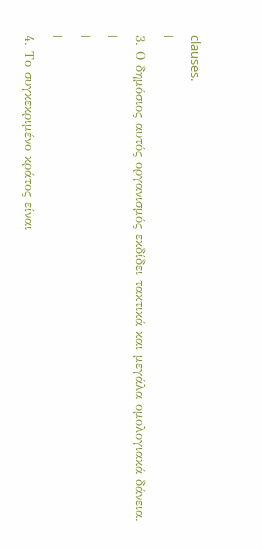clauses.
|
3. Ο δημόσιος αυτός οργανισμός εκδίδει τακτικά και μεγάλα ομολογιακά δάνεια.
|
|
|
4. Το συγκεκριμένο κράτος είναι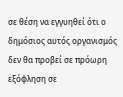σε θέση να εγγυηθεί ότι ο δημόσιος αυτός οργανισμός δεν θα προβεί σε πρόωρη εξόφληση σε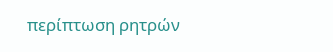περίπτωση ρητρών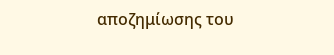αποζημίωσης του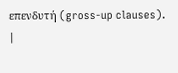επενδυτή (gross-up clauses).
|